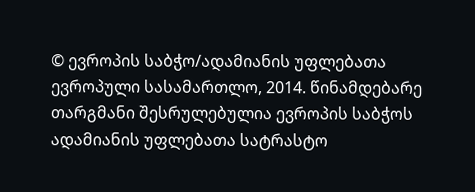© ევროპის საბჭო/ადამიანის უფლებათა ევროპული სასამართლო, 2014. წინამდებარე თარგმანი შესრულებულია ევროპის საბჭოს ადამიანის უფლებათა სატრასტო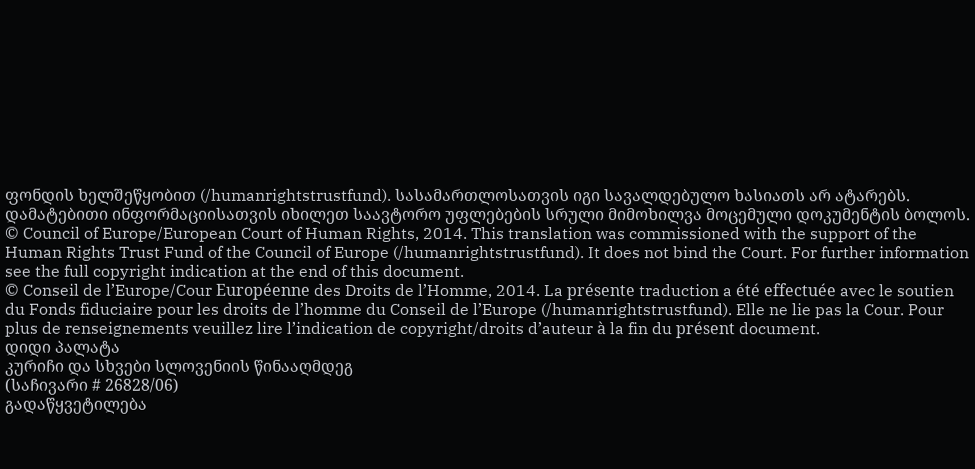ფონდის ხელშეწყობით (/humanrightstrustfund). სასამართლოსათვის იგი სავალდებულო ხასიათს არ ატარებს. დამატებითი ინფორმაციისათვის იხილეთ საავტორო უფლებების სრული მიმოხილვა მოცემული დოკუმენტის ბოლოს.
© Council of Europe/European Court of Human Rights, 2014. This translation was commissioned with the support of the Human Rights Trust Fund of the Council of Europe (/humanrightstrustfund). It does not bind the Court. For further information see the full copyright indication at the end of this document.
© Conseil de l’Europe/Cour Européenne des Droits de l’Homme, 2014. La présente traduction a été effectuée avec le soutien du Fonds fiduciaire pour les droits de l’homme du Conseil de l’Europe (/humanrightstrustfund). Elle ne lie pas la Cour. Pour plus de renseignements veuillez lire l’indication de copyright/droits d’auteur à la fin du présent document.
დიდი პალატა
კურიჩი და სხვები სლოვენიის წინააღმდეგ
(საჩივარი # 26828/06)
გადაწყვეტილება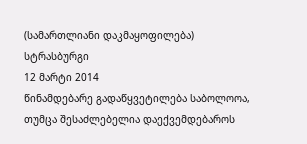(სამართლიანი დაკმაყოფილება)
სტრასბურგი
12 მარტი 2014
წინამდებარე გადაწყვეტილება საბოლოოა, თუმცა შესაძლებელია დაექვემდებაროს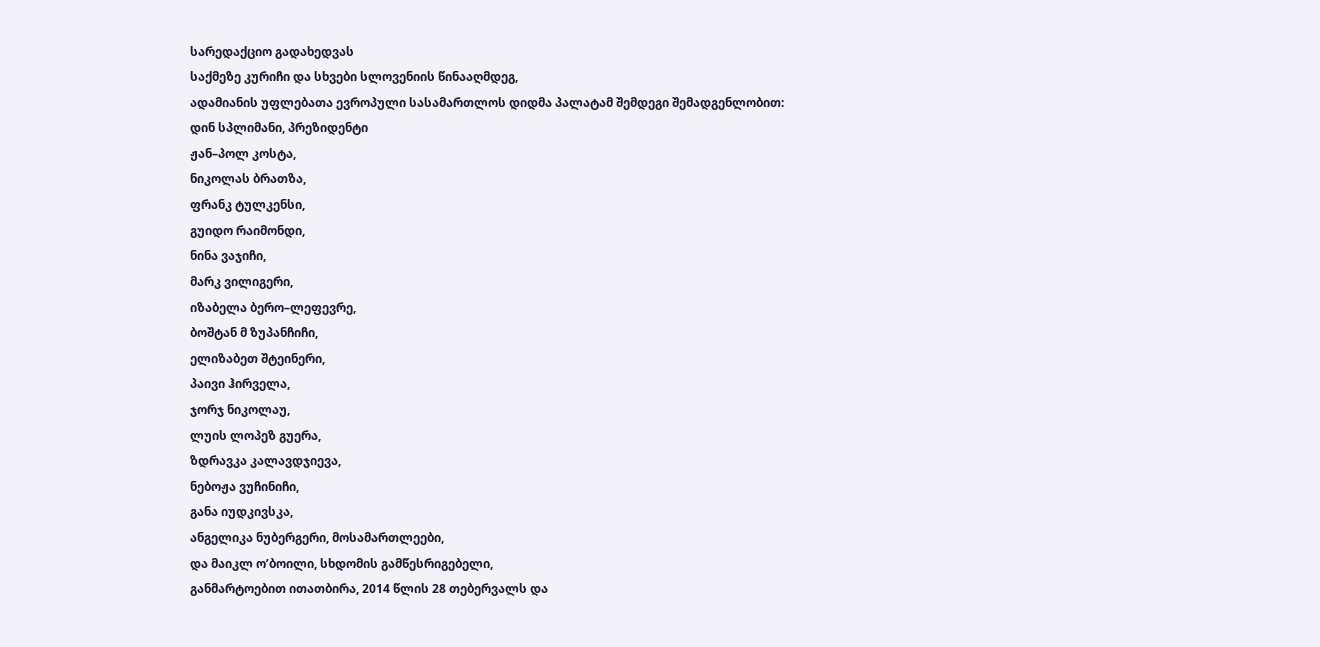სარედაქციო გადახედვას
საქმეზე კურიჩი და სხვები სლოვენიის წინააღმდეგ,
ადამიანის უფლებათა ევროპული სასამართლოს დიდმა პალატამ შემდეგი შემადგენლობით:
დინ სპლიმანი, პრეზიდენტი
ჟან–პოლ კოსტა,
ნიკოლას ბრათზა,
ფრანკ ტულკენსი,
გუიდო რაიმონდი,
ნინა ვაჯიჩი,
მარკ ვილიგერი,
იზაბელა ბერო–ლეფევრე,
ბოშტან მ ზუპანჩიჩი,
ელიზაბეთ შტეინერი,
პაივი ჰირველა,
ჯორჯ ნიკოლაუ,
ლუის ლოპეზ გუერა,
ზდრავკა კალავდჯიევა,
ნებოჟა ვუჩინიჩი,
განა იუდკივსკა,
ანგელიკა ნუბერგერი, მოსამართლეები,
და მაიკლ ო’ბოილი, სხდომის გამწესრიგებელი,
განმარტოებით ითათბირა, 2014 წლის 28 თებერვალს და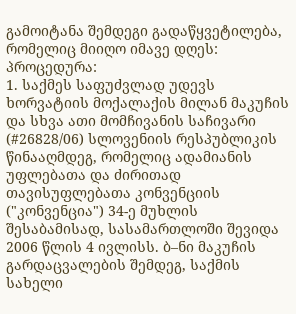გამოიტანა შემდეგი გადაწყვეტილება, რომელიც მიიღო იმავე დღეს:
პროცედურა:
1. საქმეს საფუძვლად უდევს ხორვატიის მოქალაქის მილან მაკუჩის და სხვა ათი მომჩივანის საჩივარი (#26828/06) სლოვენიის რესპუბლიკის წინააღმდეგ, რომელიც ადამიანის უფლებათა და ძირითად თავისუფლებათა კონვენციის ("კონვენცია") 34-ე მუხლის შესაბამისად, სასამართლოში შევიდა 2006 წლის 4 ივლისს. ბ–ნი მაკუჩის გარდაცვალების შემდეგ, საქმის სახელი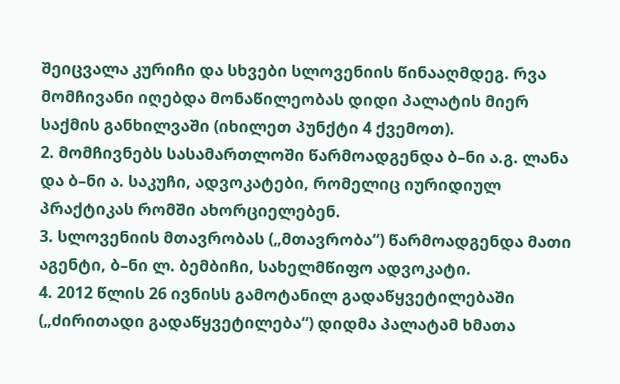შეიცვალა კურიჩი და სხვები სლოვენიის წინააღმდეგ. რვა მომჩივანი იღებდა მონაწილეობას დიდი პალატის მიერ საქმის განხილვაში (იხილეთ პუნქტი 4 ქვემოთ).
2. მომჩივნებს სასამართლოში წარმოადგენდა ბ–ნი ა.გ. ლანა და ბ–ნი ა. საკუჩი, ადვოკატები, რომელიც იურიდიულ პრაქტიკას რომში ახორციელებენ.
3. სლოვენიის მთავრობას („მთავრობა“) წარმოადგენდა მათი აგენტი, ბ–ნი ლ. ბემბიჩი, სახელმწიფო ადვოკატი.
4. 2012 წლის 26 ივნისს გამოტანილ გადაწყვეტილებაში („ძირითადი გადაწყვეტილება“) დიდმა პალატამ ხმათა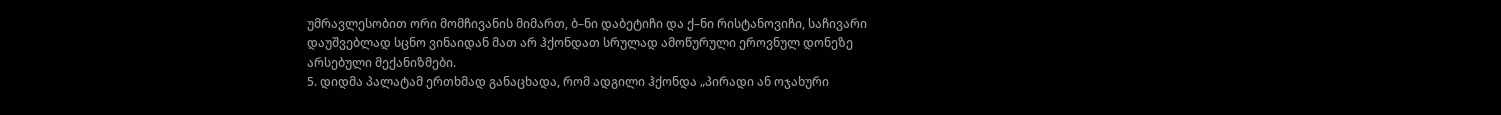უმრავლესობით ორი მომჩივანის მიმართ, ბ–ნი დაბეტიჩი და ქ–ნი რისტანოვიჩი, საჩივარი დაუშვებლად სცნო ვინაიდან მათ არ ჰქონდათ სრულად ამოწურული ეროვნულ დონეზე არსებული მექანიზმები.
5. დიდმა პალატამ ერთხმად განაცხადა, რომ ადგილი ჰქონდა „პირადი ან ოჯახური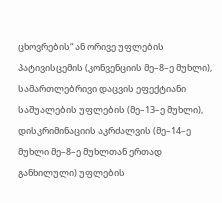ცხოვრების“ ან ორივე უფლების პატივისცემის (კონვენციის მე–8–ე მუხლი), სამართლებრივი დაცვის ეფექტიანი საშუალების უფლების (მე–13–ე მუხლი), დისკრიმინაციის აკრძალვის (მე–14–ე მუხლი მე–8–ე მუხლთან ერთად განხილული) უფლების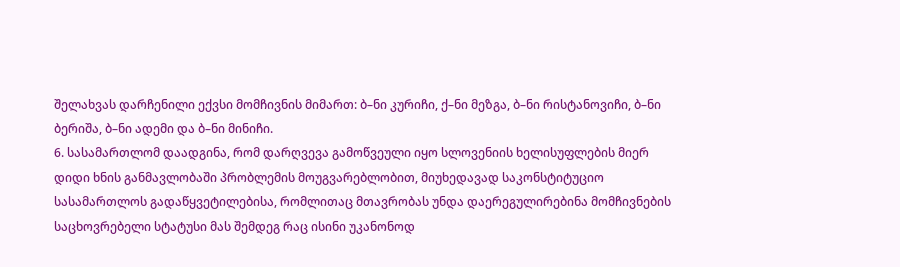შელახვას დარჩენილი ექვსი მომჩივნის მიმართ: ბ–ნი კურიჩი, ქ–ნი მეზგა, ბ–ნი რისტანოვიჩი, ბ–ნი ბერიშა, ბ–ნი ადემი და ბ–ნი მინიჩი.
6. სასამართლომ დაადგინა, რომ დარღვევა გამოწვეული იყო სლოვენიის ხელისუფლების მიერ დიდი ხნის განმავლობაში პრობლემის მოუგვარებლობით, მიუხედავად საკონსტიტუციო სასამართლოს გადაწყვეტილებისა, რომლითაც მთავრობას უნდა დაერეგულირებინა მომჩივნების საცხოვრებელი სტატუსი მას შემდეგ რაც ისინი უკანონოდ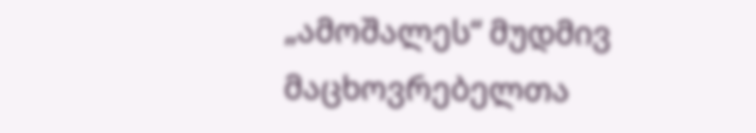„ამოშალეს“ მუდმივ მაცხოვრებელთა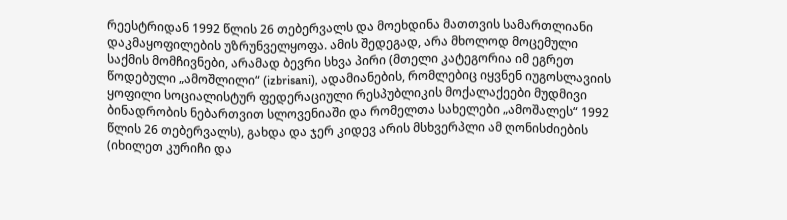რეესტრიდან 1992 წლის 26 თებერვალს და მოეხდინა მათთვის სამართლიანი დაკმაყოფილების უზრუნველყოფა. ამის შედეგად, არა მხოლოდ მოცემული საქმის მომჩივნები, არამად ბევრი სხვა პირი (მთელი კატეგორია იმ ეგრეთ წოდებული „ამოშლილი“ (izbrisani), ადამიანების, რომლებიც იყვნენ იუგოსლავიის ყოფილი სოციალისტურ ფედერაციული რესპუბლიკის მოქალაქეები მუდმივი ბინადრობის ნებართვით სლოვენიაში და რომელთა სახელები „ამოშალეს“ 1992 წლის 26 თებერვალს), გახდა და ჯერ კიდევ არის მსხვერპლი ამ ღონისძიების (იხილეთ კურიჩი და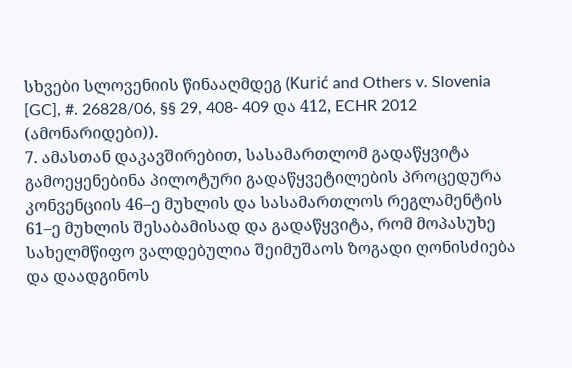სხვები სლოვენიის წინააღმდეგ (Kurić and Others v. Slovenia [GC], #. 26828/06, §§ 29, 408‑ 409 და 412, ECHR 2012 (ამონარიდები)).
7. ამასთან დაკავშირებით, სასამართლომ გადაწყვიტა გამოეყენებინა პილოტური გადაწყვეტილების პროცედურა კონვენციის 46–ე მუხლის და სასამართლოს რეგლამენტის 61–ე მუხლის შესაბამისად და გადაწყვიტა, რომ მოპასუხე სახელმწიფო ვალდებულია შეიმუშაოს ზოგადი ღონისძიება და დაადგინოს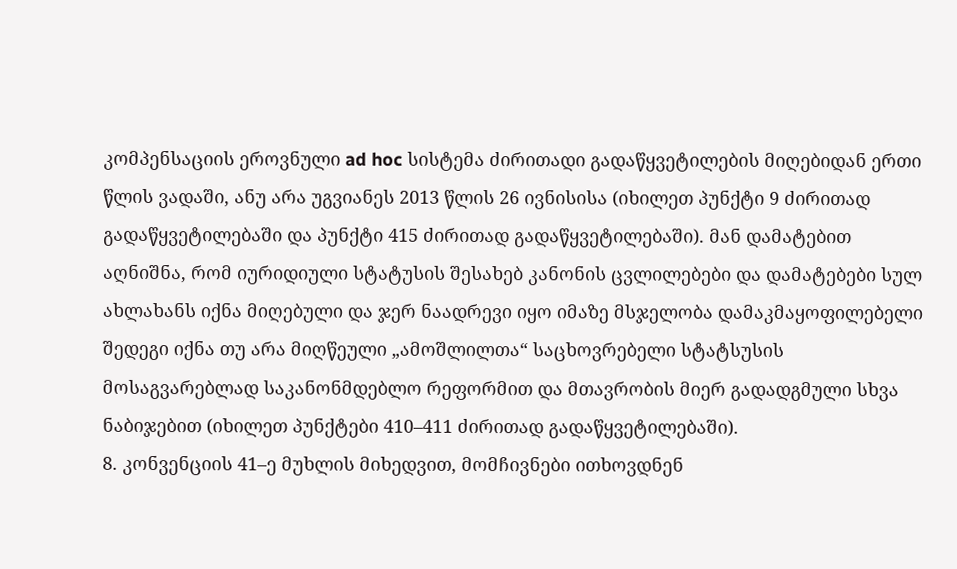კომპენსაციის ეროვნული ad hoc სისტემა ძირითადი გადაწყვეტილების მიღებიდან ერთი წლის ვადაში, ანუ არა უგვიანეს 2013 წლის 26 ივნისისა (იხილეთ პუნქტი 9 ძირითად გადაწყვეტილებაში და პუნქტი 415 ძირითად გადაწყვეტილებაში). მან დამატებით აღნიშნა, რომ იურიდიული სტატუსის შესახებ კანონის ცვლილებები და დამატებები სულ ახლახანს იქნა მიღებული და ჯერ ნაადრევი იყო იმაზე მსჯელობა დამაკმაყოფილებელი შედეგი იქნა თუ არა მიღწეული „ამოშლილთა“ საცხოვრებელი სტატსუსის მოსაგვარებლად საკანონმდებლო რეფორმით და მთავრობის მიერ გადადგმული სხვა ნაბიჯებით (იხილეთ პუნქტები 410–411 ძირითად გადაწყვეტილებაში).
8. კონვენციის 41–ე მუხლის მიხედვით, მომჩივნები ითხოვდნენ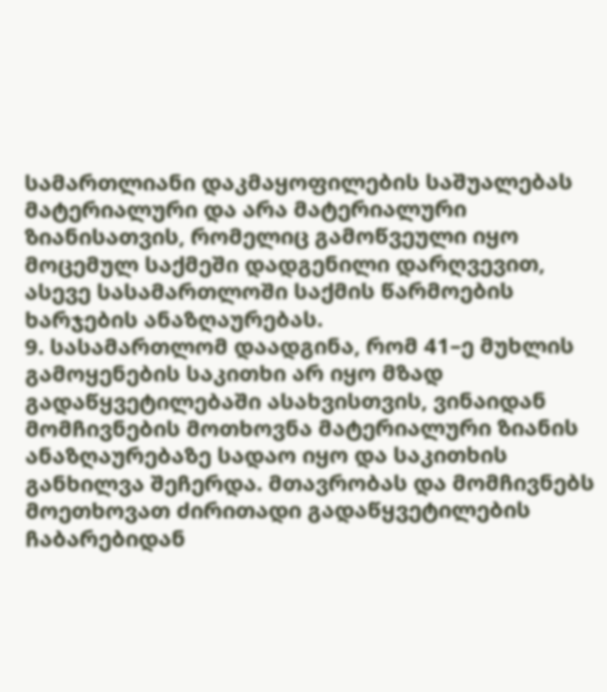სამართლიანი დაკმაყოფილების საშუალებას მატერიალური და არა მატერიალური ზიანისათვის, რომელიც გამოწვეული იყო მოცემულ საქმეში დადგენილი დარღვევით, ასევე სასამართლოში საქმის წარმოების ხარჯების ანაზღაურებას.
9. სასამართლომ დაადგინა, რომ 41–ე მუხლის გამოყენების საკითხი არ იყო მზად გადაწყვეტილებაში ასახვისთვის, ვინაიდან მომჩივნების მოთხოვნა მატერიალური ზიანის ანაზღაურებაზე სადაო იყო და საკითხის განხილვა შეჩერდა. მთავრობას და მომჩივნებს მოეთხოვათ ძირითადი გადაწყვეტილების ჩაბარებიდან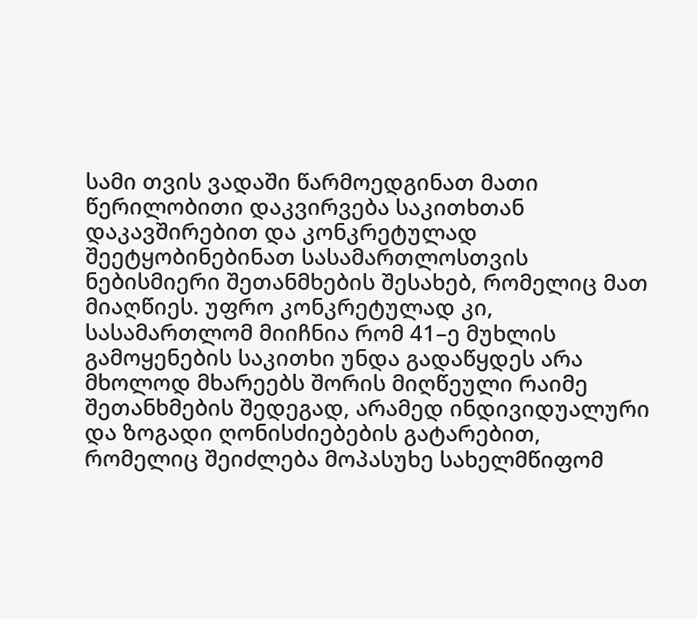სამი თვის ვადაში წარმოედგინათ მათი წერილობითი დაკვირვება საკითხთან დაკავშირებით და კონკრეტულად შეეტყობინებინათ სასამართლოსთვის ნებისმიერი შეთანმხების შესახებ, რომელიც მათ მიაღწიეს. უფრო კონკრეტულად კი, სასამართლომ მიიჩნია რომ 41–ე მუხლის გამოყენების საკითხი უნდა გადაწყდეს არა მხოლოდ მხარეებს შორის მიღწეული რაიმე შეთანხმების შედეგად, არამედ ინდივიდუალური და ზოგადი ღონისძიებების გატარებით, რომელიც შეიძლება მოპასუხე სახელმწიფომ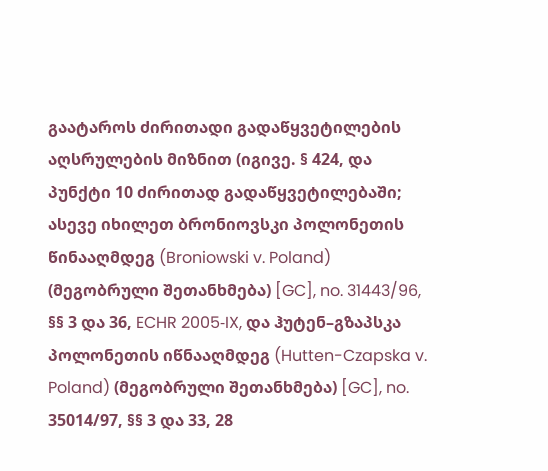გაატაროს ძირითადი გადაწყვეტილების აღსრულების მიზნით (იგივე. § 424, და პუნქტი 10 ძირითად გადაწყვეტილებაში; ასევე იხილეთ ბრონიოვსკი პოლონეთის წინააღმდეგ (Broniowski v. Poland) (მეგობრული შეთანხმება) [GC], no. 31443/96, §§ 3 და 36, ECHR 2005‑IX, და ჰუტენ–გზაპსკა პოლონეთის იწნააღმდეგ (Hutten-Czapska v. Poland) (მეგობრული შეთანხმება) [GC], no. 35014/97, §§ 3 და 33, 28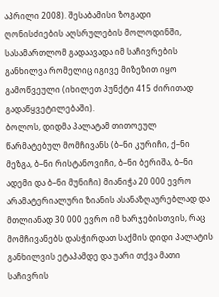აპრილი 2008). შესაბამისი ზოგადი ღონისძიების აღსრულების მოლოდინში, სასამართლომ გადაავადა იმ საჩივრების განხილვა რომელიც იგივე მიზეზით იყო გამოწვეული (იხილეთ პუნქტი 415 ძირითად გადაწყვეტილებაში).
ბოლოს, დიდმა პალატამ თითოეულ წარმატებულ მომჩივანს (ბ–ნი კურიჩი, ქ–ნი მეზგა, ბ–ნი რისტანოვიჩი, ბ–ნი ბერიშა, ბ–ნი ადემი და ბ–ნი მუნიჩი) მიანიჭა 20 000 ევრო არამატერიალური ზიანის ასანაზღაურებლად და მთლიანად 30 000 ევრო იმ ხარჯებისთვის, რაც მომჩივანებს დასჭირდათ საქმის დიდი პალატის განხილვის ეტაპამდე და უარი თქვა მათი საჩივრის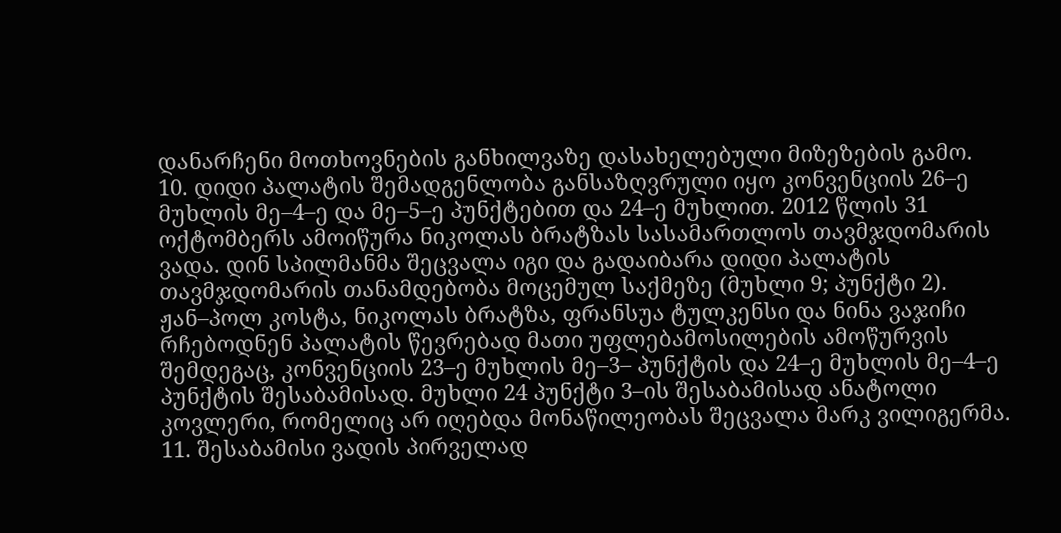დანარჩენი მოთხოვნების განხილვაზე დასახელებული მიზეზების გამო.
10. დიდი პალატის შემადგენლობა განსაზღვრული იყო კონვენციის 26–ე მუხლის მე–4–ე და მე–5–ე პუნქტებით და 24–ე მუხლით. 2012 წლის 31 ოქტომბერს ამოიწურა ნიკოლას ბრატზას სასამართლოს თავმჯდომარის ვადა. დინ სპილმანმა შეცვალა იგი და გადაიბარა დიდი პალატის თავმჯდომარის თანამდებობა მოცემულ საქმეზე (მუხლი 9; პუნქტი 2). ჟან–პოლ კოსტა, ნიკოლას ბრატზა, ფრანსუა ტულკენსი და ნინა ვაჯიჩი რჩებოდნენ პალატის წევრებად მათი უფლებამოსილების ამოწურვის შემდეგაც, კონვენციის 23–ე მუხლის მე–3– პუნქტის და 24–ე მუხლის მე–4–ე პუნქტის შესაბამისად. მუხლი 24 პუნქტი 3–ის შესაბამისად ანატოლი კოვლერი, რომელიც არ იღებდა მონაწილეობას შეცვალა მარკ ვილიგერმა.
11. შესაბამისი ვადის პირველად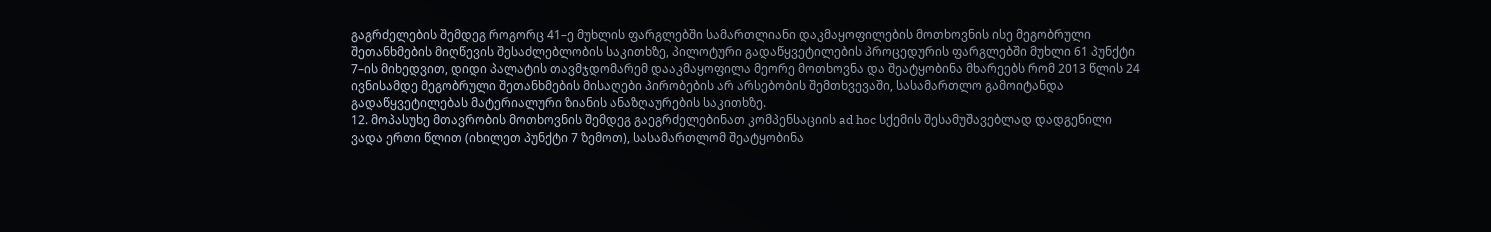გაგრძელების შემდეგ როგორც 41–ე მუხლის ფარგლებში სამართლიანი დაკმაყოფილების მოთხოვნის ისე მეგობრული შეთანხმების მიღწევის შესაძლებლობის საკითხზე, პილოტური გადაწყვეტილების პროცედურის ფარგლებში მუხლი 61 პუნქტი 7–ის მიხედვით, დიდი პალატის თავმჯდომარემ დააკმაყოფილა მეორე მოთხოვნა და შეატყობინა მხარეებს რომ 2013 წლის 24 ივნისამდე მეგობრული შეთანხმების მისაღები პირობების არ არსებობის შემთხვევაში, სასამართლო გამოიტანდა გადაწყვეტილებას მატერიალური ზიანის ანაზღაურების საკითხზე.
12. მოპასუხე მთავრობის მოთხოვნის შემდეგ გაეგრძელებინათ კომპენსაციის ad hoc სქემის შესამუშავებლად დადგენილი ვადა ერთი წლით (იხილეთ პუნქტი 7 ზემოთ), სასამართლომ შეატყობინა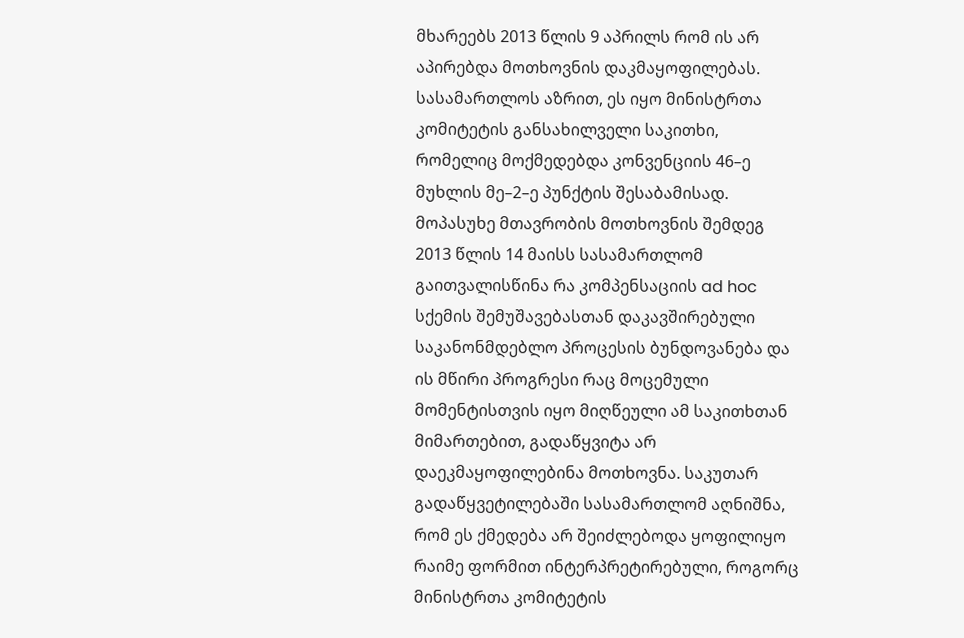მხარეებს 2013 წლის 9 აპრილს რომ ის არ აპირებდა მოთხოვნის დაკმაყოფილებას. სასამართლოს აზრით, ეს იყო მინისტრთა კომიტეტის განსახილველი საკითხი, რომელიც მოქმედებდა კონვენციის 46–ე მუხლის მე–2–ე პუნქტის შესაბამისად.
მოპასუხე მთავრობის მოთხოვნის შემდეგ 2013 წლის 14 მაისს სასამართლომ გაითვალისწინა რა კომპენსაციის ad hoc სქემის შემუშავებასთან დაკავშირებული საკანონმდებლო პროცესის ბუნდოვანება და ის მწირი პროგრესი რაც მოცემული მომენტისთვის იყო მიღწეული ამ საკითხთან მიმართებით, გადაწყვიტა არ დაეკმაყოფილებინა მოთხოვნა. საკუთარ გადაწყვეტილებაში სასამართლომ აღნიშნა, რომ ეს ქმედება არ შეიძლებოდა ყოფილიყო რაიმე ფორმით ინტერპრეტირებული, როგორც მინისტრთა კომიტეტის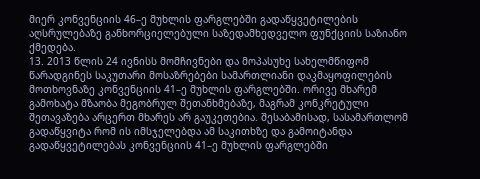მიერ კონვენციის 46–ე მუხლის ფარგლებში გადაწყვეტილების აღსრულებაზე განხორციელებული საზედამხედველო ფუნქციის საზიანო ქმედება.
13. 2013 წლის 24 ივნისს მომჩივნები და მოპასუხე სახელმწიფომ წარადგინეს საკუთარი მოსაზრებები სამართლიანი დაკმაყოფილების მოთხოვნაზე კონვენციის 41–ე მუხლის ფარგლებში. ორივე მხარემ გამოხატა მზაობა მეგობრულ შეთანხმებაზე, მაგრამ კონკრეტული შეთავაზება არცერთ მხარეს არ გაუკეთებია. შესაბამისად, სასამართლომ გადაწყვიტა რომ ის იმსჯელებდა ამ საკითხზე და გამოიტანდა გადაწყვეტილებას კონვენციის 41–ე მუხლის ფარგლებში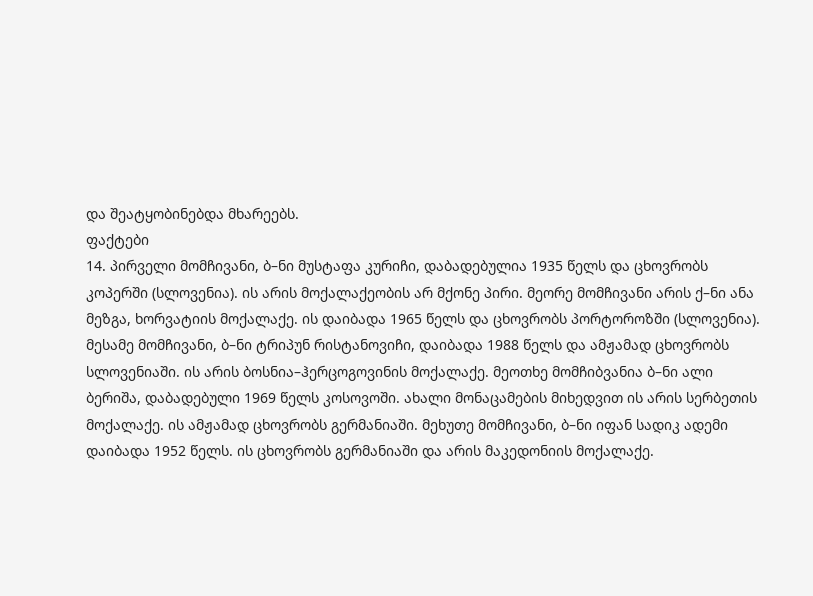და შეატყობინებდა მხარეებს.
ფაქტები
14. პირველი მომჩივანი, ბ–ნი მუსტაფა კურიჩი, დაბადებულია 1935 წელს და ცხოვრობს კოპერში (სლოვენია). ის არის მოქალაქეობის არ მქონე პირი. მეორე მომჩივანი არის ქ–ნი ანა მეზგა, ხორვატიის მოქალაქე. ის დაიბადა 1965 წელს და ცხოვრობს პორტოროზში (სლოვენია). მესამე მომჩივანი, ბ–ნი ტრიპუნ რისტანოვიჩი, დაიბადა 1988 წელს და ამჟამად ცხოვრობს სლოვენიაში. ის არის ბოსნია–ჰერცოგოვინის მოქალაქე. მეოთხე მომჩიბვანია ბ–ნი ალი ბერიშა, დაბადებული 1969 წელს კოსოვოში. ახალი მონაცამების მიხედვით ის არის სერბეთის მოქალაქე. ის ამჟამად ცხოვრობს გერმანიაში. მეხუთე მომჩივანი, ბ–ნი იფან სადიკ ადემი დაიბადა 1952 წელს. ის ცხოვრობს გერმანიაში და არის მაკედონიის მოქალაქე.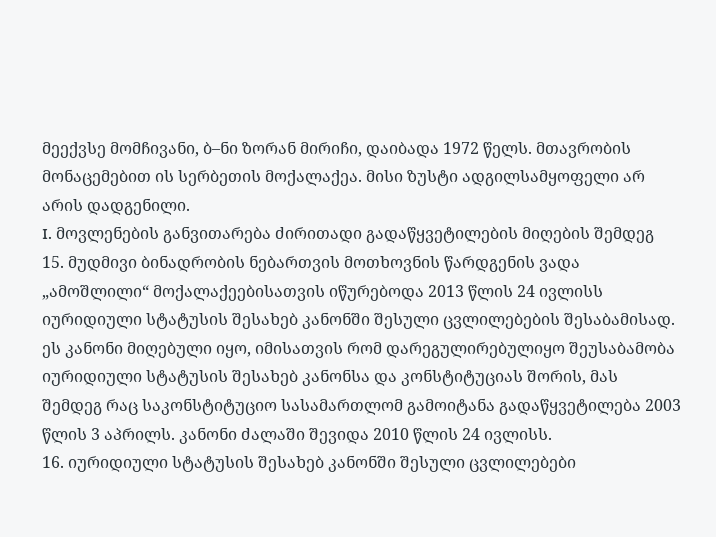მეექვსე მომჩივანი, ბ–ნი ზორან მირიჩი, დაიბადა 1972 წელს. მთავრობის მონაცემებით ის სერბეთის მოქალაქეა. მისი ზუსტი ადგილსამყოფელი არ არის დადგენილი.
I. მოვლენების განვითარება ძირითადი გადაწყვეტილების მიღების შემდეგ
15. მუდმივი ბინადრობის ნებართვის მოთხოვნის წარდგენის ვადა „ამოშლილი“ მოქალაქეებისათვის იწურებოდა 2013 წლის 24 ივლისს იურიდიული სტატუსის შესახებ კანონში შესული ცვლილებების შესაბამისად. ეს კანონი მიღებული იყო, იმისათვის რომ დარეგულირებულიყო შეუსაბამობა იურიდიული სტატუსის შესახებ კანონსა და კონსტიტუციას შორის, მას შემდეგ რაც საკონსტიტუციო სასამართლომ გამოიტანა გადაწყვეტილება 2003 წლის 3 აპრილს. კანონი ძალაში შევიდა 2010 წლის 24 ივლისს.
16. იურიდიული სტატუსის შესახებ კანონში შესული ცვლილებები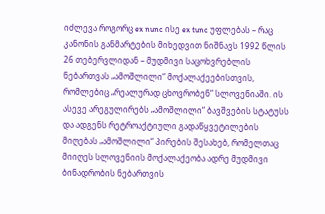იძლევა როგორც ex nunc ისე ex tunc უფლებას – რაც კანონის განმარტების მიხედვით ნიშნავს 1992 წლის 26 თებერვლიდან – მუდმივი საცოხვრებლის ნებართვას „ამოშლილი“ მოქალაქეებისთვის, რომლებიც „რეალურად ცხოვრობენ“ სლოვენიაში. ის ასევე არეგულირებს „ამოშლილი“ ბავშვების სტატუსს და ადგენს რეტროაქტიული გადაწყვეტილების მიღებას „ამოშლილი“ პირების შესახებ, რომელთაც მიიღეს სლოვენიის მოქალაქეობა ადრე მუდმივი ბინადრობის ნებართვის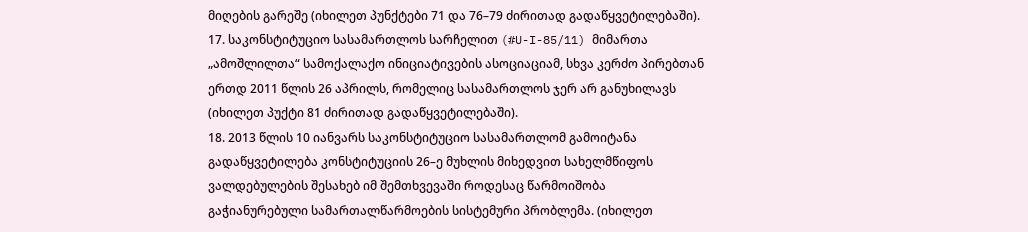მიღების გარეშე (იხილეთ პუნქტები 71 და 76–79 ძირითად გადაწყვეტილებაში).
17. საკონსტიტუციო სასამართლოს სარჩელით (#U-I-85/11) მიმართა „ამოშლილთა“ სამოქალაქო ინიციატივების ასოციაციამ, სხვა კერძო პირებთან ერთდ 2011 წლის 26 აპრილს, რომელიც სასამართლოს ჯერ არ განუხილავს (იხილეთ პუქტი 81 ძირითად გადაწყვეტილებაში).
18. 2013 წლის 10 იანვარს საკონსტიტუციო სასამართლომ გამოიტანა გადაწყვეტილება კონსტიტუციის 26–ე მუხლის მიხედვით სახელმწიფოს ვალდებულების შესახებ იმ შემთხვევაში როდესაც წარმოიშობა გაჭიანურებული სამართალწარმოების სისტემური პრობლემა. (იხილეთ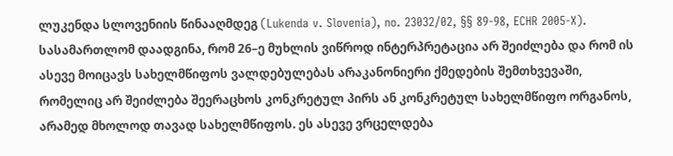ლუკენდა სლოვენიის წინააღმდეგ (Lukenda v. Slovenia), no. 23032/02, §§ 89-98, ECHR 2005‑X). სასამართლომ დაადგინა, რომ 26–ე მუხლის ვიწროდ ინტერპრეტაცია არ შეიძლება და რომ ის ასევე მოიცავს სახელმწიფოს ვალდებულებას არაკანონიერი ქმედების შემთხვევაში, რომელიც არ შეიძლება შეერაცხოს კონკრეტულ პირს ან კონკრეტულ სახელმწიფო ორგანოს, არამედ მხოლოდ თავად სახელმწიფოს. ეს ასევე ვრცელდება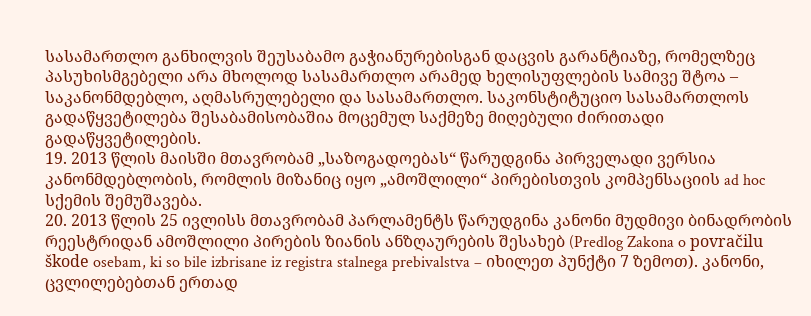სასამართლო განხილვის შეუსაბამო გაჭიანურებისგან დაცვის გარანტიაზე, რომელზეც პასუხისმგებელი არა მხოლოდ სასამართლო არამედ ხელისუფლების სამივე შტოა – საკანონმდებლო, აღმასრულებელი და სასამართლო. საკონსტიტუციო სასამართლოს გადაწყვეტილება შესაბამისობაშია მოცემულ საქმეზე მიღებული ძირითადი გადაწყვეტილების.
19. 2013 წლის მაისში მთავრობამ „საზოგადოებას“ წარუდგინა პირველადი ვერსია კანონმდებლობის, რომლის მიზანიც იყო „ამოშლილი“ პირებისთვის კომპენსაციის ad hoc სქემის შემუშავება.
20. 2013 წლის 25 ივლისს მთავრობამ პარლამენტს წარუდგინა კანონი მუდმივი ბინადრობის რეესტრიდან ამოშლილი პირების ზიანის ანზღაურების შესახებ (Predlog Zakona o povračilu škode osebam, ki so bile izbrisane iz registra stalnega prebivalstva – იხილეთ პუნქტი 7 ზემოთ). კანონი, ცვლილებებთან ერთად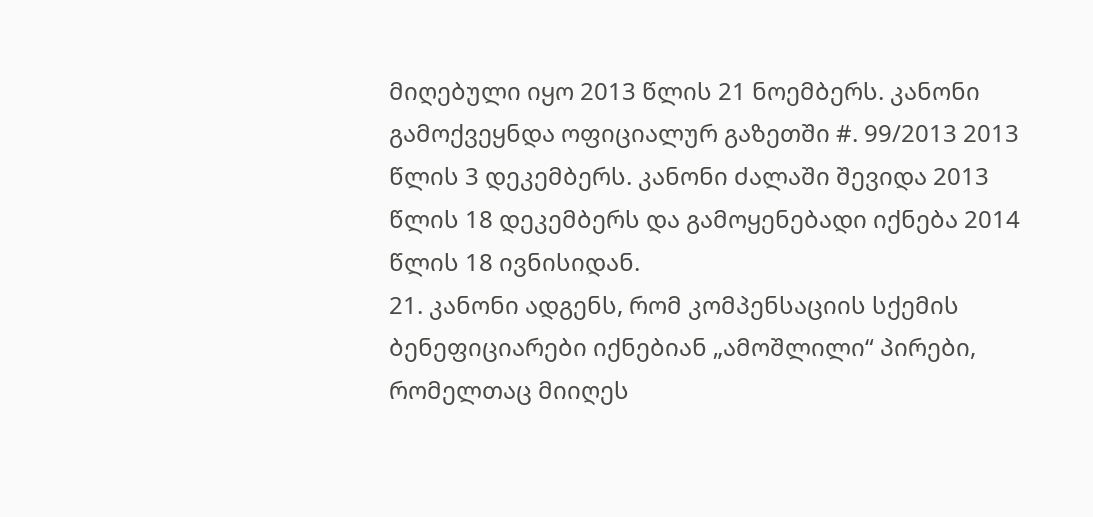მიღებული იყო 2013 წლის 21 ნოემბერს. კანონი გამოქვეყნდა ოფიციალურ გაზეთში #. 99/2013 2013 წლის 3 დეკემბერს. კანონი ძალაში შევიდა 2013 წლის 18 დეკემბერს და გამოყენებადი იქნება 2014 წლის 18 ივნისიდან.
21. კანონი ადგენს, რომ კომპენსაციის სქემის ბენეფიციარები იქნებიან „ამოშლილი“ პირები, რომელთაც მიიღეს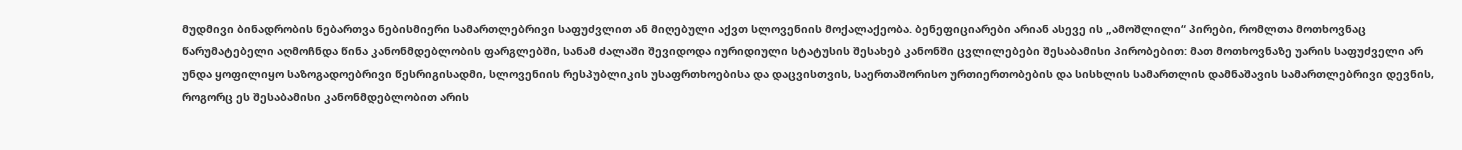მუდმივი ბინადრობის ნებართვა ნებისმიერი სამართლებრივი საფუძვლით ან მიღებული აქვთ სლოვენიის მოქალაქეობა. ბენეფიციარები არიან ასევე ის „ამოშლილი“ პირები, რომლთა მოთხოვნაც წარუმატებელი აღმოჩნდა წინა კანონმდებლობის ფარგლებში, სანამ ძალაში შევიდოდა იურიდიული სტატუსის შესახებ კანონში ცვლილებები შესაბამისი პირობებით: მათ მოთხოვნაზე უარის საფუძველი არ უნდა ყოფილიყო საზოგადოებრივი წესრიგისადმი, სლოვენიის რესპუბლიკის უსაფრთხოებისა და დაცვისთვის, საერთაშორისო ურთიერთობების და სისხლის სამართლის დამნაშავის სამართლებრივი დევნის, როგორც ეს შესაბამისი კანონმდებლობით არის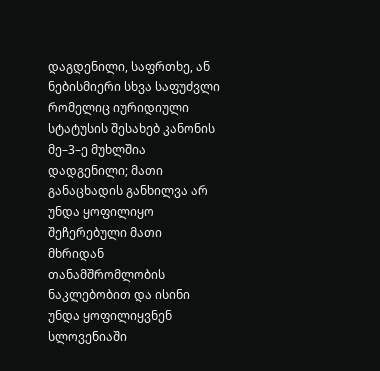დაგდენილი, საფრთხე, ან ნებისმიერი სხვა საფუძვლი რომელიც იურიდიული სტატუსის შესახებ კანონის მე–3–ე მუხლშია დადგენილი; მათი განაცხადის განხილვა არ უნდა ყოფილიყო შეჩერებული მათი მხრიდან თანამშრომლობის ნაკლებობით და ისინი უნდა ყოფილიყვნენ სლოვენიაში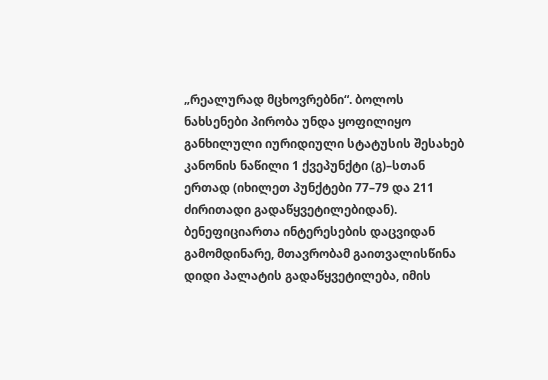„რეალურად მცხოვრებნი“. ბოლოს ნახსენები პირობა უნდა ყოფილიყო განხილული იურიდიული სტატუსის შესახებ კანონის ნაწილი 1 ქვეპუნქტი (გ)–სთან ერთად (იხილეთ პუნქტები 77–79 და 211 ძირითადი გადაწყვეტილებიდან).
ბენეფიციართა ინტერესების დაცვიდან გამომდინარე, მთავრობამ გაითვალისწინა დიდი პალატის გადაწყვეტილება, იმის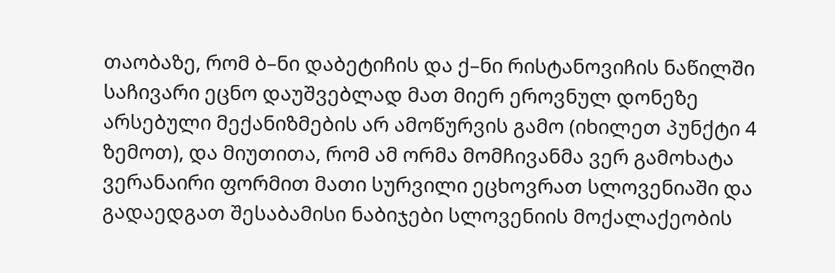თაობაზე, რომ ბ–ნი დაბეტიჩის და ქ–ნი რისტანოვიჩის ნაწილში საჩივარი ეცნო დაუშვებლად მათ მიერ ეროვნულ დონეზე არსებული მექანიზმების არ ამოწურვის გამო (იხილეთ პუნქტი 4 ზემოთ), და მიუთითა, რომ ამ ორმა მომჩივანმა ვერ გამოხატა ვერანაირი ფორმით მათი სურვილი ეცხოვრათ სლოვენიაში და გადაედგათ შესაბამისი ნაბიჯები სლოვენიის მოქალაქეობის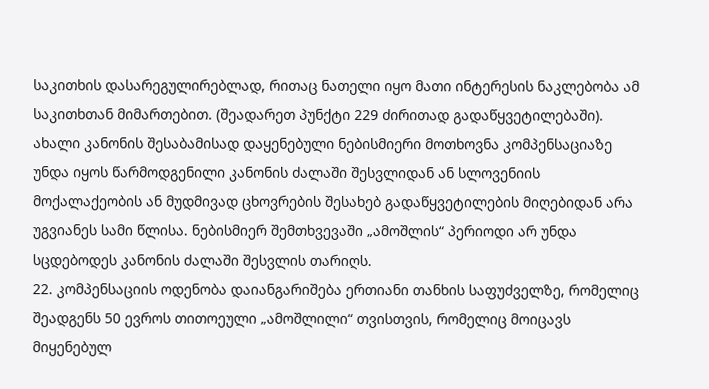საკითხის დასარეგულირებლად, რითაც ნათელი იყო მათი ინტერესის ნაკლებობა ამ საკითხთან მიმართებით. (შეადარეთ პუნქტი 229 ძირითად გადაწყვეტილებაში). ახალი კანონის შესაბამისად დაყენებული ნებისმიერი მოთხოვნა კომპენსაციაზე უნდა იყოს წარმოდგენილი კანონის ძალაში შესვლიდან ან სლოვენიის მოქალაქეობის ან მუდმივად ცხოვრების შესახებ გადაწყვეტილების მიღებიდან არა უგვიანეს სამი წლისა. ნებისმიერ შემთხვევაში „ამოშლის“ პერიოდი არ უნდა სცდებოდეს კანონის ძალაში შესვლის თარიღს.
22. კომპენსაციის ოდენობა დაიანგარიშება ერთიანი თანხის საფუძველზე, რომელიც შეადგენს 50 ევროს თითოეული „ამოშლილი“ თვისთვის, რომელიც მოიცავს მიყენებულ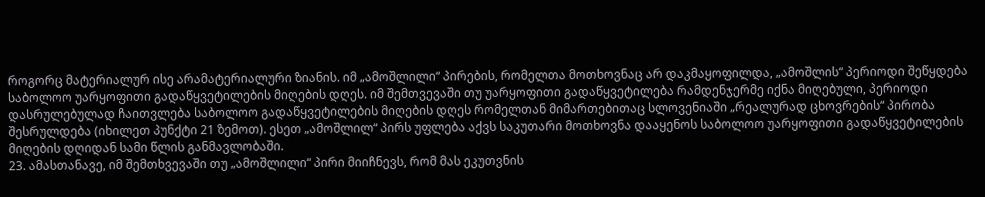როგორც მატერიალურ ისე არამატერიალური ზიანის. იმ „ამოშლილი“ პირების, რომელთა მოთხოვნაც არ დაკმაყოფილდა, „ამოშლის“ პერიოდი შეწყდება საბოლოო უარყოფითი გადაწყვეტილების მიღების დღეს. იმ შემთვევაში თუ უარყოფითი გადაწყვეტილება რამდენჯერმე იქნა მიღებული, პერიოდი დასრულებულად ჩაითვლება საბოლოო გადაწყვეტილების მიღების დღეს რომელთან მიმართებითაც სლოვენიაში „რეალურად ცხოვრების“ პირობა შესრულდება (იხილეთ პუნქტი 21 ზემოთ). ესეთ „ამოშლილ“ პირს უფლება აქვს საკუთარი მოთხოვნა დააყენოს საბოლოო უარყოფითი გადაწყვეტილების მიღების დღიდან სამი წლის განმავლობაში.
23. ამასთანავე, იმ შემთხვევაში თუ „ამოშლილი“ პირი მიიჩნევს, რომ მას ეკუთვნის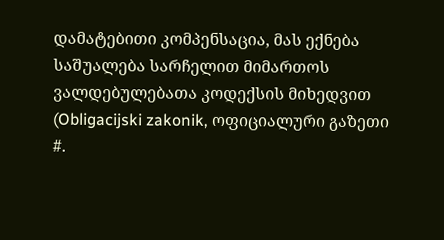დამატებითი კომპენსაცია, მას ექნება საშუალება სარჩელით მიმართოს ვალდებულებათა კოდექსის მიხედვით (Obligacijski zakonik, ოფიციალური გაზეთი #.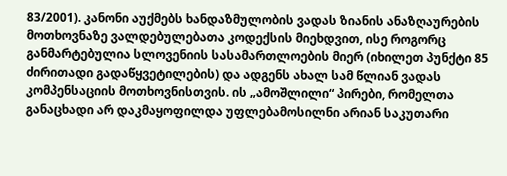83/2001). კანონი აუქმებს ხანდაზმულობის ვადას ზიანის ანაზღაურების მოთხოვნაზე ვალდებულებათა კოდექსის მიეხდვით, ისე როგორც განმარტებულია სლოვენიის სასამართლოების მიერ (იხილეთ პუნქტი 85 ძირითადი გადაწყვეტილების) და ადგენს ახალ სამ წლიან ვადას კომპენსაციის მოთხოვნისთვის. ის „ამოშლილი“ პირები, რომელთა განაცხადი არ დაკმაყოფილდა უფლებამოსილნი არიან საკუთარი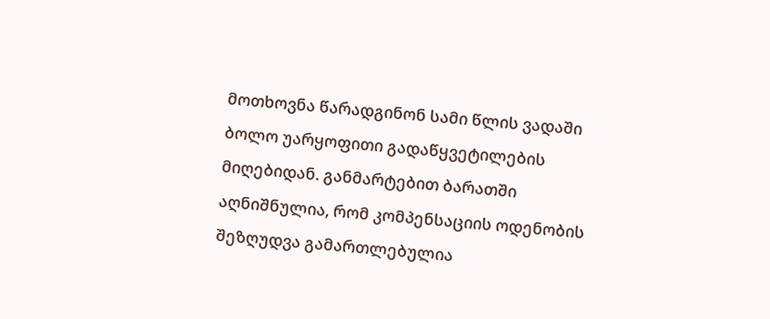მოთხოვნა წარადგინონ სამი წლის ვადაში ბოლო უარყოფითი გადაწყვეტილების მიღებიდან. განმარტებით ბარათში აღნიშნულია, რომ კომპენსაციის ოდენობის შეზღუდვა გამართლებულია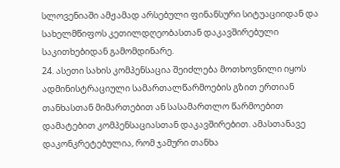სლოვენიაში ამჟამად არსებული ფინანსური სიტუაციიდან და სახელმწიფოს კეთილდღეობასთან დაკავშირებული საკითხებიდან გამომდინარე.
24. ასეთი სახის კომპენსაცია შეიძლება მოთხოვნილი იყოს ადმინისტრაციული სამართალწარმოების გზით ერთიან თანხასთან მიმართებით ან სასამართლო წარმოებით დამატებით კომპენსაციასთან დაკავშირებით. ამასთანავე დაკონკრეტებულია, რომ ჯამური თანხა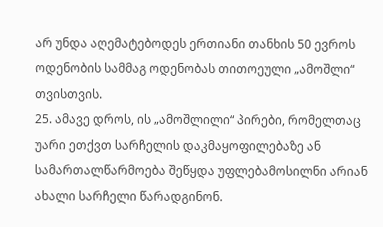არ უნდა აღემატებოდეს ერთიანი თანხის 50 ევროს ოდენობის სამმაგ ოდენობას თითოეული „ამოშლი“ თვისთვის.
25. ამავე დროს, ის „ამოშლილი“ პირები, რომელთაც უარი ეთქვთ სარჩელის დაკმაყოფილებაზე ან სამართალწარმოება შეწყდა უფლებამოსილნი არიან ახალი სარჩელი წარადგინონ.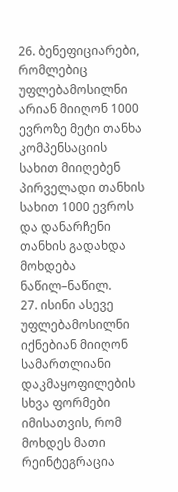26. ბენეფიციარები, რომლებიც უფლებამოსილნი არიან მიიღონ 1000 ევროზე მეტი თანხა კომპენსაციის სახით მიიღებენ პირველადი თანხის სახით 1000 ევროს და დანარჩენი თანხის გადახდა მოხდება ნაწილ–ნაწილ.
27. ისინი ასევე უფლებამოსილნი იქნებიან მიიღონ სამართლიანი დაკმაყოფილების სხვა ფორმები იმისათვის, რომ მოხდეს მათი რეინტეგრაცია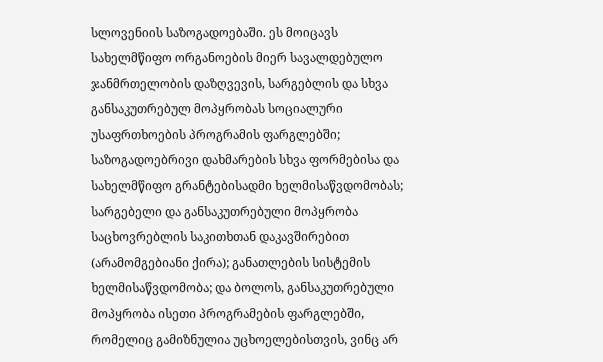სლოვენიის საზოგადოებაში. ეს მოიცავს სახელმწიფო ორგანოების მიერ სავალდებულო ჯანმრთელობის დაზღვევის, სარგებლის და სხვა განსაკუთრებულ მოპყრობას სოციალური უსაფრთხოების პროგრამის ფარგლებში; საზოგადოებრივი დახმარების სხვა ფორმებისა და სახელმწიფო გრანტებისადმი ხელმისაწვდომობას; სარგებელი და განსაკუთრებული მოპყრობა საცხოვრებლის საკითხთან დაკავშირებით (არამომგებიანი ქირა); განათლების სისტემის ხელმისაწვდომობა; და ბოლოს, განსაკუთრებული მოპყრობა ისეთი პროგრამების ფარგლებში, რომელიც გამიზნულია უცხოელებისთვის, ვინც არ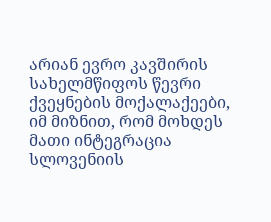არიან ევრო კავშირის სახელმწიფოს წევრი ქვეყნების მოქალაქეები, იმ მიზნით, რომ მოხდეს მათი ინტეგრაცია სლოვენიის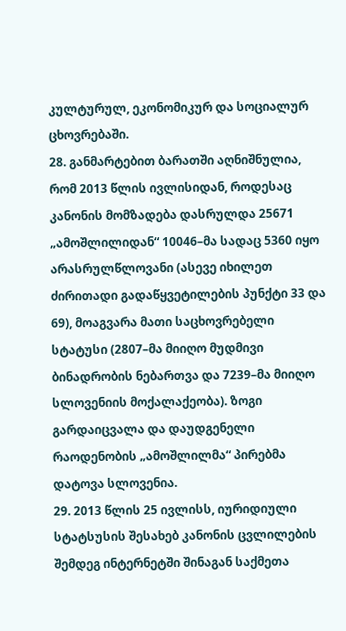კულტურულ, ეკონომიკურ და სოციალურ ცხოვრებაში.
28. განმარტებით ბარათში აღნიშნულია, რომ 2013 წლის ივლისიდან, როდესაც კანონის მომზადება დასრულდა 25671 „ამოშლილიდან“ 10046–მა სადაც 5360 იყო არასრულწლოვანი (ასევე იხილეთ ძირითადი გადაწყვეტილების პუნქტი 33 და 69), მოაგვარა მათი საცხოვრებელი სტატუსი (2807–მა მიიღო მუდმივი ბინადრობის ნებართვა და 7239–მა მიიღო სლოვენიის მოქალაქეობა). ზოგი გარდაიცვალა და დაუდგენელი რაოდენობის „ამოშლილმა“ პირებმა დატოვა სლოვენია.
29. 2013 წლის 25 ივლისს, იურიდიული სტატსუსის შესახებ კანონის ცვლილების შემდეგ ინტერნეტში შინაგან საქმეთა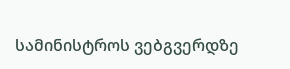სამინისტროს ვებგვერდზე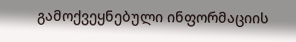გამოქვეყნებული ინფორმაციის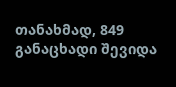თანახმად, 849 განაცხადი შევიდა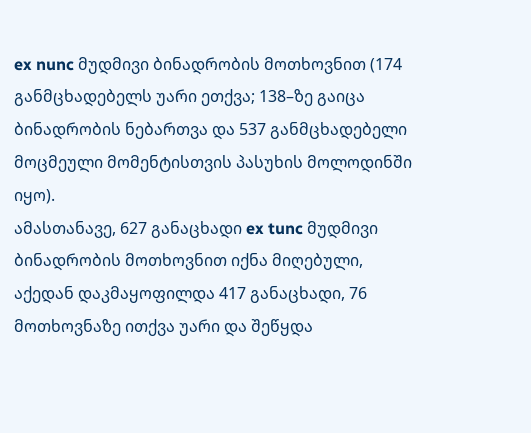ex nunc მუდმივი ბინადრობის მოთხოვნით (174 განმცხადებელს უარი ეთქვა; 138–ზე გაიცა ბინადრობის ნებართვა და 537 განმცხადებელი მოცმეული მომენტისთვის პასუხის მოლოდინში იყო).
ამასთანავე, 627 განაცხადი ex tunc მუდმივი ბინადრობის მოთხოვნით იქნა მიღებული, აქედან დაკმაყოფილდა 417 განაცხადი, 76 მოთხოვნაზე ითქვა უარი და შეწყდა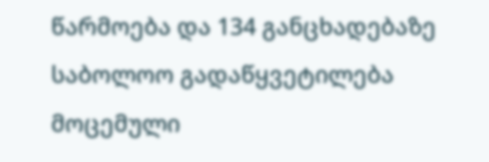წარმოება და 134 განცხადებაზე საბოლოო გადაწყვეტილება მოცემული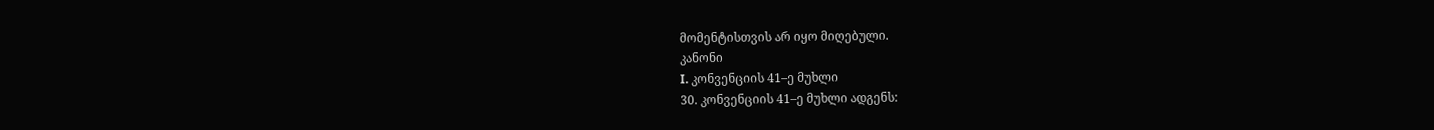მომენტისთვის არ იყო მიღებული.
კანონი
I. კონვენციის 41–ე მუხლი
30. კონვენციის 41–ე მუხლი ადგენს: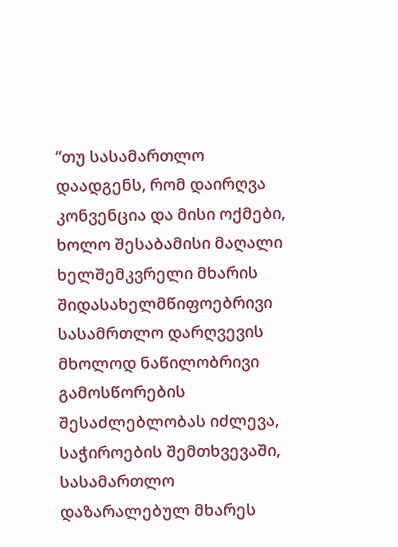“თუ სასამართლო დაადგენს, რომ დაირღვა კონვენცია და მისი ოქმები, ხოლო შესაბამისი მაღალი ხელშემკვრელი მხარის შიდასახელმწიფოებრივი სასამრთლო დარღვევის მხოლოდ ნაწილობრივი გამოსწორების შესაძლებლობას იძლევა, საჭიროების შემთხვევაში, სასამართლო დაზარალებულ მხარეს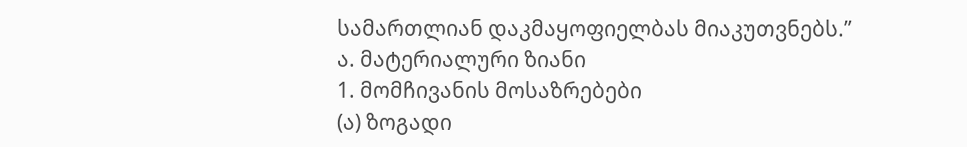სამართლიან დაკმაყოფიელბას მიაკუთვნებს.”
ა. მატერიალური ზიანი
1. მომჩივანის მოსაზრებები
(ა) ზოგადი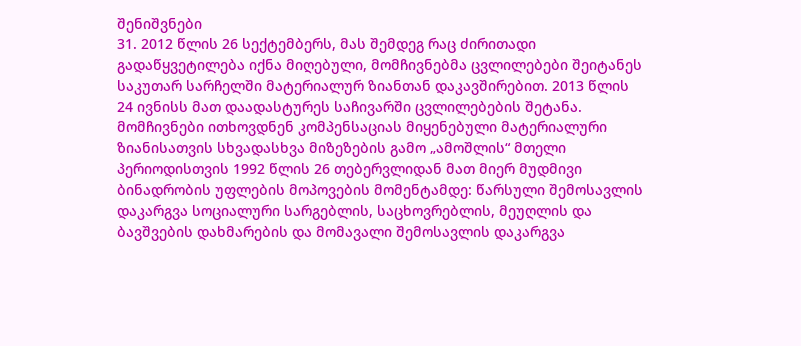შენიშვნები
31. 2012 წლის 26 სექტემბერს, მას შემდეგ რაც ძირითადი გადაწყვეტილება იქნა მიღებული, მომჩივნებმა ცვლილებები შეიტანეს საკუთარ სარჩელში მატერიალურ ზიანთან დაკავშირებით. 2013 წლის 24 ივნისს მათ დაადასტურეს საჩივარში ცვლილებების შეტანა.
მომჩივნები ითხოვდნენ კომპენსაციას მიყენებული მატერიალური ზიანისათვის სხვადასხვა მიზეზების გამო „ამოშლის“ მთელი პერიოდისთვის 1992 წლის 26 თებერვლიდან მათ მიერ მუდმივი ბინადრობის უფლების მოპოვების მომენტამდე: წარსული შემოსავლის დაკარგვა სოციალური სარგებლის, საცხოვრებლის, მეუღლის და ბავშვების დახმარების და მომავალი შემოსავლის დაკარგვა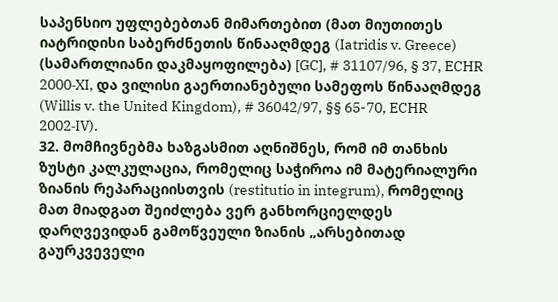საპენსიო უფლებებთან მიმართებით (მათ მიუთითეს იატრიდისი საბერძნეთის წინააღმდეგ (Iatridis v. Greece) (სამართლიანი დაკმაყოფილება) [GC], # 31107/96, § 37, ECHR 2000‑XI, და ვილისი გაერთიანებული სამეფოს წინააღმდეგ (Willis v. the United Kingdom), # 36042/97, §§ 65-70, ECHR 2002‑IV).
32. მომჩივნებმა ხაზგასმით აღნიშნეს, რომ იმ თანხის ზუსტი კალკულაცია, რომელიც საჭიროა იმ მატერიალური ზიანის რეპარაციისთვის (restitutio in integrum), რომელიც მათ მიადგათ შეიძლება ვერ განხორციელდეს დარღვევიდან გამოწვეული ზიანის „არსებითად გაურკვეველი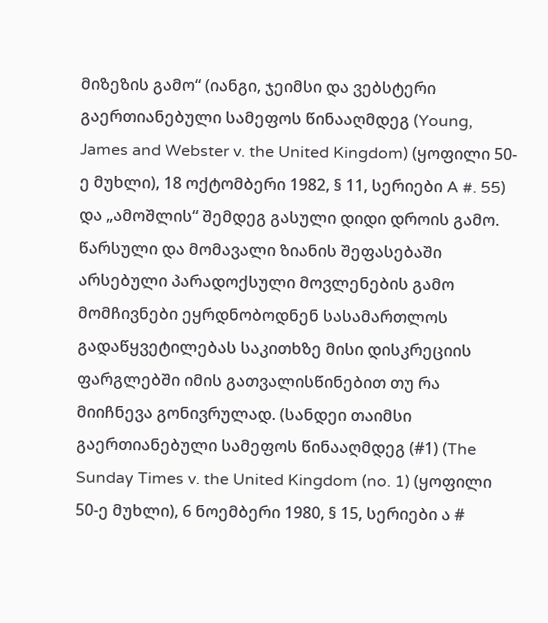მიზეზის გამო“ (იანგი, ჯეიმსი და ვებსტერი გაერთიანებული სამეფოს წინააღმდეგ (Young, James and Webster v. the United Kingdom) (ყოფილი 50-ე მუხლი), 18 ოქტომბერი 1982, § 11, სერიები A #. 55) და „ამოშლის“ შემდეგ გასული დიდი დროის გამო. წარსული და მომავალი ზიანის შეფასებაში არსებული პარადოქსული მოვლენების გამო მომჩივნები ეყრდნობოდნენ სასამართლოს გადაწყვეტილებას საკითხზე მისი დისკრეციის ფარგლებში იმის გათვალისწინებით თუ რა მიიჩნევა გონივრულად. (სანდეი თაიმსი გაერთიანებული სამეფოს წინააღმდეგ (#1) (The Sunday Times v. the United Kingdom (no. 1) (ყოფილი 50-ე მუხლი), 6 ნოემბერი 1980, § 15, სერიები ა #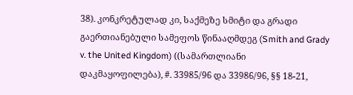38). კონკრეტულად კი, საქმეზე სმიტი და გრადი გაერთიანებული სამეფოს წინააღმდეგ (Smith and Grady v. the United Kingdom) ((სამართლიანი დაკმაყოფილება), #. 33985/96 და 33986/96, §§ 18-21,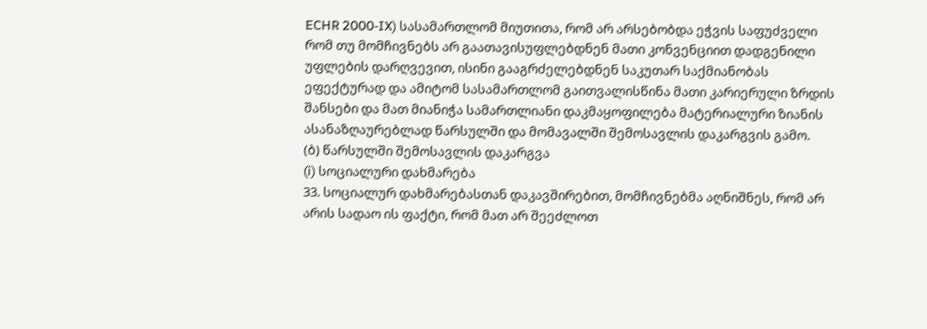ECHR 2000‑IX) სასამართლომ მიუთითა, რომ არ არსებობდა ეჭვის საფუძველი რომ თუ მომჩივნებს არ გაათავისუფლებდნენ მათი კონვენციით დადგენილი უფლების დარღვევით, ისინი გააგრძელებდნენ საკუთარ საქმიანობას ეფექტურად და ამიტომ სასამართლომ გაითვალისწინა მათი კარიერული ზრდის შანსები და მათ მიანიჭა სამართლიანი დაკმაყოფილება მატერიალური ზიანის ასანაზღაურებლად წარსულში და მომავალში შემოსავლის დაკარგვის გამო.
(ბ) წარსულში შემოსავლის დაკარგვა
(i) სოციალური დახმარება
33. სოციალურ დახმარებასთან დაკავშირებით, მომჩივნებმა აღნიშნეს, რომ არ არის სადაო ის ფაქტი, რომ მათ არ შეეძლოთ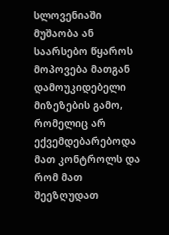სლოვენიაში მუშაობა ან საარსებო წყაროს მოპოვება მათგან დამოუკიდებელი მიზეზების გამო, რომელიც არ ექვემდებარებოდა მათ კონტროლს და რომ მათ შეეზღუდათ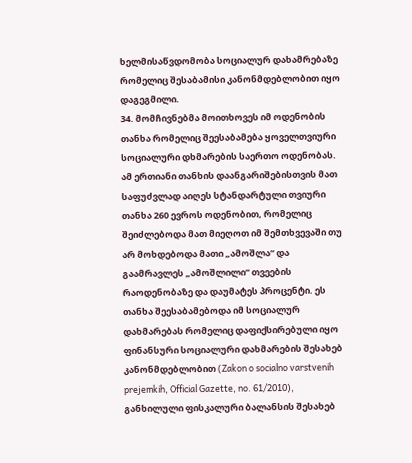ხელმისაწვდომობა სოციალურ დახამრებაზე რომელიც შესაბამისი კანონმდებლობით იყო დაგეგმილი.
34. მომჩივნებმა მოითხოვეს იმ ოდენობის თანხა რომელიც შეესაბამება ყოველთვიური სოციალური დხმარების საერთო ოდენობას. ამ ერთიანი თანხის დაანგარიშებისთვის მათ საფუძვლად აიღეს სტანდარტული თვიური თანხა 260 ევროს ოდენობით, რომელიც შეიძლებოდა მათ მიეღოთ იმ შემთხვევაში თუ არ მოხდებოდა მათი „ამოშლა“ და გაამრავლეს „ამოშლილი“ თვეების რაოდენობაზე და დაუმატეს პროცენტი. ეს თანხა შეესაბამებოდა იმ სოციალურ დახმარებას რომელიც დაფიქსირებული იყო ფინანსური სოციალური დახმარების შესახებ კანონმდებლობით (Zakon o socialno varstvenih prejemkih, Official Gazette, no. 61/2010), განხილული ფისკალური ბალანსის შესახებ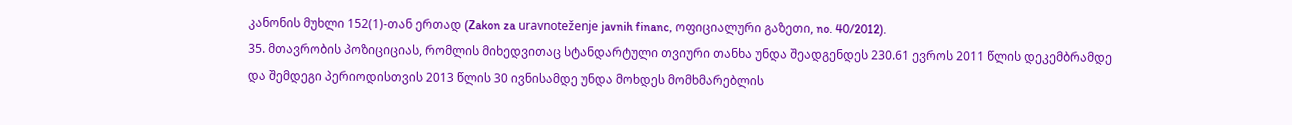კანონის მუხლი 152(1)-თან ერთად (Zakon za uravnoteženje javnih financ, ოფიციალური გაზეთი, no. 40/2012).
35. მთავრობის პოზიციციას, რომლის მიხედვითაც სტანდარტული თვიური თანხა უნდა შეადგენდეს 230.61 ევროს 2011 წლის დეკემბრამდე და შემდეგი პერიოდისთვის 2013 წლის 30 ივნისამდე უნდა მოხდეს მომხმარებლის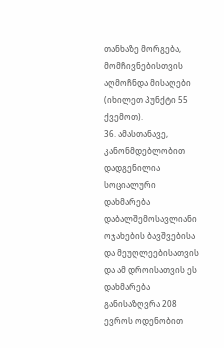თანხაზე მორგება, მომჩივნებისთვის აღმოჩნდა მისაღები (იხილეთ პუნქტი 55 ქვემოთ).
36. ამასთანავე, კანონმდებლობით დადგენილია სოციალური დახმარება დაბალშემოსავლიანი ოჯახების ბავშვებისა და მეუღლეებისათვის და ამ დროისათვის ეს დახმარება განისაზღვრა 208 ევროს ოდენობით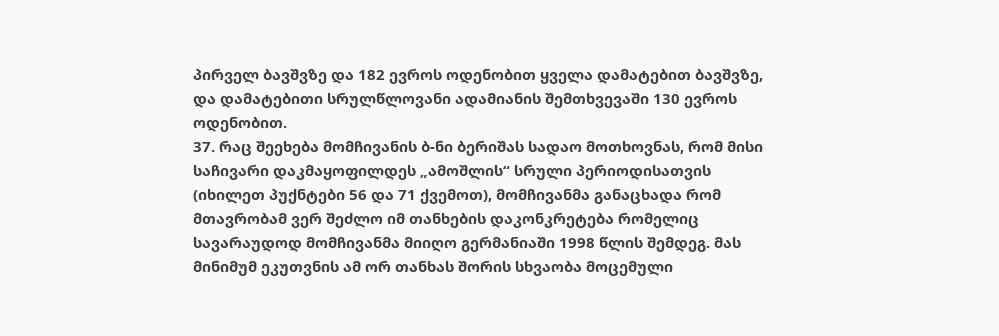პირველ ბავშვზე და 182 ევროს ოდენობით ყველა დამატებით ბავშვზე, და დამატებითი სრულწლოვანი ადამიანის შემთხვევაში 130 ევროს ოდენობით.
37. რაც შეეხება მომჩივანის ბ-ნი ბერიშას სადაო მოთხოვნას, რომ მისი საჩივარი დაკმაყოფილდეს „ამოშლის“ სრული პერიოდისათვის (იხილეთ პუქნტები 56 და 71 ქვემოთ), მომჩივანმა განაცხადა რომ მთავრობამ ვერ შეძლო იმ თანხების დაკონკრეტება რომელიც სავარაუდოდ მომჩივანმა მიიღო გერმანიაში 1998 წლის შემდეგ. მას მინიმუმ ეკუთვნის ამ ორ თანხას შორის სხვაობა მოცემული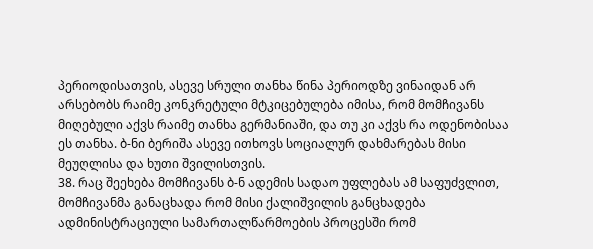პერიოდისათვის, ასევე სრული თანხა წინა პერიოდზე ვინაიდან არ არსებობს რაიმე კონკრეტული მტკიცებულება იმისა, რომ მომჩივანს მიღებული აქვს რაიმე თანხა გერმანიაში, და თუ კი აქვს რა ოდენობისაა ეს თანხა. ბ-ნი ბერიშა ასევე ითხოვს სოციალურ დახმარებას მისი მეუღლისა და ხუთი შვილისთვის.
38. რაც შეეხება მომჩივანს ბ-ნ ადემის სადაო უფლებას ამ საფუძვლით, მომჩივანმა განაცხადა რომ მისი ქალიშვილის განცხადება ადმინისტრაციული სამართალწარმოების პროცესში რომ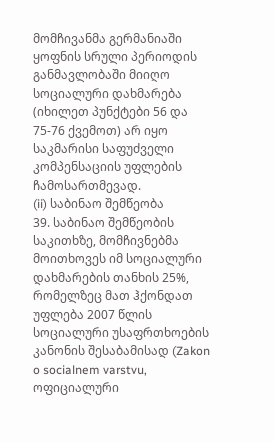მომჩივანმა გერმანიაში ყოფნის სრული პერიოდის განმავლობაში მიიღო სოციალური დახმარება (იხილეთ პუნქტები 56 და 75-76 ქვემოთ) არ იყო საკმარისი საფუძველი კომპენსაციის უფლების ჩამოსართმევად.
(ii) საბინაო შემწეობა
39. საბინაო შემწეობის საკითხზე, მომჩივნებმა მოითხოვეს იმ სოციალური დახმარების თანხის 25%, რომელზეც მათ ჰქონდათ უფლება 2007 წლის სოციალური უსაფრთხოების კანონის შესაბამისად (Zakon o socialnem varstvu, ოფიციალური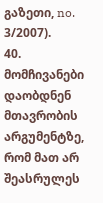გაზეთი, no. 3/2007).
40. მომჩივანები დაობდნენ მთავრობის არგუმენტზე, რომ მათ არ შეასრულეს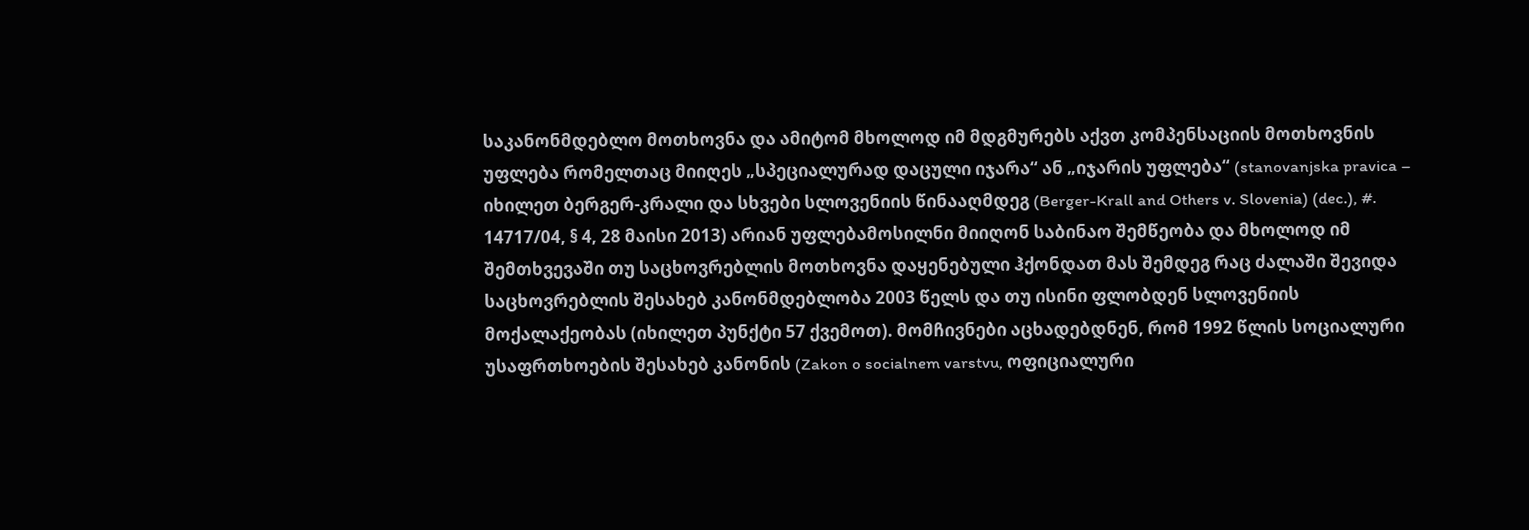საკანონმდებლო მოთხოვნა და ამიტომ მხოლოდ იმ მდგმურებს აქვთ კომპენსაციის მოთხოვნის უფლება რომელთაც მიიღეს „სპეციალურად დაცული იჯარა“ ან „იჯარის უფლება“ (stanovanjska pravica – იხილეთ ბერგერ-კრალი და სხვები სლოვენიის წინააღმდეგ (Berger-Krall and Others v. Slovenia) (dec.), #. 14717/04, § 4, 28 მაისი 2013) არიან უფლებამოსილნი მიიღონ საბინაო შემწეობა და მხოლოდ იმ შემთხვევაში თუ საცხოვრებლის მოთხოვნა დაყენებული ჰქონდათ მას შემდეგ რაც ძალაში შევიდა საცხოვრებლის შესახებ კანონმდებლობა 2003 წელს და თუ ისინი ფლობდენ სლოვენიის მოქალაქეობას (იხილეთ პუნქტი 57 ქვემოთ). მომჩივნები აცხადებდნენ, რომ 1992 წლის სოციალური უსაფრთხოების შესახებ კანონის (Zakon o socialnem varstvu, ოფიციალური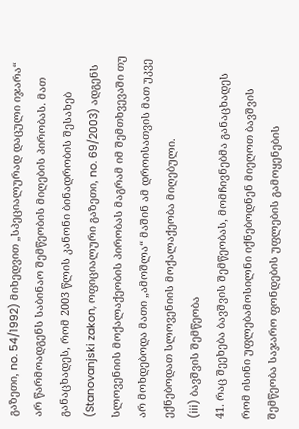გაზეთი, no. 54/1992) მიხედვით „სპეციალურად დაცული იჯარა“ არ წარმოადგენს საბინაო შემწეობის მიღების პირობას. მათ განაცხადეს, რომ 2003 წლის კანონი ბინადრობის შესახებ (Stanovanjski zakon, ოფიციალური გაზეთი, no. 69/2003) ადგენს სლოვენიის მოქალაქეობის პირობას მაგრამ იმ შემთხვევაში თუ არ მოხდებოდა მათი „ამოშლა“ მაშინ ამ დროისათვის მათ უკვე ექნებოდათ სლოვენიის მოქალაქეობა მიღებული.
(iii) ბავშვის შემწეობა
41. რაც შეეხება ბავშვის შემწეობას, მომჩივნებმა განაცხადეს რომ ისინი უფლებამოსილნი იქნებოდნენ მიეღოთ ბავშვის შემწეობა საჯარო ფონდების უფლების გამოყენების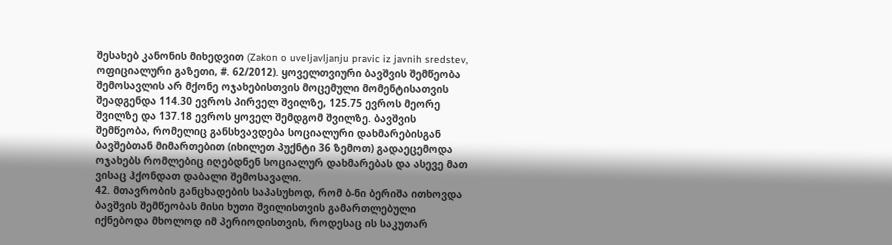შესახებ კანონის მიხედვით (Zakon o uveljavljanju pravic iz javnih sredstev, ოფიციალური გაზეთი, #. 62/2012). ყოველთვიური ბავშვის შემწეობა შემოსავლის არ მქონე ოჯახებისთვის მოცემული მომენტისათვის შეადგენდა 114.30 ევროს პირველ შვილზე, 125.75 ევროს მეორე შვილზე და 137.18 ევროს ყოველ შემდგომ შვილზე. ბავშვის შემწეობა, რომელიც განსხვავდება სოციალური დახმარებისგან ბავშებთან მიმართებით (იხილეთ პუქნტი 36 ზემოთ) გადაეცემოდა ოჯახებს რომლებიც იღებდნენ სოციალურ დახმარებას და ასევე მათ ვისაც ჰქონდათ დაბალი შემოსავალი.
42. მთავრობის განცხადების საპასუხოდ, რომ ბ-ნი ბერიშა ითხოვდა ბავშვის შემწეობას მისი ხუთი შვილისთვის გამართლებული იქნებოდა მხოლოდ იმ პერიოდისთვის, როდესაც ის საკუთარ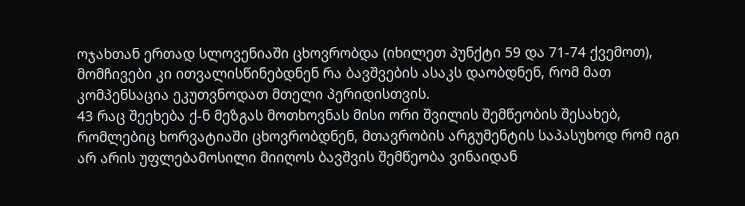ოჯახთან ერთად სლოვენიაში ცხოვრობდა (იხილეთ პუნქტი 59 და 71-74 ქვემოთ), მომჩივები კი ითვალისწინებდნენ რა ბავშვების ასაკს დაობდნენ, რომ მათ კომპენსაცია ეკუთვნოდათ მთელი პერიდისთვის.
43 რაც შეეხება ქ-ნ მეზგას მოთხოვნას მისი ორი შვილის შემწეობის შესახებ, რომლებიც ხორვატიაში ცხოვრობდნენ, მთავრობის არგუმენტის საპასუხოდ რომ იგი არ არის უფლებამოსილი მიიღოს ბავშვის შემწეობა ვინაიდან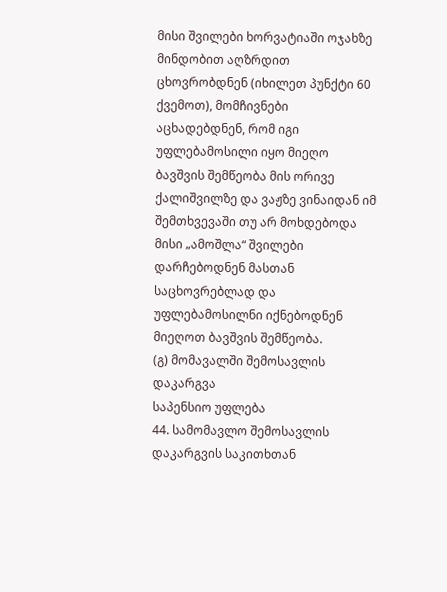მისი შვილები ხორვატიაში ოჯახზე მინდობით აღზრდით ცხოვრობდნენ (იხილეთ პუნქტი 60 ქვემოთ), მომჩივნები აცხადებდნენ, რომ იგი უფლებამოსილი იყო მიეღო ბავშვის შემწეობა მის ორივე ქალიშვილზე და ვაჟზე ვინაიდან იმ შემთხვევაში თუ არ მოხდებოდა მისი „ამოშლა“ შვილები დარჩებოდნენ მასთან საცხოვრებლად და უფლებამოსილნი იქნებოდნენ მიეღოთ ბავშვის შემწეობა.
(გ) მომავალში შემოსავლის დაკარგვა
საპენსიო უფლება
44. სამომავლო შემოსავლის დაკარგვის საკითხთან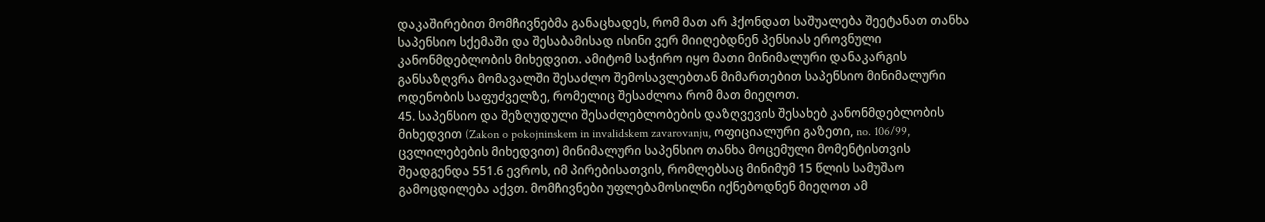დაკაშირებით მომჩივნებმა განაცხადეს, რომ მათ არ ჰქონდათ საშუალება შეეტანათ თანხა საპენსიო სქემაში და შესაბამისად ისინი ვერ მიიღებდნენ პენსიას ეროვნული კანონმდებლობის მიხედვით. ამიტომ საჭირო იყო მათი მინიმალური დანაკარგის განსაზღვრა მომავალში შესაძლო შემოსავლებთან მიმართებით საპენსიო მინიმალური ოდენობის საფუძველზე, რომელიც შესაძლოა რომ მათ მიეღოთ.
45. საპენსიო და შეზღუდული შესაძლებლობების დაზღვევის შესახებ კანონმდებლობის მიხედვით (Zakon o pokojninskem in invalidskem zavarovanju, ოფიციალური გაზეთი, no. 106/99, ცვლილებების მიხედვით) მინიმალური საპენსიო თანხა მოცემული მომენტისთვის შეადგენდა 551.6 ევროს, იმ პირებისათვის, რომლებსაც მინიმუმ 15 წლის სამუშაო გამოცდილება აქვთ. მომჩივნები უფლებამოსილნი იქნებოდნენ მიეღოთ ამ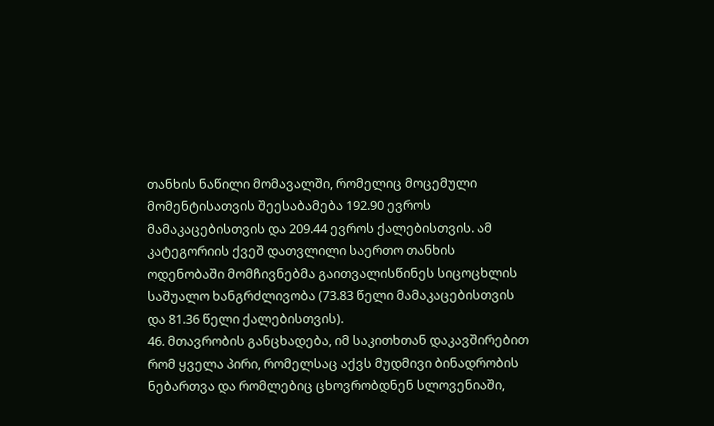თანხის ნაწილი მომავალში, რომელიც მოცემული მომენტისათვის შეესაბამება 192.90 ევროს მამაკაცებისთვის და 209.44 ევროს ქალებისთვის. ამ კატეგორიის ქვეშ დათვლილი საერთო თანხის ოდენობაში მომჩივნებმა გაითვალისწინეს სიცოცხლის საშუალო ხანგრძლივობა (73.83 წელი მამაკაცებისთვის და 81.36 წელი ქალებისთვის).
46. მთავრობის განცხადება, იმ საკითხთან დაკავშირებით რომ ყველა პირი, რომელსაც აქვს მუდმივი ბინადრობის ნებართვა და რომლებიც ცხოვრობდნენ სლოვენიაში,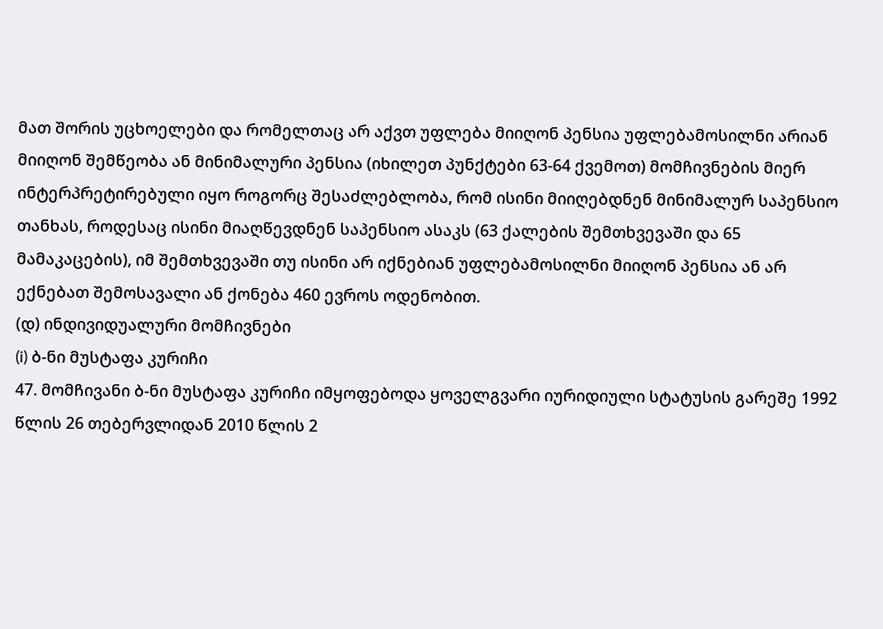მათ შორის უცხოელები და რომელთაც არ აქვთ უფლება მიიღონ პენსია უფლებამოსილნი არიან მიიღონ შემწეობა ან მინიმალური პენსია (იხილეთ პუნქტები 63-64 ქვემოთ) მომჩივნების მიერ ინტერპრეტირებული იყო როგორც შესაძლებლობა, რომ ისინი მიიღებდნენ მინიმალურ საპენსიო თანხას, როდესაც ისინი მიაღწევდნენ საპენსიო ასაკს (63 ქალების შემთხვევაში და 65 მამაკაცების), იმ შემთხვევაში თუ ისინი არ იქნებიან უფლებამოსილნი მიიღონ პენსია ან არ ექნებათ შემოსავალი ან ქონება 460 ევროს ოდენობით.
(დ) ინდივიდუალური მომჩივნები
(i) ბ-ნი მუსტაფა კურიჩი
47. მომჩივანი ბ-ნი მუსტაფა კურიჩი იმყოფებოდა ყოველგვარი იურიდიული სტატუსის გარეშე 1992 წლის 26 თებერვლიდან 2010 წლის 2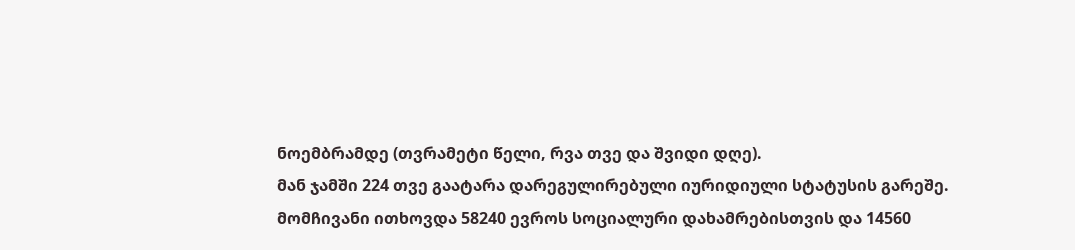ნოემბრამდე (თვრამეტი წელი, რვა თვე და შვიდი დღე).
მან ჯამში 224 თვე გაატარა დარეგულირებული იურიდიული სტატუსის გარეშე.
მომჩივანი ითხოვდა 58240 ევროს სოციალური დახამრებისთვის და 14560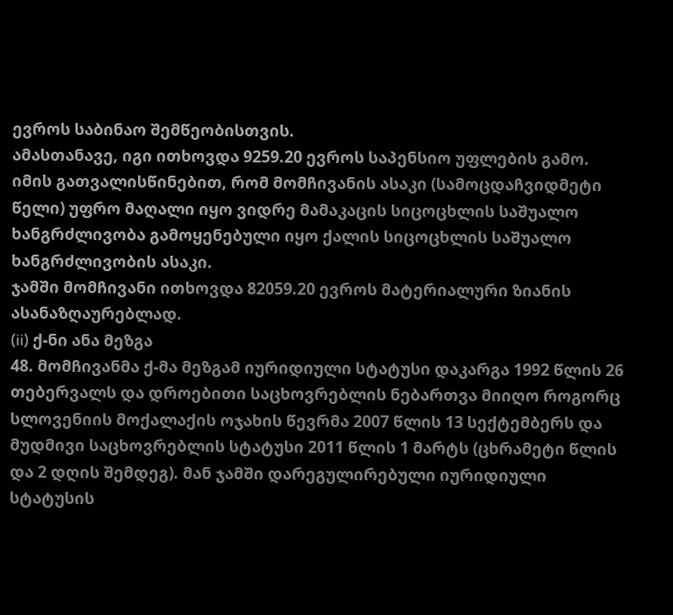ევროს საბინაო შემწეობისთვის.
ამასთანავე, იგი ითხოვდა 9259.20 ევროს საპენსიო უფლების გამო. იმის გათვალისწინებით, რომ მომჩივანის ასაკი (სამოცდაჩვიდმეტი წელი) უფრო მაღალი იყო ვიდრე მამაკაცის სიცოცხლის საშუალო ხანგრძლივობა გამოყენებული იყო ქალის სიცოცხლის საშუალო ხანგრძლივობის ასაკი.
ჯამში მომჩივანი ითხოვდა 82059.20 ევროს მატერიალური ზიანის ასანაზღაურებლად.
(ii) ქ-ნი ანა მეზგა
48. მომჩივანმა ქ-მა მეზგამ იურიდიული სტატუსი დაკარგა 1992 წლის 26 თებერვალს და დროებითი საცხოვრებლის ნებართვა მიიღო როგორც სლოვენიის მოქალაქის ოჯახის წევრმა 2007 წლის 13 სექტემბერს და მუდმივი საცხოვრებლის სტატუსი 2011 წლის 1 მარტს (ცხრამეტი წლის და 2 დღის შემდეგ). მან ჯამში დარეგულირებული იურიდიული სტატუსის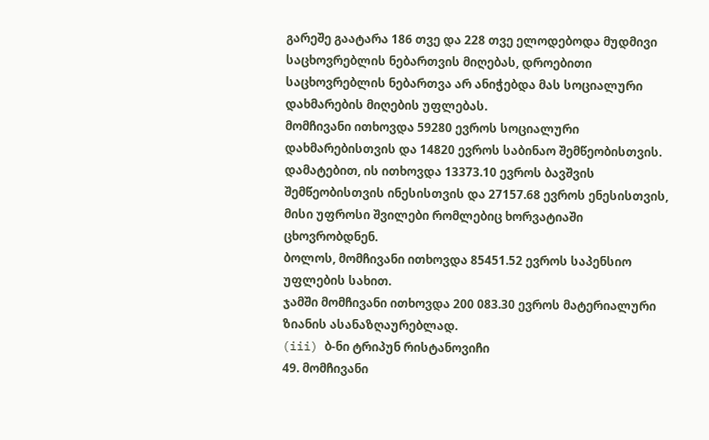გარეშე გაატარა 186 თვე და 228 თვე ელოდებოდა მუდმივი საცხოვრებლის ნებართვის მიღებას, დროებითი საცხოვრებლის ნებართვა არ ანიჭებდა მას სოციალური დახმარების მიღების უფლებას.
მომჩივანი ითხოვდა 59280 ევროს სოციალური დახმარებისთვის და 14820 ევროს საბინაო შემწეობისთვის.
დამატებით, ის ითხოვდა 13373.10 ევროს ბავშვის შემწეობისთვის ინესისთვის და 27157.68 ევროს ენესისთვის, მისი უფროსი შვილები რომლებიც ხორვატიაში ცხოვრობდნენ.
ბოლოს, მომჩივანი ითხოვდა 85451.52 ევროს საპენსიო უფლების სახით.
ჯამში მომჩივანი ითხოვდა 200 083.30 ევროს მატერიალური ზიანის ასანაზღაურებლად.
(iii) ბ-ნი ტრიპუნ რისტანოვიჩი
49. მომჩივანი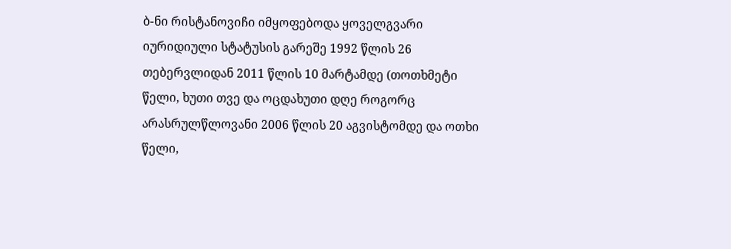ბ-ნი რისტანოვიჩი იმყოფებოდა ყოველგვარი იურიდიული სტატუსის გარეშე 1992 წლის 26 თებერვლიდან 2011 წლის 10 მარტამდე (თოთხმეტი წელი, ხუთი თვე და ოცდახუთი დღე როგორც არასრულწლოვანი 2006 წლის 20 აგვისტომდე და ოთხი წელი,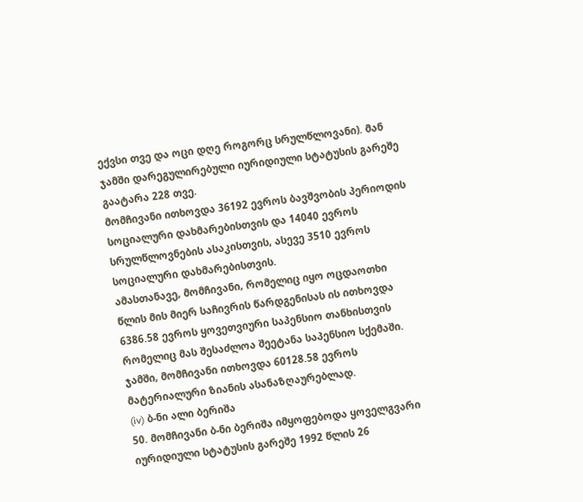ექვსი თვე და ოცი დღე როგორც სრულწლოვანი). მან ჯამში დარეგულირებული იურიდიული სტატუსის გარეშე გაატარა 228 თვე.
მომჩივანი ითხოვდა 36192 ევროს ბავშვობის პერიოდის სოციალური დახმარებისთვის და 14040 ევროს სრულწლოვნების ასაკისთვის, ასევე 3510 ევროს სოციალური დახმარებისთვის.
ამასთანავე, მომჩივანი, რომელიც იყო ოცდაოთხი წლის მის მიერ საჩივრის წარდგენისას ის ითხოვდა 6386.58 ევროს ყოვეთვიური საპენსიო თანხისთვის რომელიც მას შესაძლოა შეეტანა საპენსიო სქემაში.
ჯამში, მომჩივანი ითხოვდა 60128.58 ევროს მატერიალური ზიანის ასანაზღაურებლად.
(iv) ბ-ნი ალი ბერიშა
50. მომჩივანი ბ-ნი ბერიშა იმყოფებოდა ყოველგვარი იურიდიული სტატუსის გარეშე 1992 წლის 26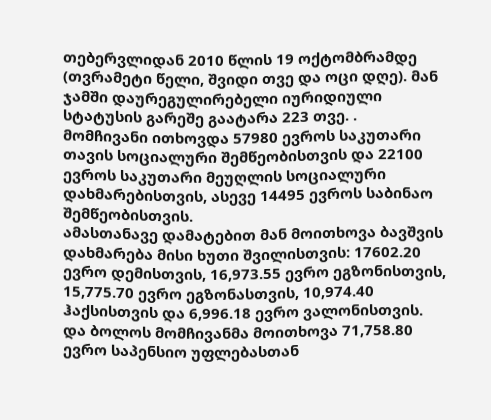თებერვლიდან 2010 წლის 19 ოქტომბრამდე (თვრამეტი წელი, შვიდი თვე და ოცი დღე). მან ჯამში დაურეგულირებელი იურიდიული სტატუსის გარეშე გაატარა 223 თვე. .
მომჩივანი ითხოვდა 57980 ევროს საკუთარი თავის სოციალური შემწეობისთვის და 22100 ევროს საკუთარი მეუღლის სოციალური დახმარებისთვის, ასევე 14495 ევროს საბინაო შემწეობისთვის.
ამასთანავე დამატებით მან მოითხოვა ბავშვის დახმარება მისი ხუთი შვილისთვის: 17602.20 ევრო დემისთვის, 16,973.55 ევრო ეგზონისთვის, 15,775.70 ევრო ეგზონასთვის, 10,974.40 ჰაქსისთვის და 6,996.18 ევრო ვალონისთვის.
და ბოლოს მომჩივანმა მოითხოვა 71,758.80 ევრო საპენსიო უფლებასთან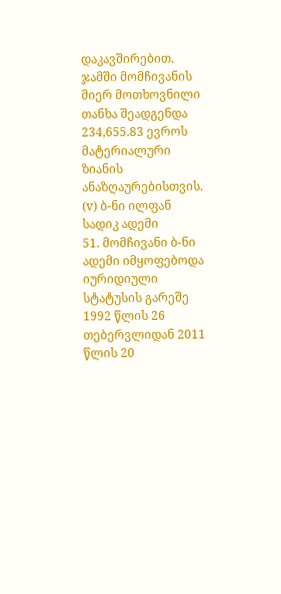დაკავშირებით.
ჯამში მომჩივანის მიერ მოთხოვნილი თანხა შეადგენდა 234,655.83 ევროს მატერიალური ზიანის ანაზღაურებისთვის.
(v) ბ-ნი ილფან სადიკ ადემი
51. მომჩივანი ბ-ნი ადემი იმყოფებოდა იურიდიული სტატუსის გარეშე 1992 წლის 26 თებერვლიდან 2011 წლის 20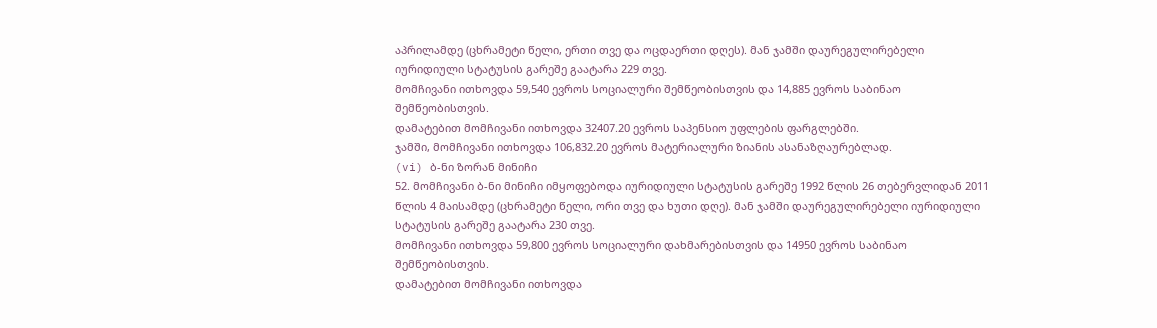აპრილამდე (ცხრამეტი წელი, ერთი თვე და ოცდაერთი დღეს). მან ჯამში დაურეგულირებელი იურიდიული სტატუსის გარეშე გაატარა 229 თვე.
მომჩივანი ითხოვდა 59,540 ევროს სოციალური შემწეობისთვის და 14,885 ევროს საბინაო შემწეობისთვის.
დამატებით მომჩივანი ითხოვდა 32407.20 ევროს საპენსიო უფლების ფარგლებში.
ჯამში, მომჩივანი ითხოვდა 106,832.20 ევროს მატერიალური ზიანის ასანაზღაურებლად.
(vi) ბ-ნი ზორან მინიჩი
52. მომჩივანი ბ-ნი მინიჩი იმყოფებოდა იურიდიული სტატუსის გარეშე 1992 წლის 26 თებერვლიდან 2011 წლის 4 მაისამდე (ცხრამეტი წელი, ორი თვე და ხუთი დღე). მან ჯამში დაურეგულირებელი იურიდიული სტატუსის გარეშე გაატარა 230 თვე.
მომჩივანი ითხოვდა 59,800 ევროს სოციალური დახმარებისთვის და 14950 ევროს საბინაო შემწეობისთვის.
დამატებით მომჩივანი ითხოვდა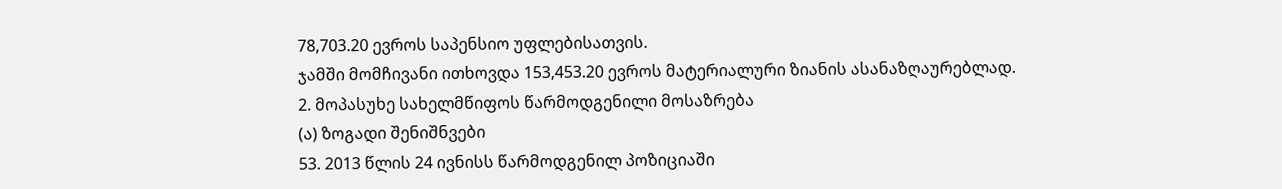78,703.20 ევროს საპენსიო უფლებისათვის.
ჯამში მომჩივანი ითხოვდა 153,453.20 ევროს მატერიალური ზიანის ასანაზღაურებლად.
2. მოპასუხე სახელმწიფოს წარმოდგენილი მოსაზრება
(ა) ზოგადი შენიშნვები
53. 2013 წლის 24 ივნისს წარმოდგენილ პოზიციაში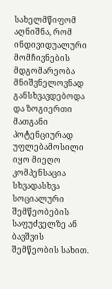სახელმწიფომ აღნიშნა, რომ ინდივიდუალური მომჩივნების მდგომარეობა მნიშვნელოვნად განსხვავდებოდა და ზოგიერთი მათგანი პოტენციურად უფლებამოსილი იყო მიეღო კომპენსაცია სხვადასხვა სოციალური შემწეობების საფუძველზე ან ბავშვის შემწეობის სახით.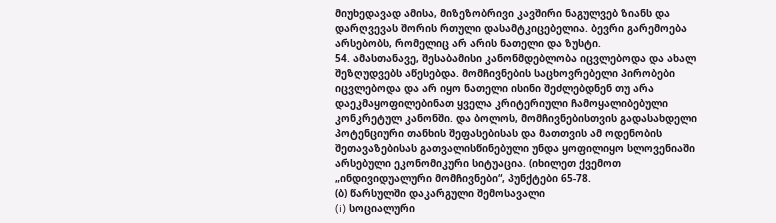მიუხედავად ამისა, მიზეზობრივი კავშირი ნაგულვებ ზიანს და დარღვევას შორის რთული დასამტკიცებელია. ბევრი გარემოება არსებობს, რომელიც არ არის ნათელი და ზუსტი.
54. ამასთანავე, შესაბამისი კანონმდებლობა იცვლებოდა და ახალ შეზღუდვებს აწესებდა. მომჩივნების საცხოვრებელი პირობები იცვლებოდა და არ იყო ნათელი ისინი შეძლებდნენ თუ არა დაეკმაყოფილებინათ ყველა კრიტერიული ჩამოყალიბებული კონკრეტულ კანონში. და ბოლოს, მომჩივნებისთვის გადასახდელი პოტენციური თანხის შეფასებისას და მათთვის ამ ოდენობის შეთავაზებისას გათვალისწინებული უნდა ყოფილიყო სლოვენიაში არსებული ეკონომიკური სიტუაცია. (იხილეთ ქვემოთ „ინდივიდუალური მომჩივნები“, პუნქტები 65-78.
(ბ) წარსულში დაკარგული შემოსავალი
(i) სოციალური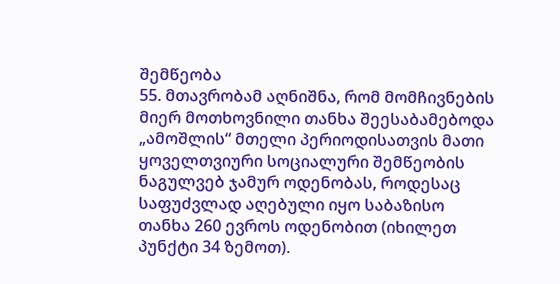შემწეობა
55. მთავრობამ აღნიშნა, რომ მომჩივნების მიერ მოთხოვნილი თანხა შეესაბამებოდა „ამოშლის“ მთელი პერიოდისათვის მათი ყოველთვიური სოციალური შემწეობის ნაგულვებ ჯამურ ოდენობას, როდესაც საფუძვლად აღებული იყო საბაზისო თანხა 260 ევროს ოდენობით (იხილეთ პუნქტი 34 ზემოთ).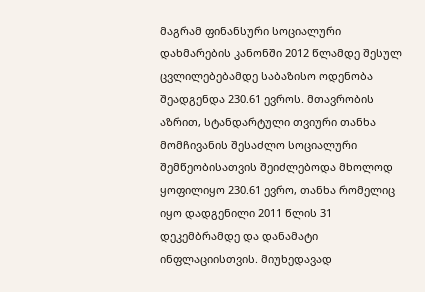მაგრამ ფინანსური სოციალური დახმარების კანონში 2012 წლამდე შესულ ცვლილებებამდე საბაზისო ოდენობა შეადგენდა 230.61 ევროს. მთავრობის აზრით, სტანდარტული თვიური თანხა მომჩივანის შესაძლო სოციალური შემწეობისათვის შეიძლებოდა მხოლოდ ყოფილიყო 230.61 ევრო, თანხა რომელიც იყო დადგენილი 2011 წლის 31 დეკემბრამდე და დანამატი ინფლაციისთვის. მიუხედავად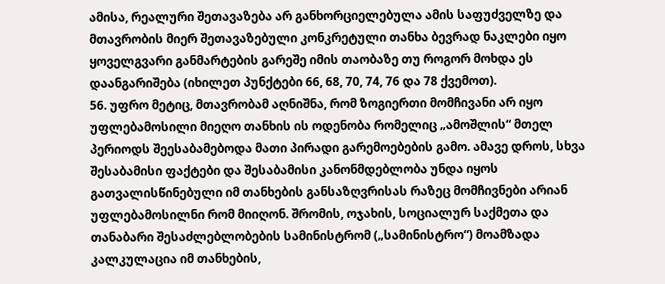ამისა, რეალური შეთავაზება არ განხორციელებულა ამის საფუძველზე და მთავრობის მიერ შეთავაზებული კონკრეტული თანხა ბევრად ნაკლები იყო ყოველგვარი განმარტების გარეშე იმის თაობაზე თუ როგორ მოხდა ეს დაანგარიშება (იხილეთ პუნქტები 66, 68, 70, 74, 76 და 78 ქვემოთ).
56. უფრო მეტიც, მთავრობამ აღნიშნა, რომ ზოგიერთი მომჩივანი არ იყო უფლებამოსილი მიეღო თანხის ის ოდენობა რომელიც „ამოშლის“ მთელ პერიოდს შეესაბამებოდა მათი პირადი გარემოებების გამო. ამავე დროს, სხვა შესაბამისი ფაქტები და შესაბამისი კანონმდებლობა უნდა იყოს გათვალისწინებული იმ თანხების განსაზღვრისას რაზეც მომჩივნები არიან უფლებამოსილნი რომ მიიღონ. შრომის, ოჯახის, სოციალურ საქმეთა და თანაბარი შესაძლებლობების სამინისტრომ („სამინისტრო“) მოამზადა კალკულაცია იმ თანხების,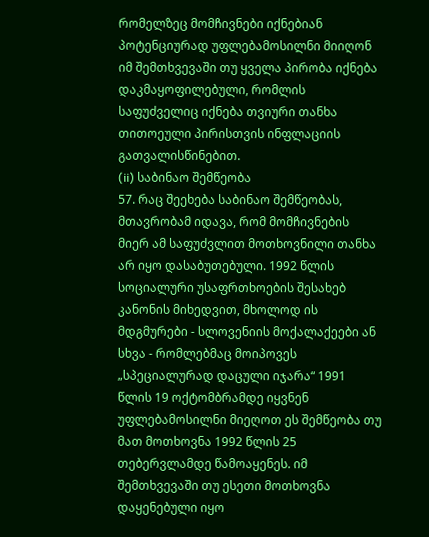რომელზეც მომჩივნები იქნებიან პოტენციურად უფლებამოსილნი მიიღონ იმ შემთხვევაში თუ ყველა პირობა იქნება დაკმაყოფილებული, რომლის საფუძველიც იქნება თვიური თანხა თითოეული პირისთვის ინფლაციის გათვალისწინებით.
(ii) საბინაო შემწეობა
57. რაც შეეხება საბინაო შემწეობას, მთავრობამ იდავა, რომ მომჩივნების მიერ ამ საფუძვლით მოთხოვნილი თანხა არ იყო დასაბუთებული. 1992 წლის სოციალური უსაფრთხოების შესახებ კანონის მიხედვით, მხოლოდ ის მდგმურები - სლოვენიის მოქალაქეები ან სხვა - რომლებმაც მოიპოვეს „სპეციალურად დაცული იჯარა“ 1991 წლის 19 ოქტომბრამდე იყვნენ უფლებამოსილნი მიეღოთ ეს შემწეობა თუ მათ მოთხოვნა 1992 წლის 25 თებერვლამდე წამოაყენეს. იმ შემთხვევაში თუ ესეთი მოთხოვნა დაყენებული იყო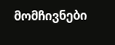მომჩივნები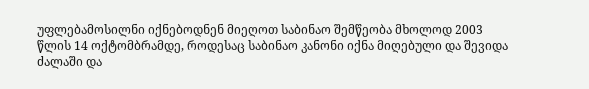უფლებამოსილნი იქნებოდნენ მიეღოთ საბინაო შემწეობა მხოლოდ 2003 წლის 14 ოქტომბრამდე, როდესაც საბინაო კანონი იქნა მიღებული და შევიდა ძალაში და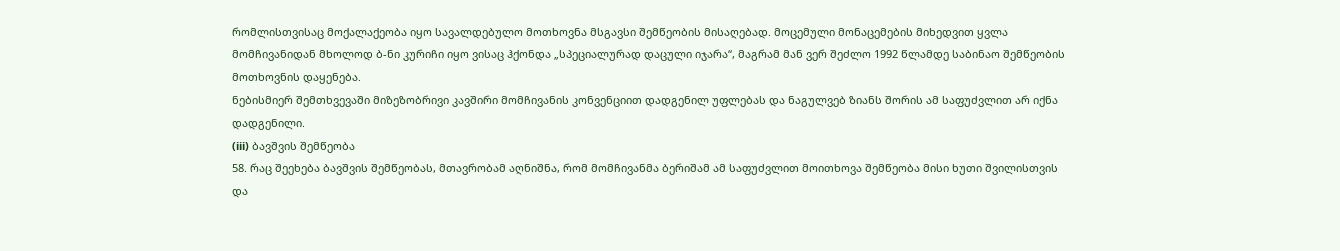რომლისთვისაც მოქალაქეობა იყო სავალდებულო მოთხოვნა მსგავსი შემწეობის მისაღებად. მოცემული მონაცემების მიხედვით ყვლა მომჩივანიდან მხოლოდ ბ-ნი კურიჩი იყო ვისაც ჰქონდა „სპეციალურად დაცული იჯარა“, მაგრამ მან ვერ შეძლო 1992 წლამდე საბინაო შემწეობის მოთხოვნის დაყენება.
ნებისმიერ შემთხვევაში მიზეზობრივი კავშირი მომჩივანის კონვენციით დადგენილ უფლებას და ნაგულვებ ზიანს შორის ამ საფუძვლით არ იქნა დადგენილი.
(iii) ბავშვის შემწეობა
58. რაც შეეხება ბავშვის შემწეობას, მთავრობამ აღნიშნა, რომ მომჩივანმა ბერიშამ ამ საფუძვლით მოითხოვა შემწეობა მისი ხუთი შვილისთვის და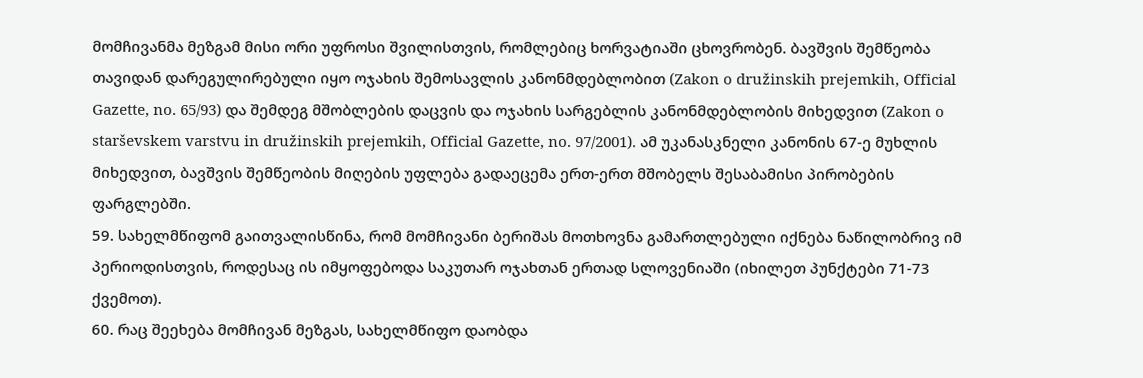მომჩივანმა მეზგამ მისი ორი უფროსი შვილისთვის, რომლებიც ხორვატიაში ცხოვრობენ. ბავშვის შემწეობა თავიდან დარეგულირებული იყო ოჯახის შემოსავლის კანონმდებლობით (Zakon o družinskih prejemkih, Official Gazette, no. 65/93) და შემდეგ მშობლების დაცვის და ოჯახის სარგებლის კანონმდებლობის მიხედვით (Zakon o starševskem varstvu in družinskih prejemkih, Official Gazette, no. 97/2001). ამ უკანასკნელი კანონის 67-ე მუხლის მიხედვით, ბავშვის შემწეობის მიღების უფლება გადაეცემა ერთ-ერთ მშობელს შესაბამისი პირობების ფარგლებში.
59. სახელმწიფომ გაითვალისწინა, რომ მომჩივანი ბერიშას მოთხოვნა გამართლებული იქნება ნაწილობრივ იმ პერიოდისთვის, როდესაც ის იმყოფებოდა საკუთარ ოჯახთან ერთად სლოვენიაში (იხილეთ პუნქტები 71-73 ქვემოთ).
60. რაც შეეხება მომჩივან მეზგას, სახელმწიფო დაობდა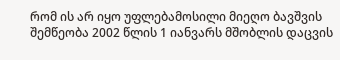რომ ის არ იყო უფლებამოსილი მიეღო ბავშვის შემწეობა 2002 წლის 1 იანვარს მშობლის დაცვის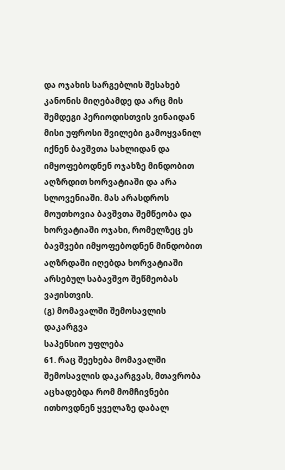და ოჯახის სარგებლის შესახებ კანონის მიღებამდე და არც მის შემდეგი პერიოდისთვის ვინაიდან მისი უფროსი შვილები გამოყვანილ იქნენ ბავშვთა სახლიდან და იმყოფებოდნენ ოჯახზე მინდობით აღზრდით ხორვატიაში და არა სლოვენიაში. მას არასდროს მოუთხოვია ბავშვთა შემწეობა და ხორვატიაში ოჯახი, რომელზეც ეს ბავშვები იმყოფებოდნენ მინდობით აღზრდაში იღებდა ხორვატიაში არსებულ საბავშვო შეწმეობას ვაჟისთვის.
(გ) მომავალში შემოსავლის დაკარგვა
საპენსიო უფლება
61. რაც შეეხება მომავალში შემოსავლის დაკარგვას, მთავრობა აცხადებდა რომ მომჩივნები ითხოვდნენ ყველაზე დაბალ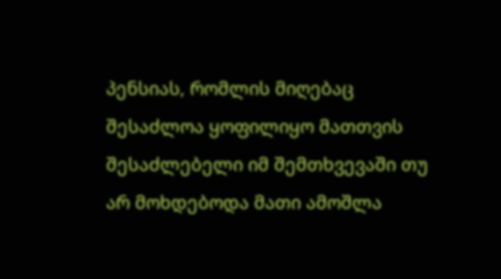პენსიას, რომლის მიღებაც შესაძლოა ყოფილიყო მათთვის შესაძლებელი იმ შემთხვევაში თუ არ მოხდებოდა მათი ამოშლა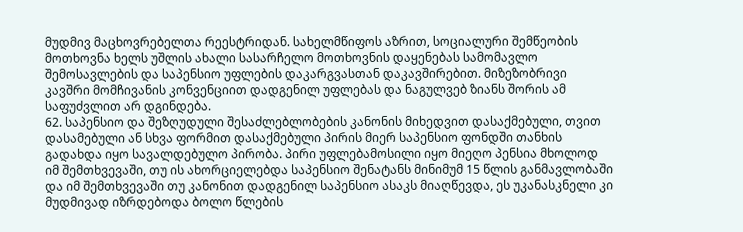მუდმივ მაცხოვრებელთა რეესტრიდან. სახელმწიფოს აზრით, სოციალური შემწეობის მოთხოვნა ხელს უშლის ახალი სასარჩელო მოთხოვნის დაყენებას სამომავლო შემოსავლების და საპენსიო უფლების დაკარგვასთან დაკავშირებით. მიზეზობრივი კავშრი მომჩივანის კონვენციით დადგენილ უფლებას და ნაგულვებ ზიანს შორის ამ საფუძვლით არ დგინდება.
62. საპენსიო და შეზღუდული შესაძლებლობების კანონის მიხედვით დასაქმებული, თვით დასამებული ან სხვა ფორმით დასაქმებული პირის მიერ საპენსიო ფონდში თანხის გადახდა იყო სავალდებულო პირობა. პირი უფლებამოსილი იყო მიეღო პენსია მხოლოდ იმ შემთხვევაში, თუ ის ახორციელებდა საპენსიო შენატანს მინიმუმ 15 წლის განმავლობაში და იმ შემთხვევაში თუ კანონით დადგენილ საპენსიო ასაკს მიაღწევდა, ეს უკანასკნელი კი მუდმივად იზრდებოდა ბოლო წლების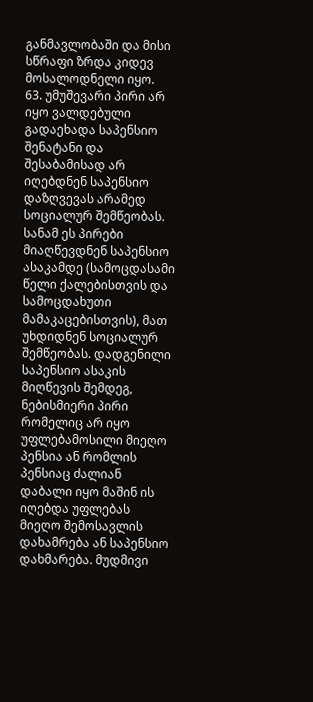განმავლობაში და მისი სწრაფი ზრდა კიდევ მოსალოდნელი იყო.
63. უმუშევარი პირი არ იყო ვალდებული გადაეხადა საპენსიო შენატანი და შესაბამისად არ იღებდნენ საპენსიო დაზღვევას არამედ სოციალურ შემწეობას. სანამ ეს პირები მიაღწევდნენ საპენსიო ასაკამდე (სამოცდასამი წელი ქალებისთვის და სამოცდახუთი მამაკაცებისთვის), მათ უხდიდნენ სოციალურ შემწეობას. დადგენილი საპენსიო ასაკის მიღწევის შემდეგ, ნებისმიერი პირი რომელიც არ იყო უფლებამოსილი მიეღო პენსია ან რომლის პენსიაც ძალიან დაბალი იყო მაშინ ის იღებდა უფლებას მიეღო შემოსავლის დახამრება ან საპენსიო დახმარება. მუდმივი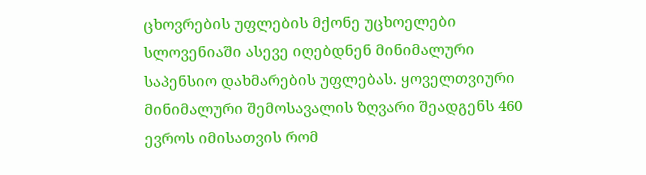ცხოვრების უფლების მქონე უცხოელები სლოვენიაში ასევე იღებდნენ მინიმალური საპენსიო დახმარების უფლებას. ყოველთვიური მინიმალური შემოსავალის ზღვარი შეადგენს 460 ევროს იმისათვის რომ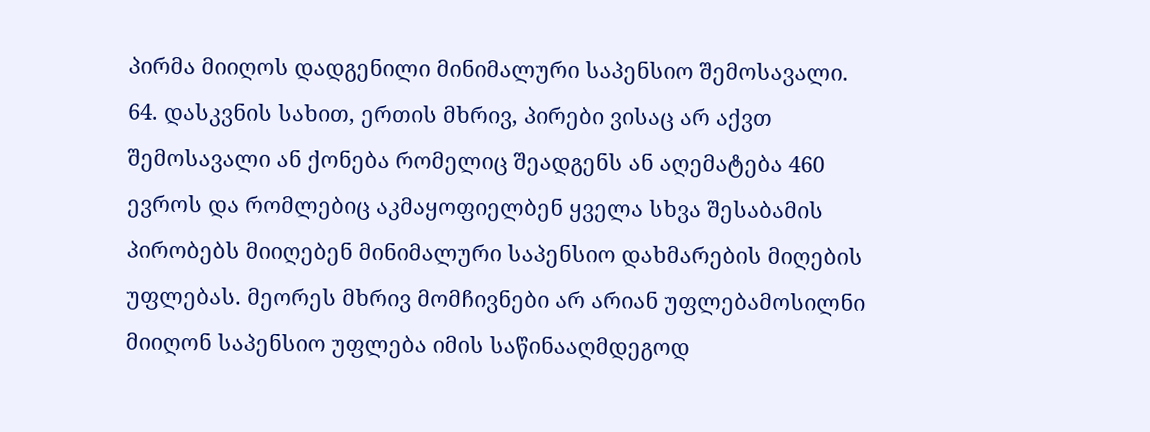პირმა მიიღოს დადგენილი მინიმალური საპენსიო შემოსავალი.
64. დასკვნის სახით, ერთის მხრივ, პირები ვისაც არ აქვთ შემოსავალი ან ქონება რომელიც შეადგენს ან აღემატება 460 ევროს და რომლებიც აკმაყოფიელბენ ყველა სხვა შესაბამის პირობებს მიიღებენ მინიმალური საპენსიო დახმარების მიღების უფლებას. მეორეს მხრივ მომჩივნები არ არიან უფლებამოსილნი მიიღონ საპენსიო უფლება იმის საწინააღმდეგოდ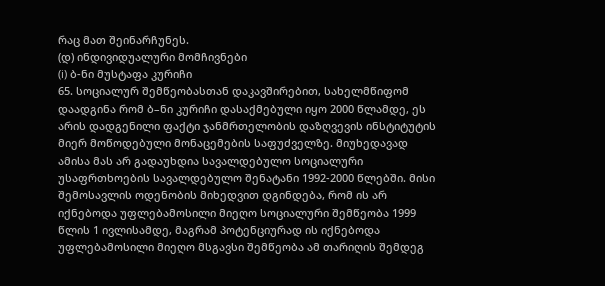რაც მათ შეინარჩუნეს.
(დ) ინდივიდუალური მომჩივნები
(i) ბ-ნი მუსტაფა კურიჩი
65. სოციალურ შემწეობასთან დაკავშირებით, სახელმწიფომ დაადგინა რომ ბ–ნი კურიჩი დასაქმებული იყო 2000 წლამდე, ეს არის დადგენილი ფაქტი ჯანმრთელობის დაზღვევის ინსტიტუტის მიერ მოწოდებული მონაცემების საფუძველზე. მიუხედავად ამისა მას არ გადაუხდია სავალდებულო სოციალური უსაფრთხოების სავალდებულო შენატანი 1992-2000 წლებში. მისი შემოსავლის ოდენობის მიხედვით დგინდება, რომ ის არ იქნებოდა უფლებამოსილი მიეღო სოციალური შემწეობა 1999 წლის 1 ივლისამდე, მაგრამ პოტენციურად ის იქნებოდა უფლებამოსილი მიეღო მსგავსი შემწეობა ამ თარიღის შემდეგ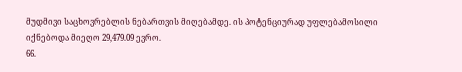მუდმივი საცხოვრებლის ნებართვის მიღებამდე. ის პოტენციურად უფლებამოსილი იქნებოდა მიეღო 29,479.09 ევრო.
66.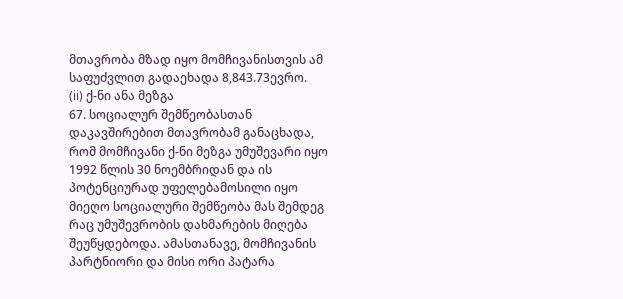მთავრობა მზად იყო მომჩივანისთვის ამ საფუძვლით გადაეხადა 8,843.73ევრო.
(ii) ქ-ნი ანა მეზგა
67. სოციალურ შემწეობასთან დაკავშირებით მთავრობამ განაცხადა, რომ მომჩივანი ქ-ნი მეზგა უმუშევარი იყო 1992 წლის 30 ნოემბრიდან და ის პოტენციურად უფელებამოსილი იყო მიეღო სოციალური შემწეობა მას შემდეგ რაც უმუშევრობის დახმარების მიღება შეუწყდებოდა. ამასთანავე, მომჩივანის პარტნიორი და მისი ორი პატარა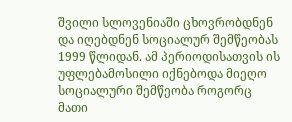შვილი სლოვენიაში ცხოვრობდნენ და იღებდნენ სოციალურ შემწეობას 1999 წლიდან. ამ პერიოდისათვის ის უფლებამოსილი იქნებოდა მიეღო სოციალური შემწეობა როგორც მათი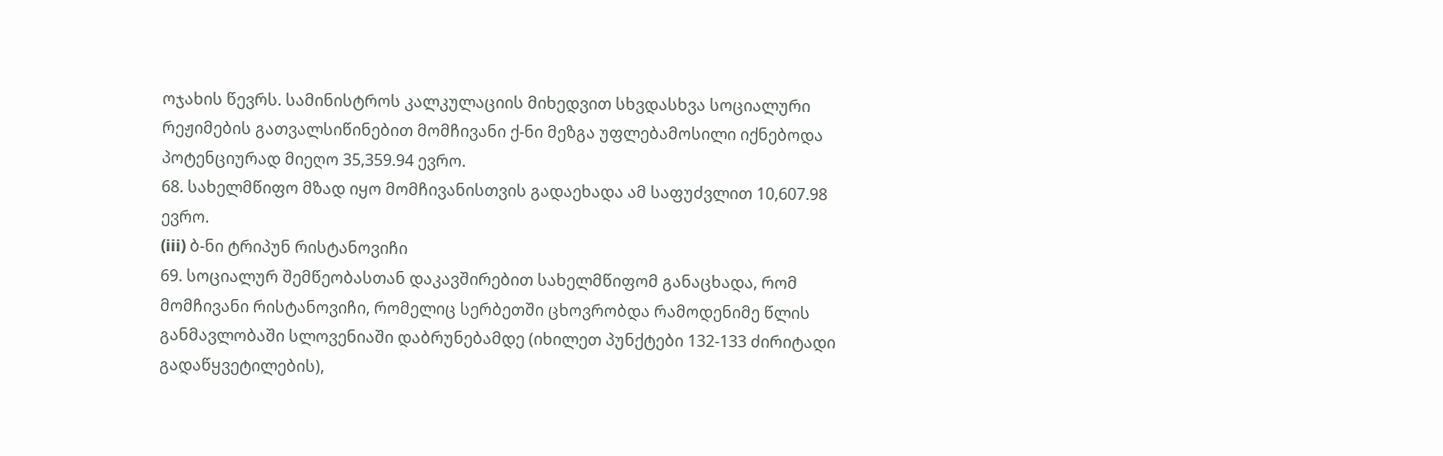ოჯახის წევრს. სამინისტროს კალკულაციის მიხედვით სხვდასხვა სოციალური რეჟიმების გათვალსიწინებით მომჩივანი ქ-ნი მეზგა უფლებამოსილი იქნებოდა პოტენციურად მიეღო 35,359.94 ევრო.
68. სახელმწიფო მზად იყო მომჩივანისთვის გადაეხადა ამ საფუძვლით 10,607.98 ევრო.
(iii) ბ-ნი ტრიპუნ რისტანოვიჩი
69. სოციალურ შემწეობასთან დაკავშირებით სახელმწიფომ განაცხადა, რომ მომჩივანი რისტანოვიჩი, რომელიც სერბეთში ცხოვრობდა რამოდენიმე წლის განმავლობაში სლოვენიაში დაბრუნებამდე (იხილეთ პუნქტები 132-133 ძირიტადი გადაწყვეტილების),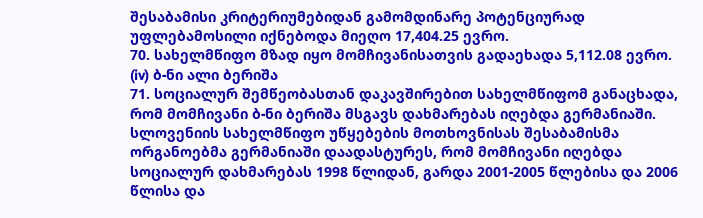შესაბამისი კრიტერიუმებიდან გამომდინარე პოტენციურად უფლებამოსილი იქნებოდა მიეღო 17,404.25 ევრო.
70. სახელმწიფო მზად იყო მომჩივანისათვის გადაეხადა 5,112.08 ევრო.
(iv) ბ-ნი ალი ბერიშა
71. სოციალურ შემწეობასთან დაკავშირებით სახელმწიფომ განაცხადა, რომ მომჩივანი ბ-ნი ბერიშა მსგავს დახმარებას იღებდა გერმანიაში. სლოვენიის სახელმწიფო უწყებების მოთხოვნისას შესაბამისმა ორგანოებმა გერმანიაში დაადასტურეს, რომ მომჩივანი იღებდა სოციალურ დახმარებას 1998 წლიდან, გარდა 2001-2005 წლებისა და 2006 წლისა და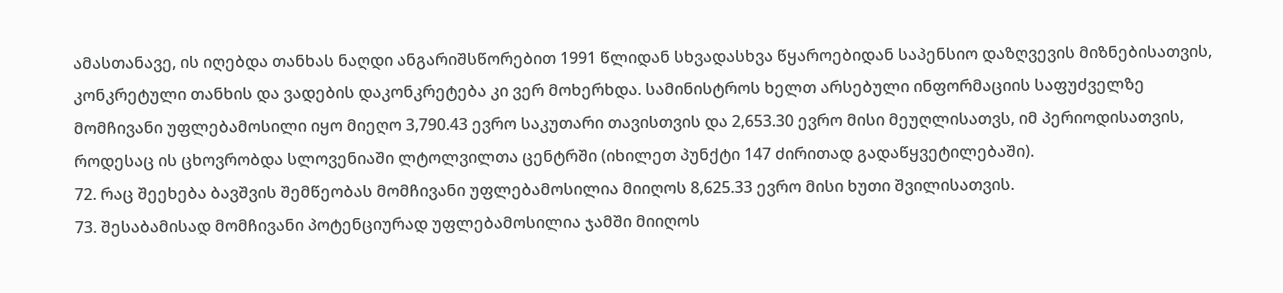ამასთანავე, ის იღებდა თანხას ნაღდი ანგარიშსწორებით 1991 წლიდან სხვადასხვა წყაროებიდან საპენსიო დაზღვევის მიზნებისათვის, კონკრეტული თანხის და ვადების დაკონკრეტება კი ვერ მოხერხდა. სამინისტროს ხელთ არსებული ინფორმაციის საფუძველზე მომჩივანი უფლებამოსილი იყო მიეღო 3,790.43 ევრო საკუთარი თავისთვის და 2,653.30 ევრო მისი მეუღლისათვს, იმ პერიოდისათვის, როდესაც ის ცხოვრობდა სლოვენიაში ლტოლვილთა ცენტრში (იხილეთ პუნქტი 147 ძირითად გადაწყვეტილებაში).
72. რაც შეეხება ბავშვის შემწეობას მომჩივანი უფლებამოსილია მიიღოს 8,625.33 ევრო მისი ხუთი შვილისათვის.
73. შესაბამისად მომჩივანი პოტენციურად უფლებამოსილია ჯამში მიიღოს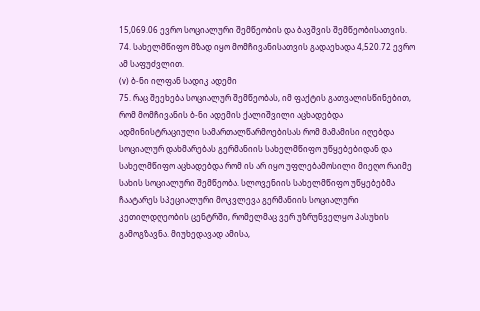15,069.06 ევრო სოციალური შემწეობის და ბავშვის შემწეობისათვის.
74. სახელმწიფო მზად იყო მომჩივანისათვის გადაეხადა 4,520.72 ევრო ამ საფუძვლით.
(v) ბ-ნი ილფან სადიკ ადემი
75. რაც შეეხება სოციალურ შემწეობას, იმ ფაქტის გათვალისწინებით, რომ მომჩივანის ბ-ნი ადემის ქალიშვილი აცხადებდა ადმინისტრაციული სამართალწარმოებისას რომ მამამისი იღებდა სოციალურ დახმარებას გერმანიის სახელმწიფო უწყებებიდან და სახელმწიფო აცხადებდა რომ ის არ იყო უფლებამოსილი მიეღო რაიმე სახის სოციალური შემწეობა. სლოვენიის სახელმწიფო უწყებებმა ჩაატარეს სპეციალური მოკვლევა გერმანიის სოციალური კეთილდღეობის ცენტრში, რომელმაც ვერ უზრუნველყო პასუხის გამოგზავნა. მიუხედავად ამისა,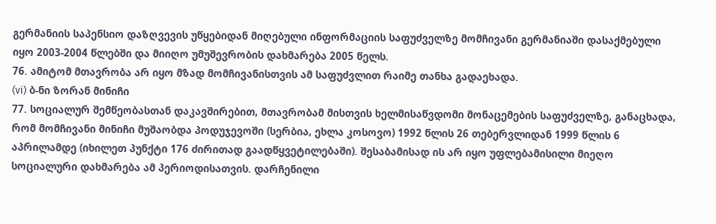გერმანიის საპენსიო დაზღვევის უწყებიდან მიღებული ინფორმაციის საფუძველზე მომჩივანი გერმანიაში დასაქმებული იყო 2003-2004 წლებში და მიიღო უმუშევრობის დახმარება 2005 წელს.
76. ამიტომ მთავრობა არ იყო მზად მომჩივანისთვის ამ საფუძვლით რაიმე თანხა გადაეხადა.
(vi) ბ-ნი ზორან მინიჩი
77. სოციალურ შემწეობასთან დაკავშირებით, მთავრობამ მისთვის ხელმისაწვდომი მონაცემების საფუძველზე, განაცხადა, რომ მომჩივანი მინიჩი მუშაობდა პოდუჯევოში (სერბია, ეხლა კოსოვო) 1992 წლის 26 თებერვლიდან 1999 წლის 6 აპრილამდე (იხილეთ პუნქტი 176 ძირითად გაადწყვეტილებაში). შესაბამისად ის არ იყო უფლებამისილი მიეღო სოციალური დახმარება ამ პერიოდისათვის. დარჩენილი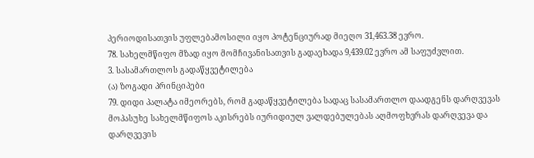პერიოდისათვის უფლებამოსილი იყო პოტენციურად მიეღო 31,463.38 ევრო.
78. სახელმწიფო მზად იყო მომჩივანისათვის გადაეხადა 9,439.02 ევრო ამ საფუძვლით.
3. სასამართლოს გადაწყვეტილება
(ა) ზოგადი პრინციპები
79. დიდი პალატა იმეორებს, რომ გადაწყვეტილება სადაც სასამართლო დაადგენს დარღვევას მოპასუხე სახელმწიფოს აკისრებს იურიდიულ ვალდებულებას აღმოფხვრას დარღვევა და დარღვევის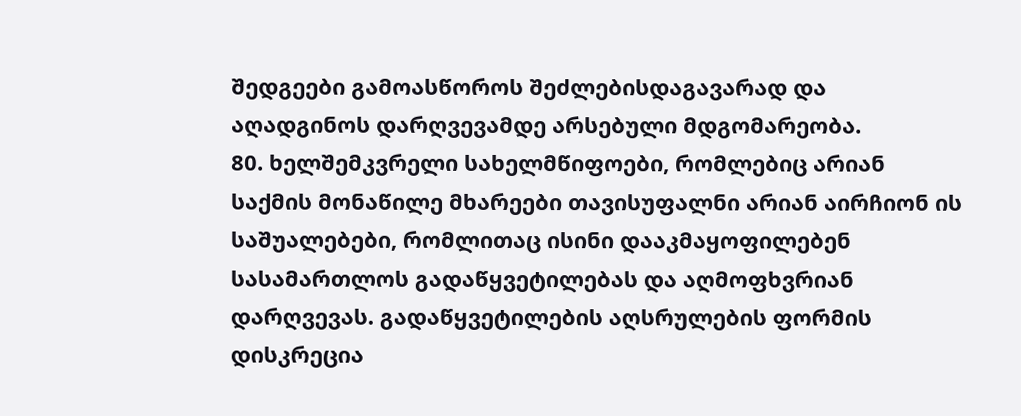შედგეები გამოასწოროს შეძლებისდაგავარად და აღადგინოს დარღვევამდე არსებული მდგომარეობა.
80. ხელშემკვრელი სახელმწიფოები, რომლებიც არიან საქმის მონაწილე მხარეები თავისუფალნი არიან აირჩიონ ის საშუალებები, რომლითაც ისინი დააკმაყოფილებენ სასამართლოს გადაწყვეტილებას და აღმოფხვრიან დარღვევას. გადაწყვეტილების აღსრულების ფორმის დისკრეცია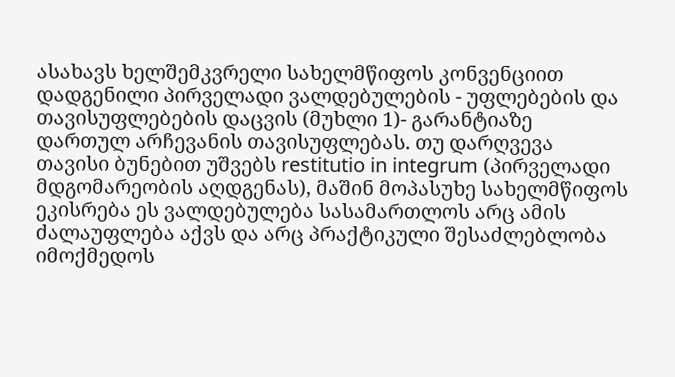ასახავს ხელშემკვრელი სახელმწიფოს კონვენციით დადგენილი პირველადი ვალდებულების - უფლებების და თავისუფლებების დაცვის (მუხლი 1)- გარანტიაზე დართულ არჩევანის თავისუფლებას. თუ დარღვევა თავისი ბუნებით უშვებს restitutio in integrum (პირველადი მდგომარეობის აღდგენას), მაშინ მოპასუხე სახელმწიფოს ეკისრება ეს ვალდებულება სასამართლოს არც ამის ძალაუფლება აქვს და არც პრაქტიკული შესაძლებლობა იმოქმედოს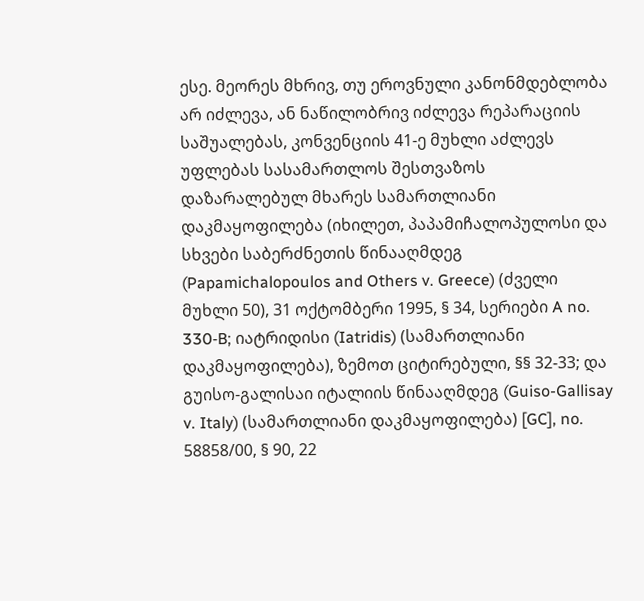ესე. მეორეს მხრივ, თუ ეროვნული კანონმდებლობა არ იძლევა, ან ნაწილობრივ იძლევა რეპარაციის საშუალებას, კონვენციის 41-ე მუხლი აძლევს უფლებას სასამართლოს შესთვაზოს დაზარალებულ მხარეს სამართლიანი დაკმაყოფილება (იხილეთ, პაპამიჩალოპულოსი და სხვები საბერძნეთის წინააღმდეგ (Papamichalopoulos and Others v. Greece) (ძველი მუხლი 50), 31 ოქტომბერი 1995, § 34, სერიები A no. 330‑B; იატრიდისი (Iatridis) (სამართლიანი დაკმაყოფილება), ზემოთ ციტირებული, §§ 32-33; და გუისო-გალისაი იტალიის წინააღმდეგ (Guiso-Gallisay v. Italy) (სამართლიანი დაკმაყოფილება) [GC], no. 58858/00, § 90, 22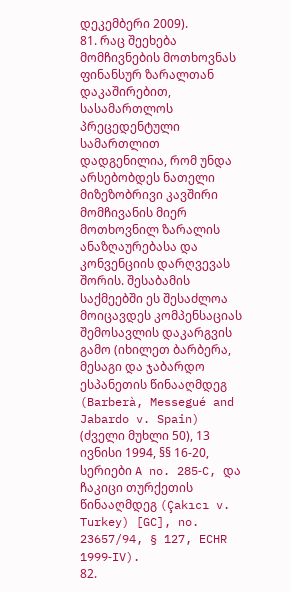დეკემბერი 2009).
81. რაც შეეხება მომჩივნების მოთხოვნას ფინანსურ ზარალთან დაკაშირებით, სასამართლოს პრეცედენტული სამართლით დადგენილია, რომ უნდა არსებობდეს ნათელი მიზეზობრივი კავშირი მომჩივანის მიერ მოთხოვნილ ზარალის ანაზღაურებასა და კონვენციის დარღვევას შორის. შესაბამის საქმეებში ეს შესაძლოა მოიცავდეს კომპენსაციას შემოსავლის დაკარგვის გამო (იხილეთ ბარბერა, მესაგი და ჯაბარდო ესპანეთის წინააღმდეგ (Barberà, Messegué and Jabardo v. Spain) (ძველი მუხლი 50), 13 ივნისი 1994, §§ 16-20, სერიები A no. 285‑C, და ჩაკიცი თურქეთის წინააღმდეგ (Çakıcı v. Turkey) [GC], no. 23657/94, § 127, ECHR 1999‑IV).
82.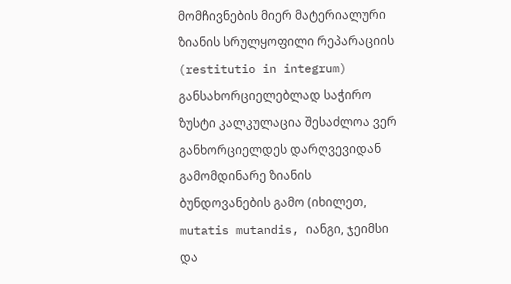მომჩივნების მიერ მატერიალური ზიანის სრულყოფილი რეპარაციის (restitutio in integrum) განსახორციელებლად საჭირო ზუსტი კალკულაცია შესაძლოა ვერ განხორციელდეს დარღვევიდან გამომდინარე ზიანის ბუნდოვანების გამო (იხილეთ, mutatis mutandis, იანგი, ჯეიმსი და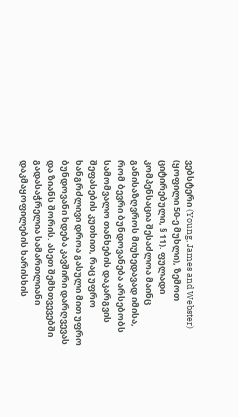ვებსტერი (Young, James and Webster) (ყოფილი 50-ე მუხლი), ზემოთ ციტირებული, § 11). ფულადი კომპენსაცია შესაძლოა მაინც განისაზღვროს მიუხედავად იმისა, რომ ბევრი ბუნდოვანება არსებობს სამომვალო თანხების დაკარგვის შეფასების კუთხით, რაც უფრო ხანგრძლივი დროა გასული მით უფრო ბუნდოვანი ხდება კავშირი დარღვევას და ზიანს შორის. ასეთ შემხთვევებში გადასაჭრელია სამართლიანი დაკმაყოფილების ხარისხის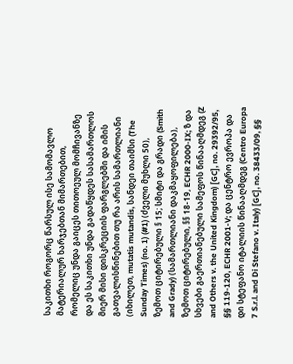საკითხი როგორც წარსულ ისე სამომავლო მატერიალურ ხარჯებთან მიმართებით, რომელიც უნდა გაიცეს თითოეულ მომჩივანზე და ეს საკითხი უნდა გადაწყდეს სასამართლოს მიერ მისი დისკრეციის ფარგლებში და იმის გათვალისწინებით თუ რა არის სამართლიანი (იხილეთ, mutatis mutandis, სანდეი თაიმსი (The Sunday Times) (no. 1) (#1) (ძველი მუხლი 50), ზემოთ ციტირებული § 15; სმიტი და გრადი (Smith and Grady) (სამართლიანი დაკმაყოფილება), ზემოთ ციტირებული, §§ 18-19, ECHR 2000-IX; ზ და სხვები გაერთიანებული სამეფოს წინააღმდეგ (Z and Others v. the United Kingdom) [GC], no. 29392/95, §§ 119-120, ECHR 2001‑V; და ცენტრო ევროპა და დი სტეფანო იტალიის წინააღმდეგ (Centro Europa 7 S.r.l. and Di Stefano v. Italy) [GC], no. 38433/09, §§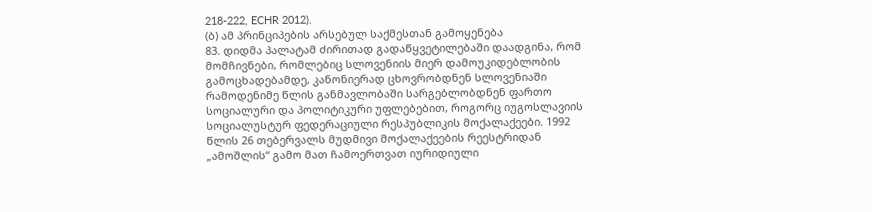218-222, ECHR 2012).
(ბ) ამ პრინციპების არსებულ საქმესთან გამოყენება
83. დიდმა პალატამ ძირითად გადაწყვეტილებაში დაადგინა, რომ მომჩივნები, რომლებიც სლოვენიის მიერ დამოუკიდებლობის გამოცხადებამდე, კანონიერად ცხოვრობდნენ სლოვენიაში რამოდენიმე წლის განმავლობაში სარგებლობდნენ ფართო სოციალური და პოლიტიკური უფლებებით, როგორც იუგოსლავიის სოციალუსტურ ფედერაციული რესპუბლიკის მოქალაქეები. 1992 წლის 26 თებერვალს მუდმივი მოქალაქეების რეესტრიდან „ამოშლის“ გამო მათ ჩამოერთვათ იურიდიული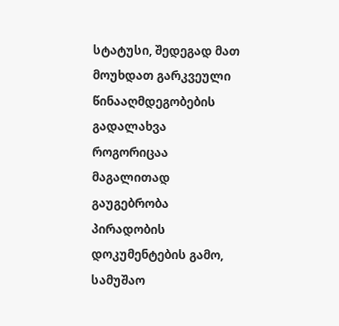სტატუსი, შედეგად მათ მოუხდათ გარკვეული წინააღმდეგობების გადალახვა როგორიცაა მაგალითად გაუგებრობა პირადობის დოკუმენტების გამო, სამუშაო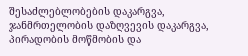შესაძლებლობების დაკარგვა, ჯანმრთელობის დაზღვევის დაკარგვა, პირადობის მოწმობის და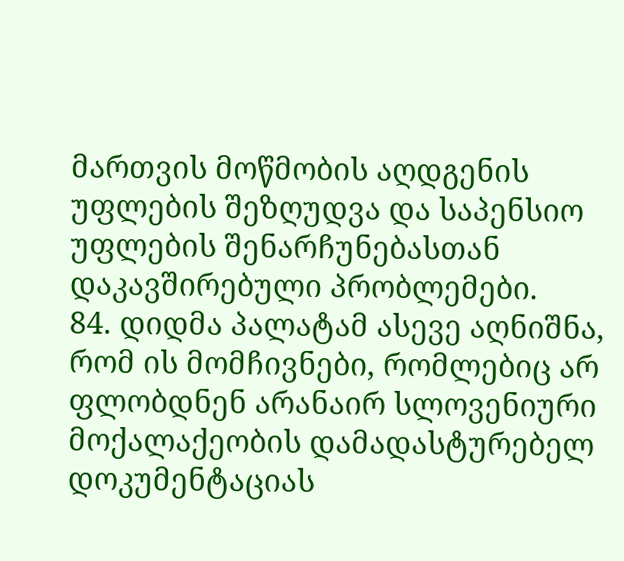მართვის მოწმობის აღდგენის უფლების შეზღუდვა და საპენსიო უფლების შენარჩუნებასთან დაკავშირებული პრობლემები.
84. დიდმა პალატამ ასევე აღნიშნა, რომ ის მომჩივნები, რომლებიც არ ფლობდნენ არანაირ სლოვენიური მოქალაქეობის დამადასტურებელ დოკუმენტაციას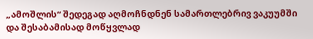„ამოშლის“ შედეგად აღმოჩნდნენ სამართლებრივ ვაკუუმში და შესაბამისად მოწყვლად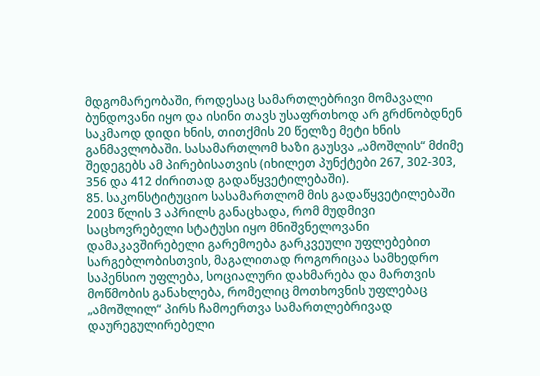მდგომარეობაში, როდესაც სამართლებრივი მომავალი ბუნდოვანი იყო და ისინი თავს უსაფრთხოდ არ გრძნობდნენ საკმაოდ დიდი ხნის, თითქმის 20 წელზე მეტი ხნის განმავლობაში. სასამართლომ ხაზი გაუსვა „ამოშლის“ მძიმე შედეგებს ამ პირებისათვის (იხილეთ პუნქტები 267, 302-303, 356 და 412 ძირითად გადაწყვეტილებაში).
85. საკონსტიტუციო სასამართლომ მის გადაწყვეტილებაში 2003 წლის 3 აპრილს განაცხადა, რომ მუდმივი საცხოვრებელი სტატუსი იყო მნიშვნელოვანი დამაკავშირებელი გარემოება გარკვეული უფლებებით სარგებლობისთვის, მაგალითად როგორიცაა სამხედრო საპენსიო უფლება, სოციალური დახმარება და მართვის მოწმობის განახლება, რომელიც მოთხოვნის უფლებაც „ამოშლილ“ პირს ჩამოერთვა სამართლებრივად დაურეგულირებელი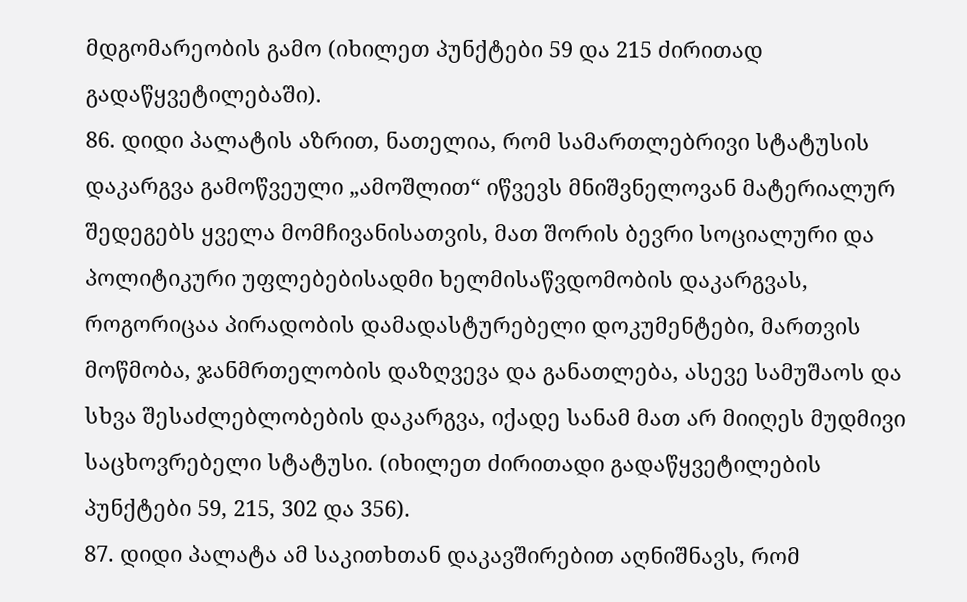მდგომარეობის გამო (იხილეთ პუნქტები 59 და 215 ძირითად გადაწყვეტილებაში).
86. დიდი პალატის აზრით, ნათელია, რომ სამართლებრივი სტატუსის დაკარგვა გამოწვეული „ამოშლით“ იწვევს მნიშვნელოვან მატერიალურ შედეგებს ყველა მომჩივანისათვის, მათ შორის ბევრი სოციალური და პოლიტიკური უფლებებისადმი ხელმისაწვდომობის დაკარგვას, როგორიცაა პირადობის დამადასტურებელი დოკუმენტები, მართვის მოწმობა, ჯანმრთელობის დაზღვევა და განათლება, ასევე სამუშაოს და სხვა შესაძლებლობების დაკარგვა, იქადე სანამ მათ არ მიიღეს მუდმივი საცხოვრებელი სტატუსი. (იხილეთ ძირითადი გადაწყვეტილების პუნქტები 59, 215, 302 და 356).
87. დიდი პალატა ამ საკითხთან დაკავშირებით აღნიშნავს, რომ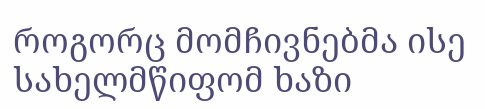როგორც მომჩივნებმა ისე სახელმწიფომ ხაზი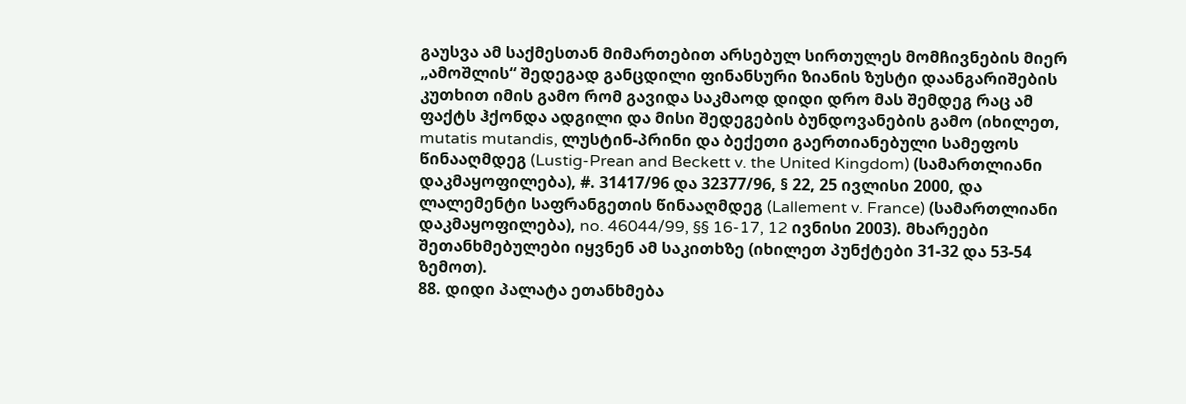გაუსვა ამ საქმესთან მიმართებით არსებულ სირთულეს მომჩივნების მიერ „ამოშლის“ შედეგად განცდილი ფინანსური ზიანის ზუსტი დაანგარიშების კუთხით იმის გამო რომ გავიდა საკმაოდ დიდი დრო მას შემდეგ რაც ამ ფაქტს ჰქონდა ადგილი და მისი შედეგების ბუნდოვანების გამო (იხილეთ, mutatis mutandis, ლუსტინ-პრინი და ბექეთი გაერთიანებული სამეფოს წინააღმდეგ (Lustig-Prean and Beckett v. the United Kingdom) (სამართლიანი დაკმაყოფილება), #. 31417/96 და 32377/96, § 22, 25 ივლისი 2000, და ლალემენტი საფრანგეთის წინააღმდეგ (Lallement v. France) (სამართლიანი დაკმაყოფილება), no. 46044/99, §§ 16-17, 12 ივნისი 2003). მხარეები შეთანხმებულები იყვნენ ამ საკითხზე (იხილეთ პუნქტები 31-32 და 53-54 ზემოთ).
88. დიდი პალატა ეთანხმება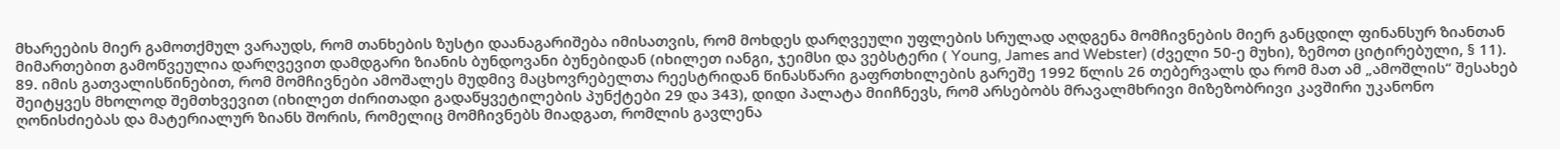მხარეების მიერ გამოთქმულ ვარაუდს, რომ თანხების ზუსტი დაანაგარიშება იმისათვის, რომ მოხდეს დარღვეული უფლების სრულად აღდგენა მომჩივნების მიერ განცდილ ფინანსურ ზიანთან მიმართებით გამოწვეულია დარღვევით დამდგარი ზიანის ბუნდოვანი ბუნებიდან (იხილეთ იანგი, ჯეიმსი და ვებსტერი ( Young, James and Webster) (ძველი 50-ე მუხი), ზემოთ ციტირებული, § 11).
89. იმის გათვალისწინებით, რომ მომჩივნები ამოშალეს მუდმივ მაცხოვრებელთა რეესტრიდან წინასწარი გაფრთხილების გარეშე 1992 წლის 26 თებერვალს და რომ მათ ამ „ამოშლის“ შესახებ შეიტყვეს მხოლოდ შემთხვევით (იხილეთ ძირითადი გადაწყვეტილების პუნქტები 29 და 343), დიდი პალატა მიიჩნევს, რომ არსებობს მრავალმხრივი მიზეზობრივი კავშირი უკანონო ღონისძიებას და მატერიალურ ზიანს შორის, რომელიც მომჩივნებს მიადგათ, რომლის გავლენა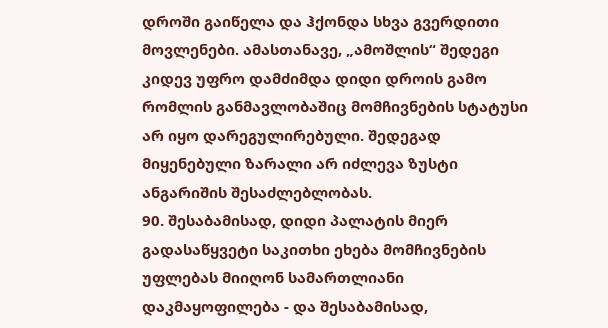დროში გაიწელა და ჰქონდა სხვა გვერდითი მოვლენები. ამასთანავე, „ამოშლის“ შედეგი კიდევ უფრო დამძიმდა დიდი დროის გამო რომლის განმავლობაშიც მომჩივნების სტატუსი არ იყო დარეგულირებული. შედეგად მიყენებული ზარალი არ იძლევა ზუსტი ანგარიშის შესაძლებლობას.
90. შესაბამისად, დიდი პალატის მიერ გადასაწყვეტი საკითხი ეხება მომჩივნების უფლებას მიიღონ სამართლიანი დაკმაყოფილება - და შესაბამისად,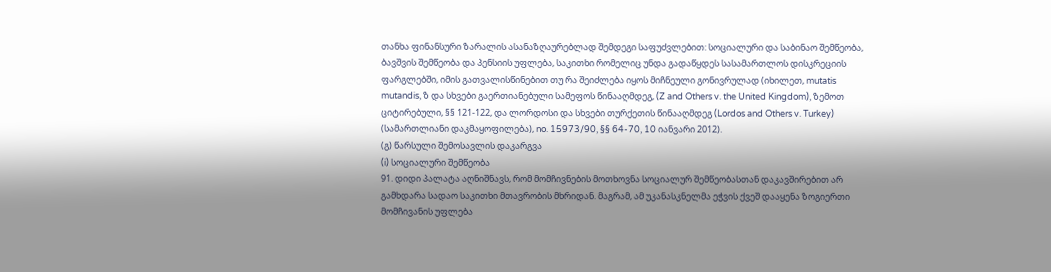თანხა ფინანსური ზარალის ასანაზღაურებლად შემდეგი საფუძვლებით: სოციალური და საბინაო შემწეობა, ბავშვის შემწეობა და პენსიის უფლება, საკითხი რომელიც უნდა გადაწყდეს სასამართლოს დისკრეციის ფარგლებში, იმის გათვალისწინებით თუ რა შეიძლება იყოს მიჩნეული გონივრულად (იხილეთ, mutatis mutandis, ზ და სხვები გაერთიანებული სამეფოს წინააღმდეგ, (Z and Others v. the United Kingdom), ზემოთ ციტირებული, §§ 121-122, და ლორდოსი და სხვები თურქეთის წინააღმდეგ (Lordos and Others v. Turkey) (სამართლიანი დაკმაყოფილება), no. 15973/90, §§ 64-70, 10 იანვარი 2012).
(გ) წარსული შემოსავლის დაკარგვა
(i) სოციალური შემწეობა
91. დიდი პალატა აღნიშნავს, რომ მომჩივნების მოთხოვნა სოციალურ შემწეობასთან დაკავშირებით არ გამხდარა სადაო საკითხი მთავრობის მხრიდან. მაგრამ, ამ უკანასკნელმა ეჭვის ქვეშ დააყენა ზოგიერთი მომჩივანის უფლება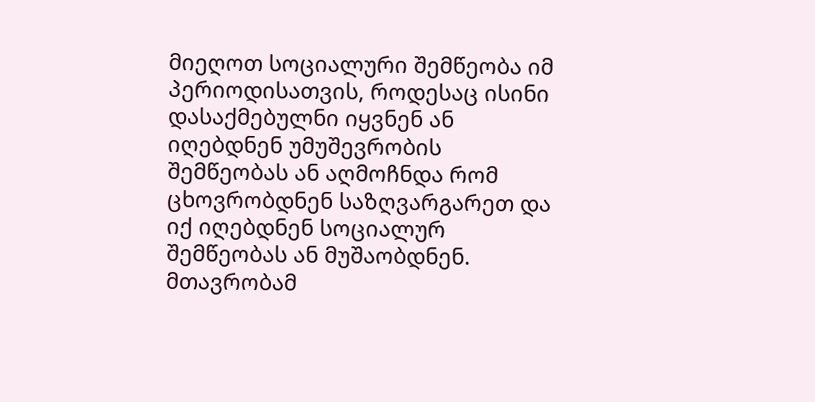მიეღოთ სოციალური შემწეობა იმ პერიოდისათვის, როდესაც ისინი დასაქმებულნი იყვნენ ან იღებდნენ უმუშევრობის შემწეობას ან აღმოჩნდა რომ ცხოვრობდნენ საზღვარგარეთ და იქ იღებდნენ სოციალურ შემწეობას ან მუშაობდნენ. მთავრობამ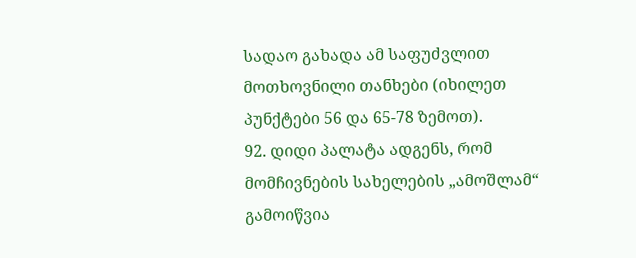სადაო გახადა ამ საფუძვლით მოთხოვნილი თანხები (იხილეთ პუნქტები 56 და 65-78 ზემოთ).
92. დიდი პალატა ადგენს, რომ მომჩივნების სახელების „ამოშლამ“ გამოიწვია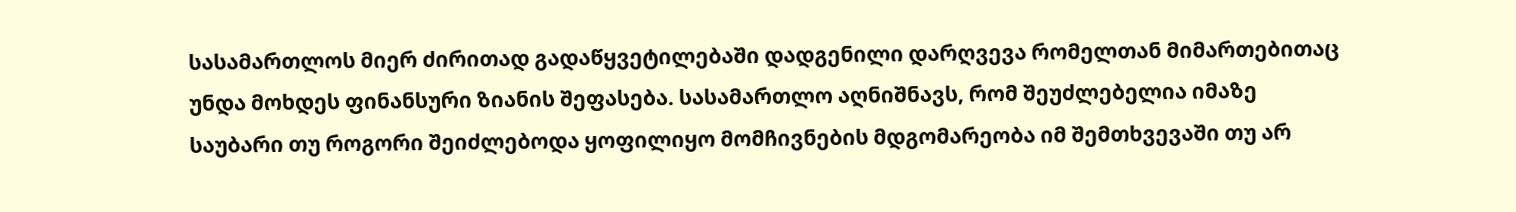სასამართლოს მიერ ძირითად გადაწყვეტილებაში დადგენილი დარღვევა რომელთან მიმართებითაც უნდა მოხდეს ფინანსური ზიანის შეფასება. სასამართლო აღნიშნავს, რომ შეუძლებელია იმაზე საუბარი თუ როგორი შეიძლებოდა ყოფილიყო მომჩივნების მდგომარეობა იმ შემთხვევაში თუ არ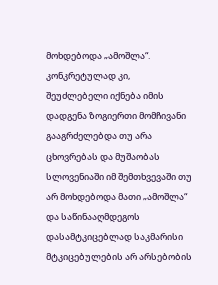მოხდებოდა „ამოშლა“. კონკრეტულად კი, შეუძლებელი იქნება იმის დადგენა ზოგიერთი მომჩივანი გააგრძელებდა თუ არა ცხოვრებას და მუშაობას სლოვენიაში იმ შემთხვევაში თუ არ მოხდებოდა მათი „ამოშლა“ და საწინააღმდეგოს დასამტკიცებლად საკმარისი მტკიცებულების არ არსებობის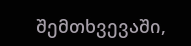შემთხვევაში,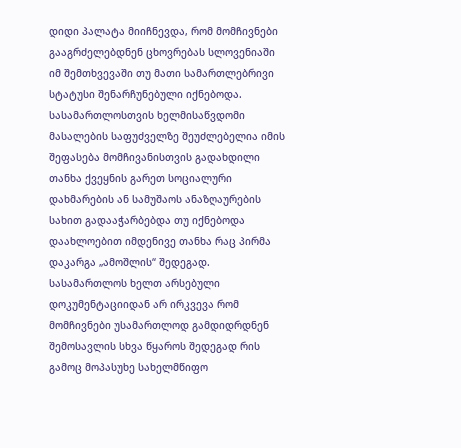დიდი პალატა მიიჩნევდა, რომ მომჩივნები გააგრძელებდნენ ცხოვრებას სლოვენიაში იმ შემთხვევაში თუ მათი სამართლებრივი სტატუსი შენარჩუნებული იქნებოდა. სასამართლოსთვის ხელმისაწვდომი მასალების საფუძველზე შეუძლებელია იმის შეფასება მომჩივანისთვის გადახდილი თანხა ქვეყნის გარეთ სოციალური დახმარების ან სამუშაოს ანაზღაურების სახით გადააჭარბებდა თუ იქნებოდა დაახლოებით იმდენივე თანხა რაც პირმა დაკარგა „ამოშლის“ შედეგად. სასამართლოს ხელთ არსებული დოკუმენტაციიდან არ ირკვევა რომ მომჩივნები უსამართლოდ გამდიდრდნენ შემოსავლის სხვა წყაროს შედეგად რის გამოც მოპასუხე სახელმწიფო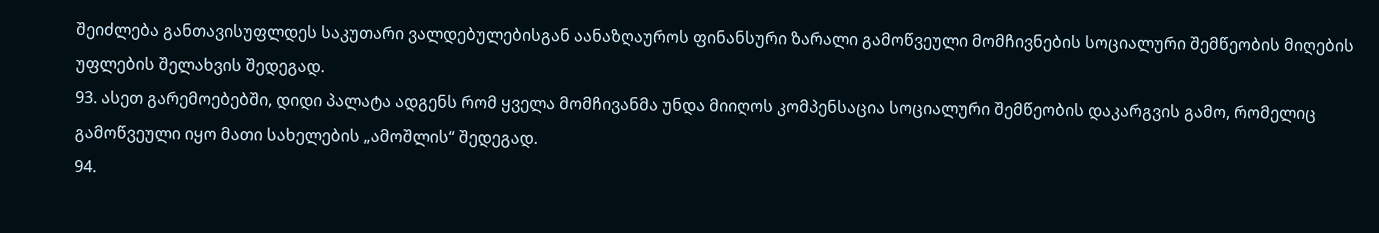შეიძლება განთავისუფლდეს საკუთარი ვალდებულებისგან აანაზღაუროს ფინანსური ზარალი გამოწვეული მომჩივნების სოციალური შემწეობის მიღების უფლების შელახვის შედეგად.
93. ასეთ გარემოებებში, დიდი პალატა ადგენს რომ ყველა მომჩივანმა უნდა მიიღოს კომპენსაცია სოციალური შემწეობის დაკარგვის გამო, რომელიც გამოწვეული იყო მათი სახელების „ამოშლის“ შედეგად.
94.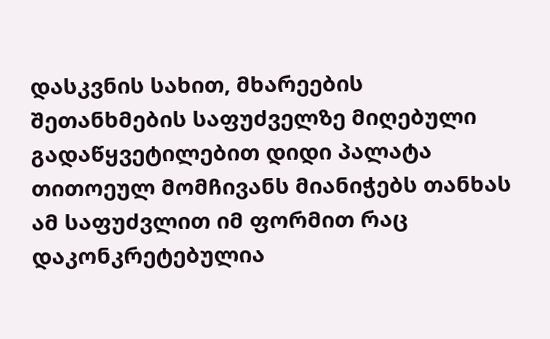დასკვნის სახით, მხარეების შეთანხმების საფუძველზე მიღებული გადაწყვეტილებით დიდი პალატა თითოეულ მომჩივანს მიანიჭებს თანხას ამ საფუძვლით იმ ფორმით რაც დაკონკრეტებულია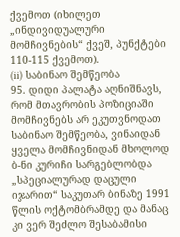ქვემოთ (იხილეთ „ინდივიდუალური მომჩივნების“ ქვეშ, პუნქტები 110-115 ქვემოთ).
(ii) საბინაო შემწეობა
95. დიდი პალატა აღნიშნავს, რომ მთავრობის პოზიციაში მომჩივნებს არ ეკუთვნოდათ საბინაო შემწეობა, ვინაიდან ყველა მომჩივნიდან მხოლოდ ბ-ნი კურიჩი სარგებლობდა „სპეციალურად დაცული იჯარით“ საკუთარ ბინაზე 1991 წლის ოქტომბრამდე და მანაც კი ვერ შეძლო შესაბამისი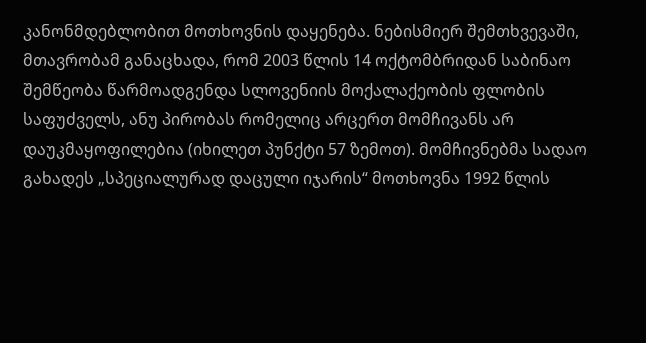კანონმდებლობით მოთხოვნის დაყენება. ნებისმიერ შემთხვევაში, მთავრობამ განაცხადა, რომ 2003 წლის 14 ოქტომბრიდან საბინაო შემწეობა წარმოადგენდა სლოვენიის მოქალაქეობის ფლობის საფუძველს, ანუ პირობას რომელიც არცერთ მომჩივანს არ დაუკმაყოფილებია (იხილეთ პუნქტი 57 ზემოთ). მომჩივნებმა სადაო გახადეს „სპეციალურად დაცული იჯარის“ მოთხოვნა 1992 წლის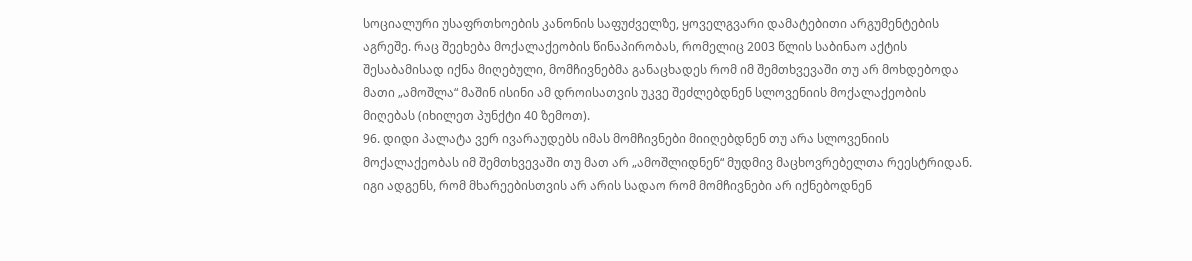სოციალური უსაფრთხოების კანონის საფუძველზე, ყოველგვარი დამატებითი არგუმენტების აგრეშე. რაც შეეხება მოქალაქეობის წინაპირობას, რომელიც 2003 წლის საბინაო აქტის შესაბამისად იქნა მიღებული, მომჩივნებმა განაცხადეს რომ იმ შემთხვევაში თუ არ მოხდებოდა მათი „ამოშლა“ მაშინ ისინი ამ დროისათვის უკვე შეძლებდნენ სლოვენიის მოქალაქეობის მიღებას (იხილეთ პუნქტი 40 ზემოთ).
96. დიდი პალატა ვერ ივარაუდებს იმას მომჩივნები მიიღებდნენ თუ არა სლოვენიის მოქალაქეობას იმ შემთხვევაში თუ მათ არ „ამოშლიდნენ“ მუდმივ მაცხოვრებელთა რეესტრიდან. იგი ადგენს, რომ მხარეებისთვის არ არის სადაო რომ მომჩივნები არ იქნებოდნენ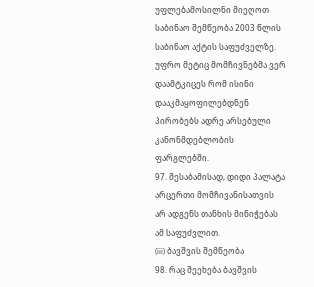უფლებამოსილნი მიეღოთ საბინაო შემწეობა 2003 წლის საბინაო აქტის საფუძველზე. უფრო მეტიც მომჩივნებმა ვერ დაამტკიცეს რომ ისინი დააკმაყოფილებდნენ პირობებს ადრე არსებული კანონმდებლობის ფარგლებში.
97. შესაბამისად, დიდი პალატა არცერთი მომჩივანისათვის არ ადგენს თანხის მინიჭებას ამ საფუძვლით.
(iii) ბავშვის შემწეობა
98. რაც შეეხება ბავშვის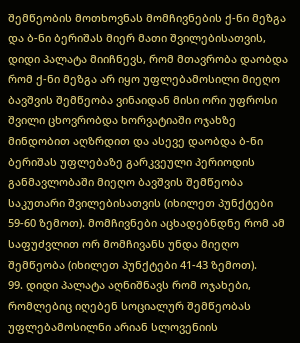შემწეობის მოთხოვნას მომჩივნების ქ-ნი მეზგა და ბ-ნი ბერიშას მიერ მათი შვილებისათვის, დიდი პალატა მიიჩნევს, რომ მთავრობა დაობდა რომ ქ-ნი მეზგა არ იყო უფლებამოსილი მიეღო ბავშვის შემწეობა ვინაიდან მისი ორი უფროსი შვილი ცხოვრობდა ხორვატიაში ოჯახზე მინდობით აღზრდით და ასევე დაობდა ბ-ნი ბერიშას უფლებაზე გარკვეული პერიოდის განმავლობაში მიეღო ბავშვის შემწეობა საკუთარი შვილებისათვის (იხილეთ პუნქტები 59-60 ზემოთ). მომჩივნები აცხადებნდნე რომ ამ საფუძვლით ორ მომჩივანს უნდა მიეღო შემწეობა (იხილეთ პუნქტები 41-43 ზემოთ).
99. დიდი პალატა აღნიშნავს რომ ოჯახები, რომლებიც იღებენ სოციალურ შემწეობას უფლებამოსილნი არიან სლოვენიის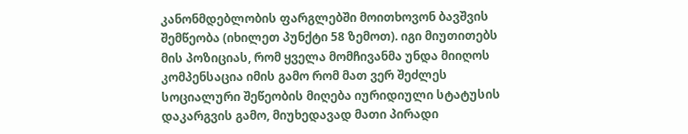კანონმდებლობის ფარგლებში მოითხოვონ ბავშვის შემწეობა (იხილეთ პუნქტი 58 ზემოთ). იგი მიუთითებს მის პოზიციას, რომ ყველა მომჩივანმა უნდა მიიღოს კომპენსაცია იმის გამო რომ მათ ვერ შეძლეს სოციალური შეწეობის მიღება იურიდიული სტატუსის დაკარგვის გამო, მიუხედავად მათი პირადი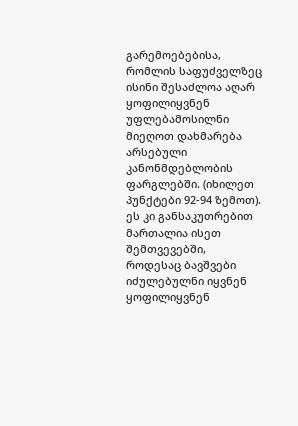გარემოებებისა, რომლის საფუძველზეც ისინი შესაძლოა აღარ ყოფილიყვნენ უფლებამოსილნი მიეღოთ დახმარება არსებული კანონმდებლობის ფარგლებში. (იხილეთ პუნქტები 92-94 ზემოთ). ეს კი განსაკუთრებით მართალია ისეთ შემთვევებში, როდესაც ბავშვები იძულებულნი იყვნენ ყოფილიყვნენ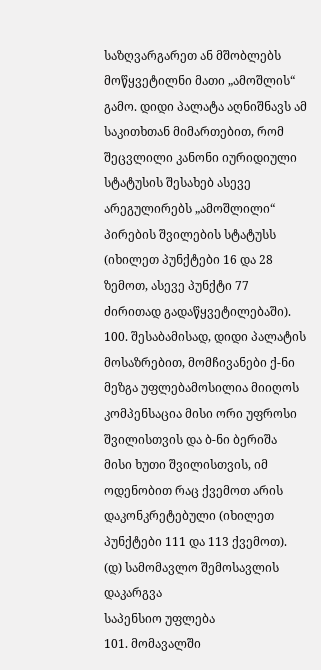საზღვარგარეთ ან მშობლებს მოწყვეტილნი მათი „ამოშლის“ გამო. დიდი პალატა აღნიშნავს ამ საკითხთან მიმართებით, რომ შეცვლილი კანონი იურიდიული სტატუსის შესახებ ასევე არეგულირებს „ამოშლილი“ პირების შვილების სტატუსს (იხილეთ პუნქტები 16 და 28 ზემოთ, ასევე პუნქტი 77 ძირითად გადაწყვეტილებაში).
100. შესაბამისად, დიდი პალატის მოსაზრებით, მომჩივანები ქ-ნი მეზგა უფლებამოსილია მიიღოს კომპენსაცია მისი ორი უფროსი შვილისთვის და ბ-ნი ბერიშა მისი ხუთი შვილისთვის, იმ ოდენობით რაც ქვემოთ არის დაკონკრეტებული (იხილეთ პუნქტები 111 და 113 ქვემოთ).
(დ) სამომავლო შემოსავლის დაკარგვა
საპენსიო უფლება
101. მომავალში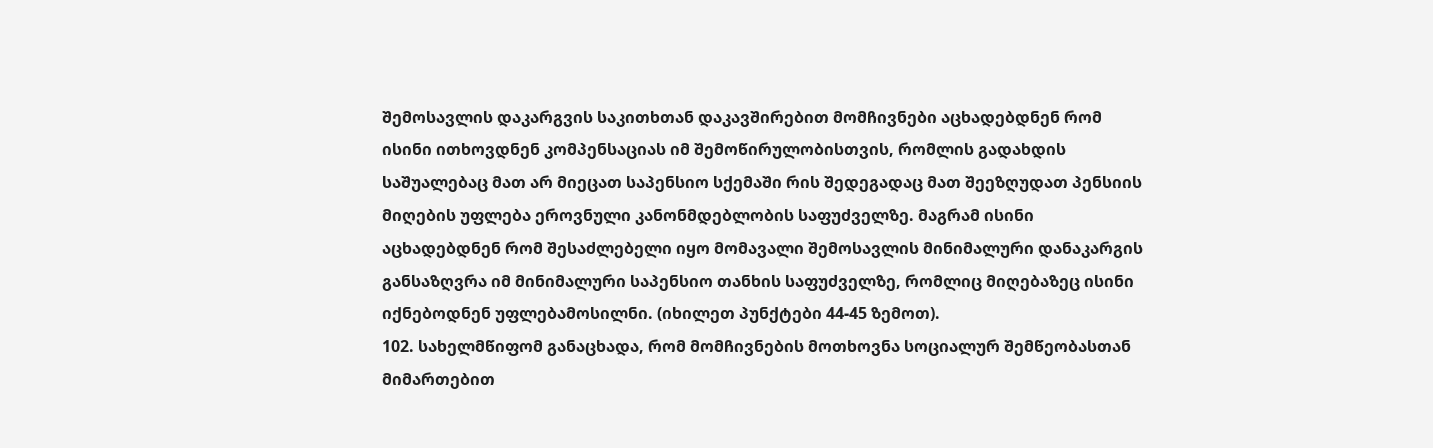შემოსავლის დაკარგვის საკითხთან დაკავშირებით მომჩივნები აცხადებდნენ რომ ისინი ითხოვდნენ კომპენსაციას იმ შემოწირულობისთვის, რომლის გადახდის საშუალებაც მათ არ მიეცათ საპენსიო სქემაში რის შედეგადაც მათ შეეზღუდათ პენსიის მიღების უფლება ეროვნული კანონმდებლობის საფუძველზე. მაგრამ ისინი აცხადებდნენ რომ შესაძლებელი იყო მომავალი შემოსავლის მინიმალური დანაკარგის განსაზღვრა იმ მინიმალური საპენსიო თანხის საფუძველზე, რომლიც მიღებაზეც ისინი იქნებოდნენ უფლებამოსილნი. (იხილეთ პუნქტები 44-45 ზემოთ).
102. სახელმწიფომ განაცხადა, რომ მომჩივნების მოთხოვნა სოციალურ შემწეობასთან მიმართებით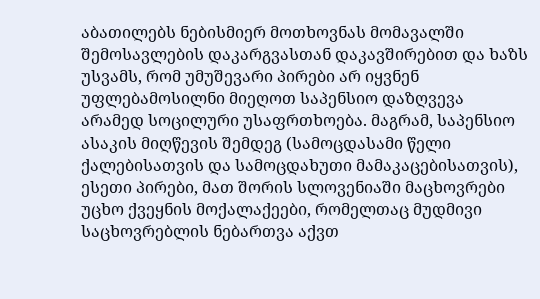აბათილებს ნებისმიერ მოთხოვნას მომავალში შემოსავლების დაკარგვასთან დაკავშირებით და ხაზს უსვამს, რომ უმუშევარი პირები არ იყვნენ უფლებამოსილნი მიეღოთ საპენსიო დაზღვევა არამედ სოცილური უსაფრთხოება. მაგრამ, საპენსიო ასაკის მიღწევის შემდეგ (სამოცდასამი წელი ქალებისათვის და სამოცდახუთი მამაკაცებისათვის), ესეთი პირები, მათ შორის სლოვენიაში მაცხოვრები უცხო ქვეყნის მოქალაქეები, რომელთაც მუდმივი საცხოვრებლის ნებართვა აქვთ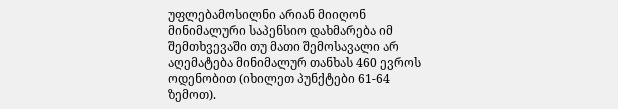უფლებამოსილნი არიან მიიღონ მინიმალური საპენსიო დახმარება იმ შემთხვევაში თუ მათი შემოსავალი არ აღემატება მინიმალურ თანხას 460 ევროს ოდენობით (იხილეთ პუნქტები 61-64 ზემოთ).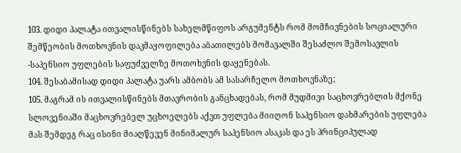103. დიდი პალატა ითვალისწინებს სახელმწიფოს არგუმენტს რომ მომჩივნების სოციალური შემწეობის მოთხოვნის დაკმაყოფილება აბათილებს მომავალში შესაძლო შემოსავლის -საპენსიო უფლების საფუძველზე მოთოხვნის დაყენებას.
104. შესაბამისად დიდი პალატა უარს ამბობს ამ სასარჩელო მოთხოვნაზე;
105. მაგრამ ის ითვალისწინებს მთავრობის განცხადებას, რომ მუდმივი საცხოვრებლის მქონე სლოვენიაში მაცხოვრებელ უცხოელებს აქვთ უფლება მიიღონ საპენსიო დახმარების უფლება მას შემდეგ რაც ისინი მიაღწევენ მინიმალურ საპენსიო ასაკას და ეს პრინციპულად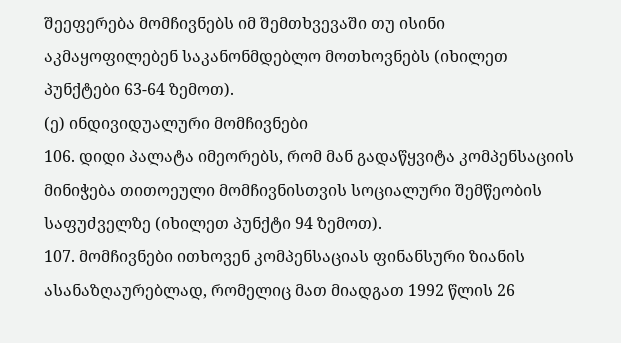შეეფერება მომჩივნებს იმ შემთხვევაში თუ ისინი აკმაყოფილებენ საკანონმდებლო მოთხოვნებს (იხილეთ პუნქტები 63-64 ზემოთ).
(ე) ინდივიდუალური მომჩივნები
106. დიდი პალატა იმეორებს, რომ მან გადაწყვიტა კომპენსაციის მინიჭება თითოეული მომჩივნისთვის სოციალური შემწეობის საფუძველზე (იხილეთ პუნქტი 94 ზემოთ).
107. მომჩივნები ითხოვენ კომპენსაციას ფინანსური ზიანის ასანაზღაურებლად, რომელიც მათ მიადგათ 1992 წლის 26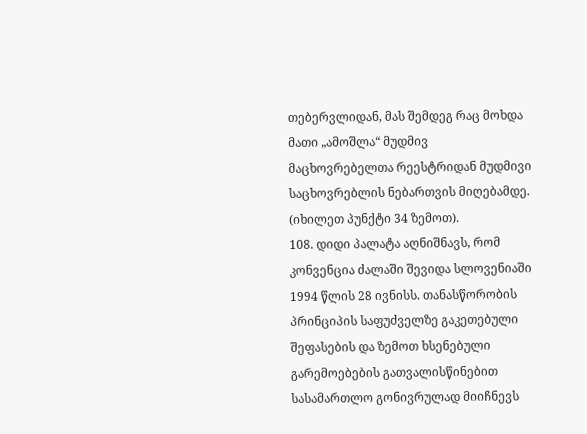თებერვლიდან, მას შემდეგ რაც მოხდა მათი „ამოშლა“ მუდმივ მაცხოვრებელთა რეესტრიდან მუდმივი საცხოვრებლის ნებართვის მიღებამდე. (იხილეთ პუნქტი 34 ზემოთ).
108. დიდი პალატა აღნიშნავს, რომ კონვენცია ძალაში შევიდა სლოვენიაში 1994 წლის 28 ივნისს. თანასწორობის პრინციპის საფუძველზე გაკეთებული შეფასების და ზემოთ ხსენებული გარემოებების გათვალისწინებით სასამართლო გონივრულად მიიჩნევს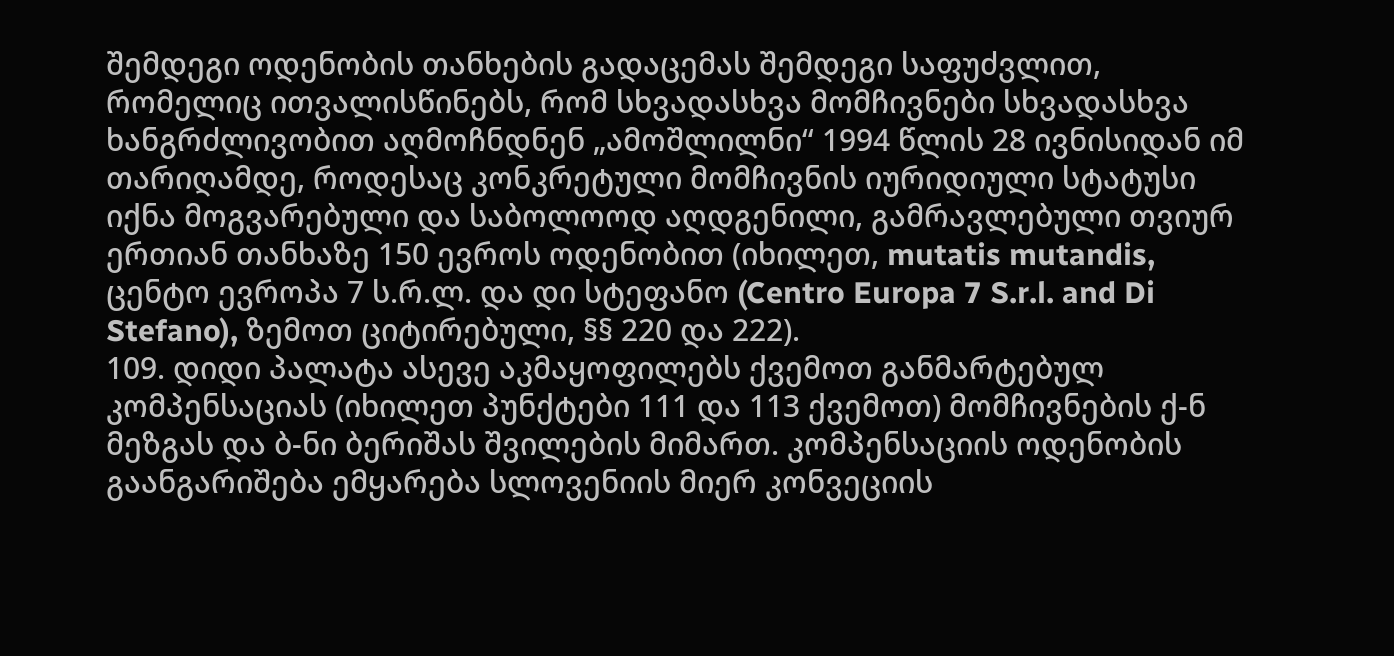შემდეგი ოდენობის თანხების გადაცემას შემდეგი საფუძვლით, რომელიც ითვალისწინებს, რომ სხვადასხვა მომჩივნები სხვადასხვა ხანგრძლივობით აღმოჩნდნენ „ამოშლილნი“ 1994 წლის 28 ივნისიდან იმ თარიღამდე, როდესაც კონკრეტული მომჩივნის იურიდიული სტატუსი იქნა მოგვარებული და საბოლოოდ აღდგენილი, გამრავლებული თვიურ ერთიან თანხაზე 150 ევროს ოდენობით (იხილეთ, mutatis mutandis, ცენტო ევროპა 7 ს.რ.ლ. და დი სტეფანო (Centro Europa 7 S.r.l. and Di Stefano), ზემოთ ციტირებული, §§ 220 და 222).
109. დიდი პალატა ასევე აკმაყოფილებს ქვემოთ განმარტებულ კომპენსაციას (იხილეთ პუნქტები 111 და 113 ქვემოთ) მომჩივნების ქ-ნ მეზგას და ბ-ნი ბერიშას შვილების მიმართ. კომპენსაციის ოდენობის გაანგარიშება ემყარება სლოვენიის მიერ კონვეციის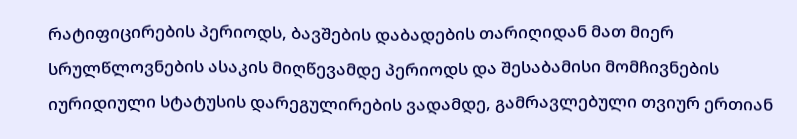რატიფიცირების პერიოდს, ბავშების დაბადების თარიღიდან მათ მიერ სრულწლოვნების ასაკის მიღწევამდე პერიოდს და შესაბამისი მომჩივნების იურიდიული სტატუსის დარეგულირების ვადამდე, გამრავლებული თვიურ ერთიან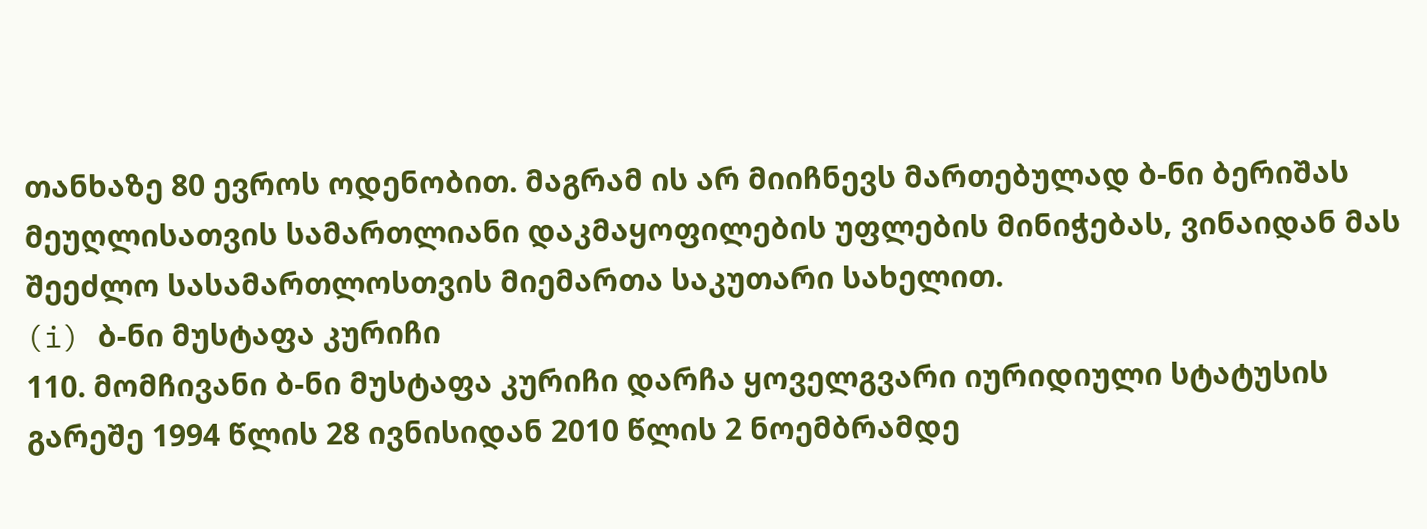თანხაზე 80 ევროს ოდენობით. მაგრამ ის არ მიიჩნევს მართებულად ბ-ნი ბერიშას მეუღლისათვის სამართლიანი დაკმაყოფილების უფლების მინიჭებას, ვინაიდან მას შეეძლო სასამართლოსთვის მიემართა საკუთარი სახელით.
(i) ბ-ნი მუსტაფა კურიჩი
110. მომჩივანი ბ-ნი მუსტაფა კურიჩი დარჩა ყოველგვარი იურიდიული სტატუსის გარეშე 1994 წლის 28 ივნისიდან 2010 წლის 2 ნოემბრამდე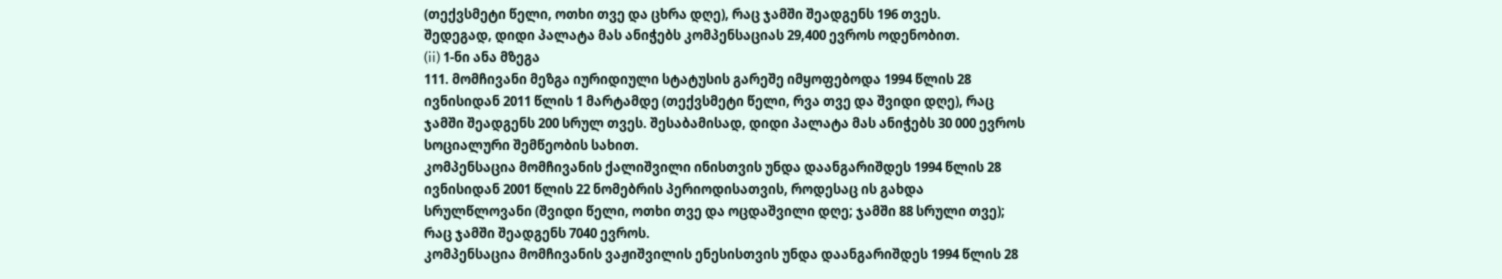(თექვსმეტი წელი, ოთხი თვე და ცხრა დღე), რაც ჯამში შეადგენს 196 თვეს.
შედეგად, დიდი პალატა მას ანიჭებს კომპენსაციას 29,400 ევროს ოდენობით.
(ii) 1-ნი ანა მზეგა
111. მომჩივანი მეზგა იურიდიული სტატუსის გარეშე იმყოფებოდა 1994 წლის 28 ივნისიდან 2011 წლის 1 მარტამდე (თექვსმეტი წელი, რვა თვე და შვიდი დღე), რაც ჯამში შეადგენს 200 სრულ თვეს. შესაბამისად, დიდი პალატა მას ანიჭებს 30 000 ევროს სოციალური შემწეობის სახით.
კომპენსაცია მომჩივანის ქალიშვილი ინისთვის უნდა დაანგარიშდეს 1994 წლის 28 ივნისიდან 2001 წლის 22 ნომებრის პერიოდისათვის, როდესაც ის გახდა სრულწლოვანი (შვიდი წელი, ოთხი თვე და ოცდაშვილი დღე; ჯამში 88 სრული თვე); რაც ჯამში შეადგენს 7040 ევროს.
კომპენსაცია მომჩივანის ვაჟიშვილის ენესისთვის უნდა დაანგარიშდეს 1994 წლის 28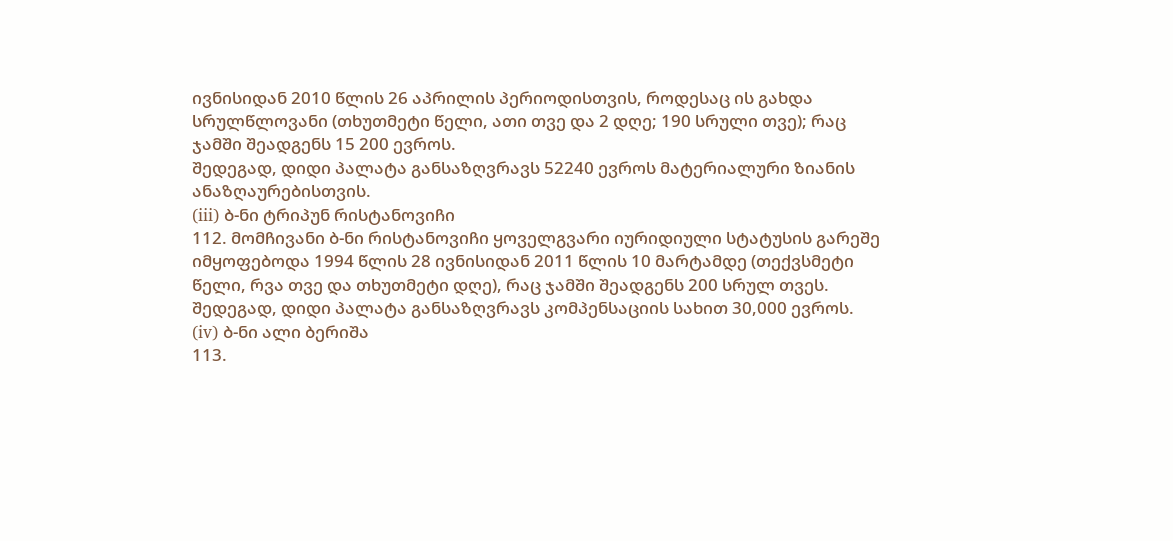ივნისიდან 2010 წლის 26 აპრილის პერიოდისთვის, როდესაც ის გახდა სრულწლოვანი (თხუთმეტი წელი, ათი თვე და 2 დღე; 190 სრული თვე); რაც ჯამში შეადგენს 15 200 ევროს.
შედეგად, დიდი პალატა განსაზღვრავს 52240 ევროს მატერიალური ზიანის ანაზღაურებისთვის.
(iii) ბ-ნი ტრიპუნ რისტანოვიჩი
112. მომჩივანი ბ-ნი რისტანოვიჩი ყოველგვარი იურიდიული სტატუსის გარეშე იმყოფებოდა 1994 წლის 28 ივნისიდან 2011 წლის 10 მარტამდე (თექვსმეტი წელი, რვა თვე და თხუთმეტი დღე), რაც ჯამში შეადგენს 200 სრულ თვეს.
შედეგად, დიდი პალატა განსაზღვრავს კომპენსაციის სახით 30,000 ევროს.
(iv) ბ-ნი ალი ბერიშა
113.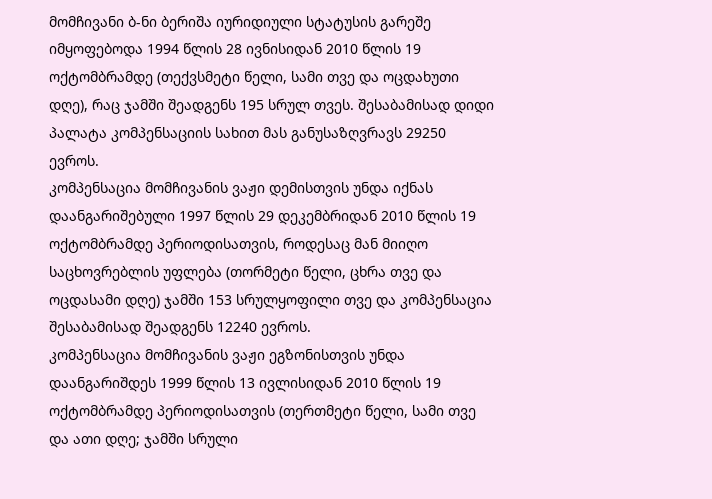მომჩივანი ბ-ნი ბერიშა იურიდიული სტატუსის გარეშე იმყოფებოდა 1994 წლის 28 ივნისიდან 2010 წლის 19 ოქტომბრამდე (თექვსმეტი წელი, სამი თვე და ოცდახუთი დღე), რაც ჯამში შეადგენს 195 სრულ თვეს. შესაბამისად დიდი პალატა კომპენსაციის სახით მას განუსაზღვრავს 29250 ევროს.
კომპენსაცია მომჩივანის ვაჟი დემისთვის უნდა იქნას დაანგარიშებული 1997 წლის 29 დეკემბრიდან 2010 წლის 19 ოქტომბრამდე პერიოდისათვის, როდესაც მან მიიღო საცხოვრებლის უფლება (თორმეტი წელი, ცხრა თვე და ოცდასამი დღე) ჯამში 153 სრულყოფილი თვე და კომპენსაცია შესაბამისად შეადგენს 12240 ევროს.
კომპენსაცია მომჩივანის ვაჟი ეგზონისთვის უნდა დაანგარიშდეს 1999 წლის 13 ივლისიდან 2010 წლის 19 ოქტომბრამდე პერიოდისათვის (თერთმეტი წელი, სამი თვე და ათი დღე; ჯამში სრული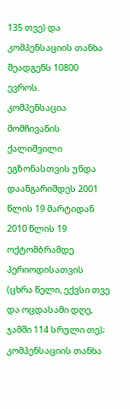135 თვე) და კომპენსაციის თანხა შეადგენს 10800 ევროს.
კომპენსაცია მომჩივანის ქალიშვილი ეგზონასთვის უნდა დაანგარიშდეს 2001 წლის 19 მარტიდან 2010 წლის 19 ოქტომბრამდე პერიოდისათვის (ცხრა წელი, ექვსი თვე და ოცდასამი დღე, ჯამში 114 სრული თე); კომპენსაციის თანხა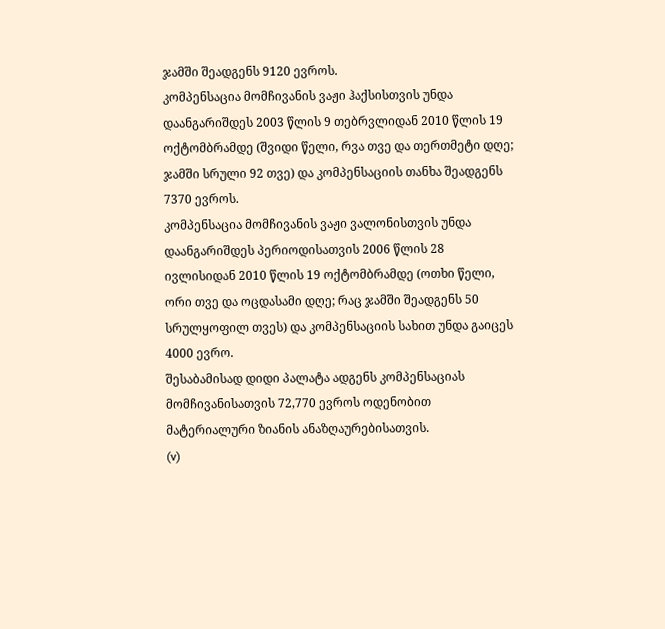ჯამში შეადგენს 9120 ევროს.
კომპენსაცია მომჩივანის ვაჟი ჰაქსისთვის უნდა დაანგარიშდეს 2003 წლის 9 თებრვლიდან 2010 წლის 19 ოქტომბრამდე (შვიდი წელი, რვა თვე და თერთმეტი დღე; ჯამში სრული 92 თვე) და კომპენსაციის თანხა შეადგენს 7370 ევროს.
კომპენსაცია მომჩივანის ვაჟი ვალონისთვის უნდა დაანგარიშდეს პერიოდისათვის 2006 წლის 28 ივლისიდან 2010 წლის 19 ოქტომბრამდე (ოთხი წელი, ორი თვე და ოცდასამი დღე; რაც ჯამში შეადგენს 50 სრულყოფილ თვეს) და კომპენსაციის სახით უნდა გაიცეს 4000 ევრო.
შესაბამისად დიდი პალატა ადგენს კომპენსაციას მომჩივანისათვის 72,770 ევროს ოდენობით მატერიალური ზიანის ანაზღაურებისათვის.
(v)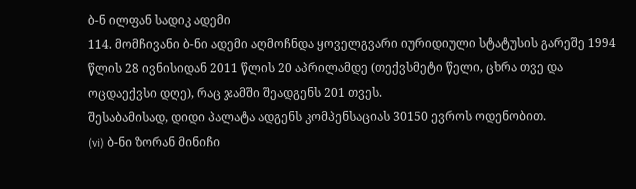ბ-ნ ილფან სადიკ ადემი
114. მომჩივანი ბ-ნი ადემი აღმოჩნდა ყოველგვარი იურიდიული სტატუსის გარეშე 1994 წლის 28 ივნისიდან 2011 წლის 20 აპრილამდე (თექვსმეტი წელი, ცხრა თვე და ოცდაექვსი დღე), რაც ჯამში შეადგენს 201 თვეს.
შესაბამისად, დიდი პალატა ადგენს კომპენსაციას 30150 ევროს ოდენობით.
(vi) ბ-ნი ზორან მინიჩი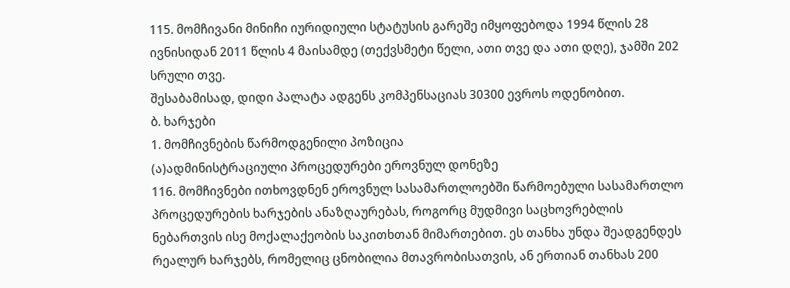115. მომჩივანი მინიჩი იურიდიული სტატუსის გარეშე იმყოფებოდა 1994 წლის 28 ივნისიდან 2011 წლის 4 მაისამდე (თექვსმეტი წელი, ათი თვე და ათი დღე), ჯამში 202 სრული თვე.
შესაბამისად, დიდი პალატა ადგენს კომპენსაციას 30300 ევროს ოდენობით.
ბ. ხარჯები
1. მომჩივნების წარმოდგენილი პოზიცია
(ა)ადმინისტრაციული პროცედურები ეროვნულ დონეზე
116. მომჩივნები ითხოვდნენ ეროვნულ სასამართლოებში წარმოებული სასამართლო პროცედურების ხარჯების ანაზღაურებას, როგორც მუდმივი საცხოვრებლის ნებართვის ისე მოქალაქეობის საკითხთან მიმართებით. ეს თანხა უნდა შეადგენდეს რეალურ ხარჯებს, რომელიც ცნობილია მთავრობისათვის, ან ერთიან თანხას 200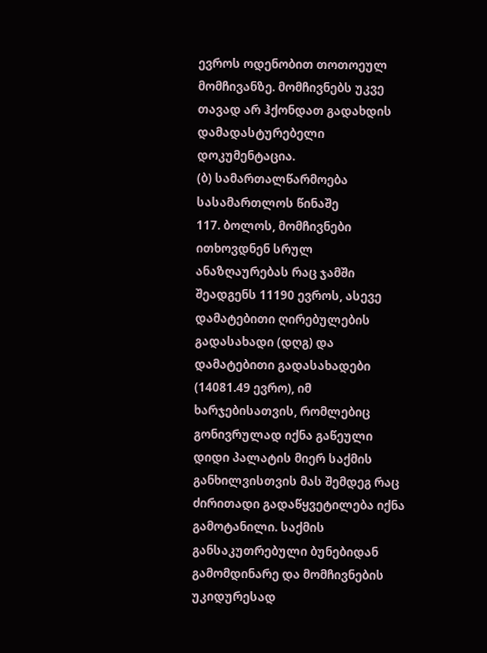ევროს ოდენობით თოთოეულ მომჩივანზე. მომჩივნებს უკვე თავად არ ჰქონდათ გადახდის დამადასტურებელი დოკუმენტაცია.
(ბ) სამართალწარმოება სასამართლოს წინაშე
117. ბოლოს, მომჩივნები ითხოვდნენ სრულ ანაზღაურებას რაც ჯამში შეადგენს 11190 ევროს, ასევე დამატებითი ღირებულების გადასახადი (დღგ) და დამატებითი გადასახადები (14081.49 ევრო), იმ ხარჯებისათვის, რომლებიც გონივრულად იქნა გაწეული დიდი პალატის მიერ საქმის განხილვისთვის მას შემდეგ რაც ძირითადი გადაწყვეტილება იქნა გამოტანილი. საქმის განსაკუთრებული ბუნებიდან გამომდინარე და მომჩივნების უკიდურესად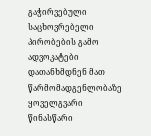გაჭირვებული საცხოვრებელი პირობების გამო ადვოკატები დათანხმდნენ მათ წარმომადგენლობაზე ყოველგვარი წინასწარი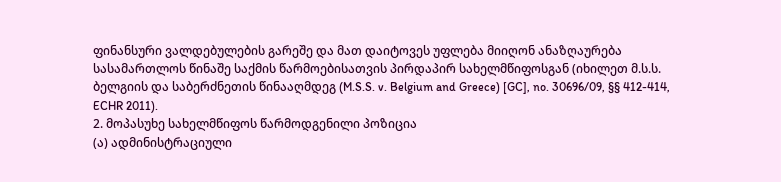ფინანსური ვალდებულების გარეშე და მათ დაიტოვეს უფლება მიიღონ ანაზღაურება სასამართლოს წინაშე საქმის წარმოებისათვის პირდაპირ სახელმწიფოსგან (იხილეთ მ.ს.ს. ბელგიის და საბერძნეთის წინააღმდეგ (M.S.S. v. Belgium and Greece) [GC], no. 30696/09, §§ 412-414, ECHR 2011).
2. მოპასუხე სახელმწიფოს წარმოდგენილი პოზიცია
(ა) ადმინისტრაციული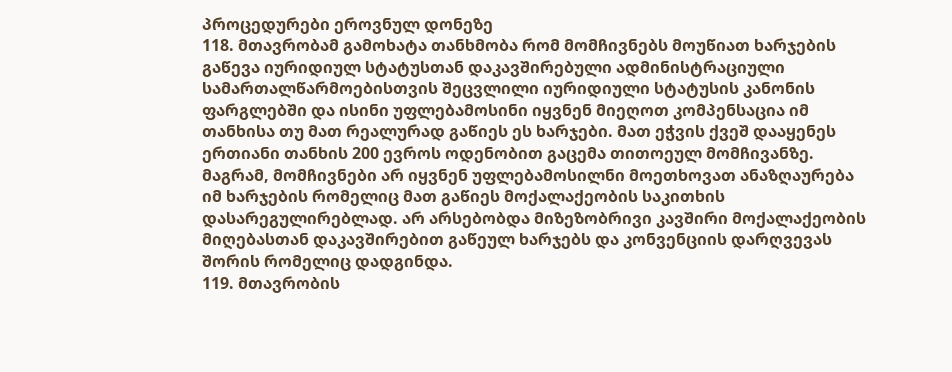პროცედურები ეროვნულ დონეზე
118. მთავრობამ გამოხატა თანხმობა რომ მომჩივნებს მოუწიათ ხარჯების გაწევა იურიდიულ სტატუსთან დაკავშირებული ადმინისტრაციული სამართალწარმოებისთვის შეცვლილი იურიდიული სტატუსის კანონის ფარგლებში და ისინი უფლებამოსინი იყვნენ მიეღოთ კომპენსაცია იმ თანხისა თუ მათ რეალურად გაწიეს ეს ხარჯები. მათ ეჭვის ქვეშ დააყენეს ერთიანი თანხის 200 ევროს ოდენობით გაცემა თითოეულ მომჩივანზე.
მაგრამ, მომჩივნები არ იყვნენ უფლებამოსილნი მოეთხოვათ ანაზღაურება იმ ხარჯების რომელიც მათ გაწიეს მოქალაქეობის საკითხის დასარეგულირებლად. არ არსებობდა მიზეზობრივი კავშირი მოქალაქეობის მიღებასთან დაკავშირებით გაწეულ ხარჯებს და კონვენციის დარღვევას შორის რომელიც დადგინდა.
119. მთავრობის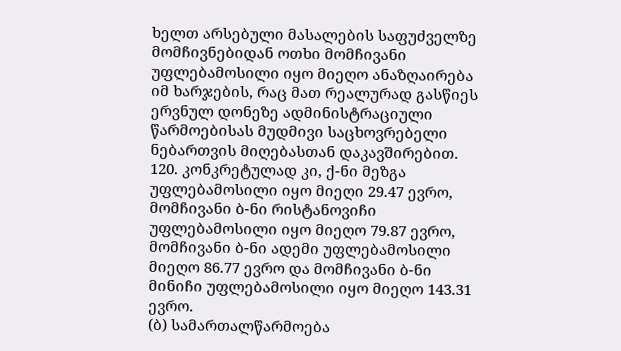ხელთ არსებული მასალების საფუძველზე მომჩივნებიდან ოთხი მომჩივანი უფლებამოსილი იყო მიეღო ანაზღაირება იმ ხარჯების, რაც მათ რეალურად გასწიეს ერვნულ დონეზე ადმინისტრაციული წარმოებისას მუდმივი საცხოვრებელი ნებართვის მიღებასთან დაკავშირებით.
120. კონკრეტულად კი, ქ-ნი მეზგა უფლებამოსილი იყო მიეღი 29.47 ევრო, მომჩივანი ბ-ნი რისტანოვიჩი უფლებამოსილი იყო მიეღო 79.87 ევრო, მომჩივანი ბ-ნი ადემი უფლებამოსილი მიეღო 86.77 ევრო და მომჩივანი ბ-ნი მინიჩი უფლებამოსილი იყო მიეღო 143.31 ევრო.
(ბ) სამართალწარმოება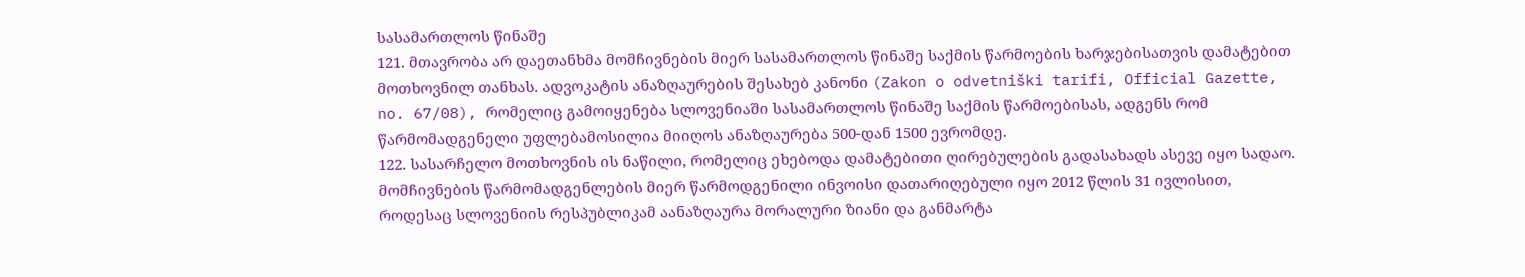სასამართლოს წინაშე
121. მთავრობა არ დაეთანხმა მომჩივნების მიერ სასამართლოს წინაშე საქმის წარმოების ხარჯებისათვის დამატებით მოთხოვნილ თანხას. ადვოკატის ანაზღაურების შესახებ კანონი (Zakon o odvetniški tarifi, Official Gazette, no. 67/08), რომელიც გამოიყენება სლოვენიაში სასამართლოს წინაშე საქმის წარმოებისას, ადგენს რომ წარმომადგენელი უფლებამოსილია მიიღოს ანაზღაურება 500-დან 1500 ევრომდე.
122. სასარჩელო მოთხოვნის ის ნაწილი, რომელიც ეხებოდა დამატებითი ღირებულების გადასახადს ასევე იყო სადაო. მომჩივნების წარმომადგენლების მიერ წარმოდგენილი ინვოისი დათარიღებული იყო 2012 წლის 31 ივლისით, როდესაც სლოვენიის რესპუბლიკამ აანაზღაურა მორალური ზიანი და განმარტა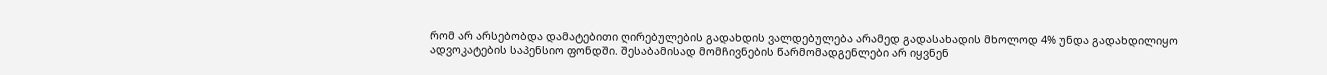რომ არ არსებობდა დამატებითი ღირებულების გადახდის ვალდებულება არამედ გადასახადის მხოლოდ 4% უნდა გადახდილიყო ადვოკატების საპენსიო ფონდში. შესაბამისად მომჩივნების წარმომადგენლები არ იყვნენ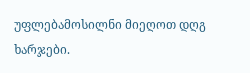უფლებამოსილნი მიეღოთ დღგ ხარჯები.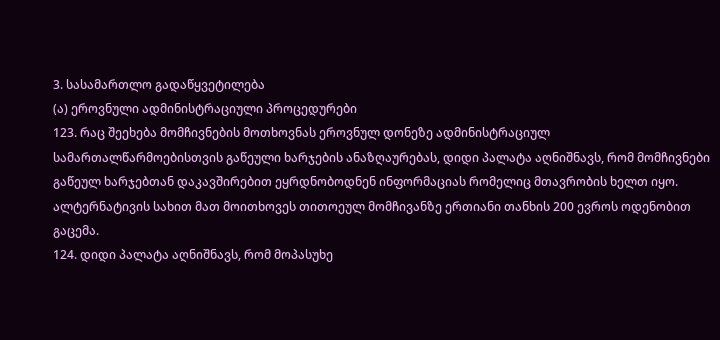3. სასამართლო გადაწყვეტილება
(ა) ეროვნული ადმინისტრაციული პროცედურები
123. რაც შეეხება მომჩივნების მოთხოვნას ეროვნულ დონეზე ადმინისტრაციულ სამართალწარმოებისთვის გაწეული ხარჯების ანაზღაურებას, დიდი პალატა აღნიშნავს, რომ მომჩივნები გაწეულ ხარჯებთან დაკავშირებით ეყრდნობოდნენ ინფორმაციას რომელიც მთავრობის ხელთ იყო. ალტერნატივის სახით მათ მოითხოვეს თითოეულ მომჩივანზე ერთიანი თანხის 200 ევროს ოდენობით გაცემა.
124. დიდი პალატა აღნიშნავს, რომ მოპასუხე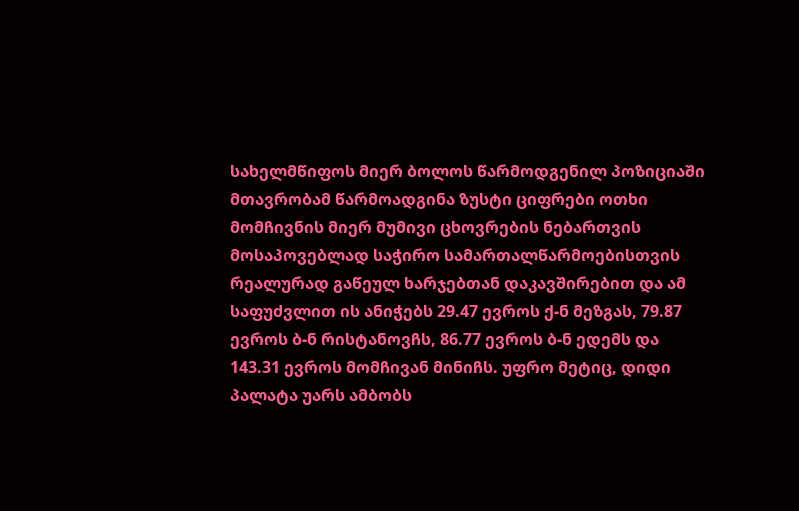სახელმწიფოს მიერ ბოლოს წარმოდგენილ პოზიციაში მთავრობამ წარმოადგინა ზუსტი ციფრები ოთხი მომჩივნის მიერ მუმივი ცხოვრების ნებართვის მოსაპოვებლად საჭირო სამართალწარმოებისთვის რეალურად გაწეულ ხარჯებთან დაკავშირებით და ამ საფუძვლით ის ანიჭებს 29.47 ევროს ქ-ნ მეზგას, 79.87 ევროს ბ-ნ რისტანოვჩს, 86.77 ევროს ბ-ნ ედემს და 143.31 ევროს მომჩივან მინიჩს. უფრო მეტიც, დიდი პალატა უარს ამბობს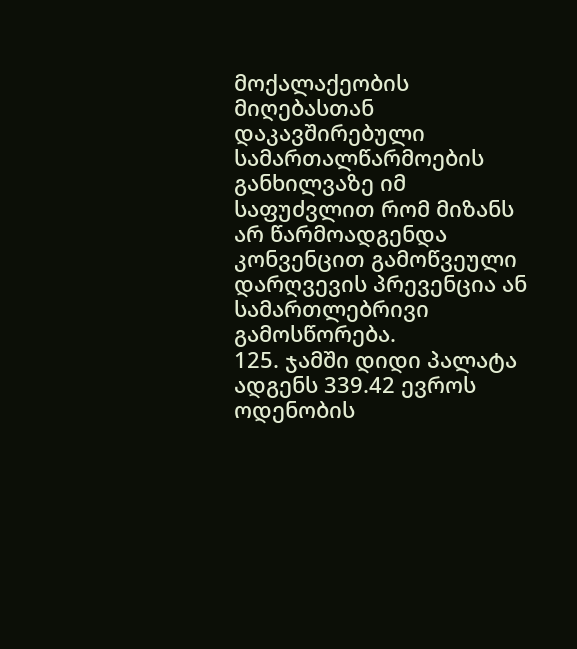მოქალაქეობის მიღებასთან დაკავშირებული სამართალწარმოების განხილვაზე იმ საფუძვლით რომ მიზანს არ წარმოადგენდა კონვენცით გამოწვეული დარღვევის პრევენცია ან სამართლებრივი გამოსწორება.
125. ჯამში დიდი პალატა ადგენს 339.42 ევროს ოდენობის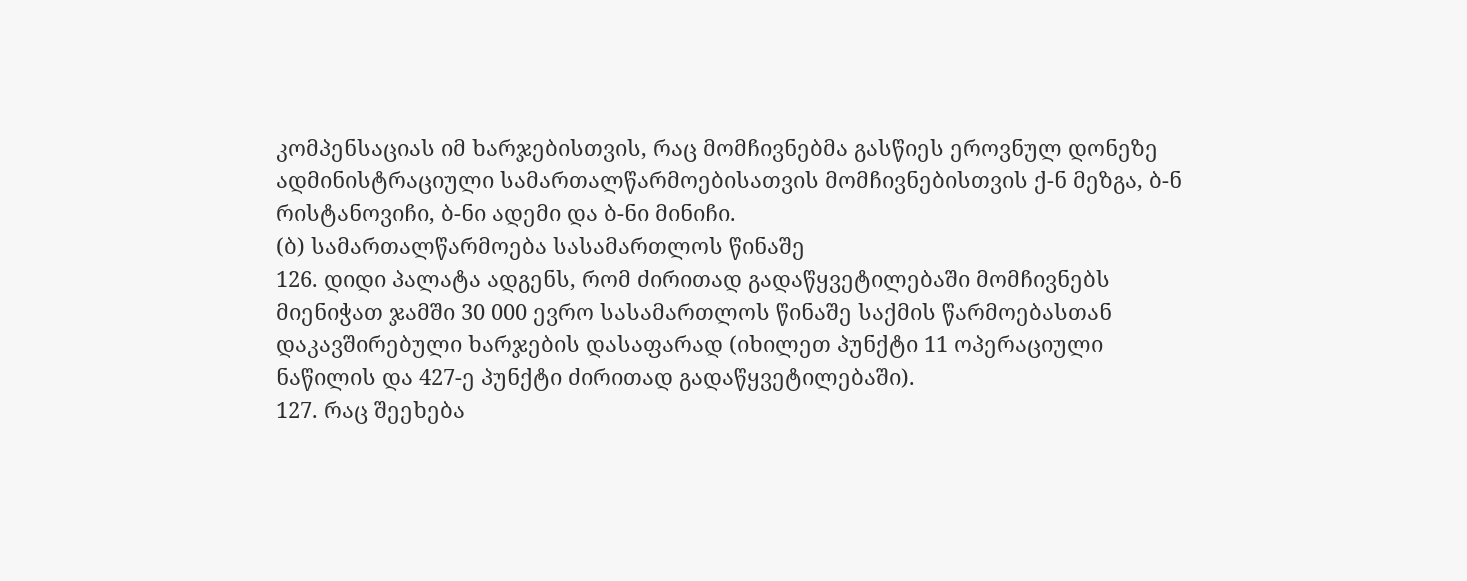კომპენსაციას იმ ხარჯებისთვის, რაც მომჩივნებმა გასწიეს ეროვნულ დონეზე ადმინისტრაციული სამართალწარმოებისათვის მომჩივნებისთვის ქ-ნ მეზგა, ბ-ნ რისტანოვიჩი, ბ-ნი ადემი და ბ-ნი მინიჩი.
(ბ) სამართალწარმოება სასამართლოს წინაშე
126. დიდი პალატა ადგენს, რომ ძირითად გადაწყვეტილებაში მომჩივნებს მიენიჭათ ჯამში 30 000 ევრო სასამართლოს წინაშე საქმის წარმოებასთან დაკავშირებული ხარჯების დასაფარად (იხილეთ პუნქტი 11 ოპერაციული ნაწილის და 427-ე პუნქტი ძირითად გადაწყვეტილებაში).
127. რაც შეეხება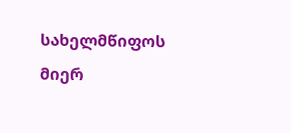სახელმწიფოს მიერ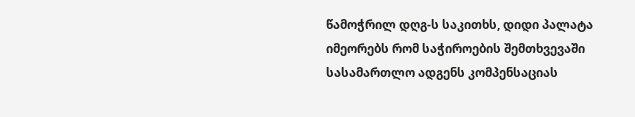წამოჭრილ დღგ-ს საკითხს, დიდი პალატა იმეორებს რომ საჭიროების შემთხვევაში სასამართლო ადგენს კომპენსაციას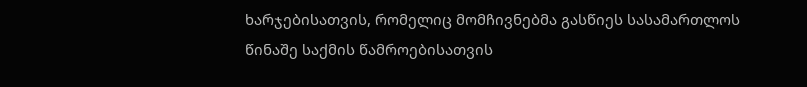ხარჯებისათვის, რომელიც მომჩივნებმა გასწიეს სასამართლოს წინაშე საქმის წამროებისათვის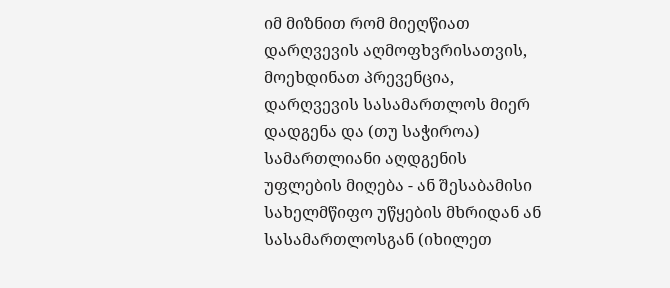იმ მიზნით რომ მიეღწიათ დარღვევის აღმოფხვრისათვის, მოეხდინათ პრევენცია, დარღვევის სასამართლოს მიერ დადგენა და (თუ საჭიროა) სამართლიანი აღდგენის უფლების მიღება - ან შესაბამისი სახელმწიფო უწყების მხრიდან ან სასამართლოსგან (იხილეთ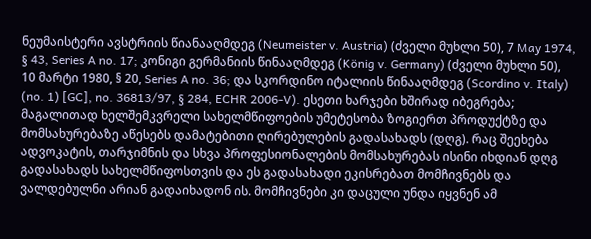ნეუმაისტერი ავსტრიის წიანააღმდეგ (Neumeister v. Austria) (ძველი მუხლი 50), 7 May 1974, § 43, Series A no. 17; კონიგი გერმანიის წინააღმდეგ (König v. Germany) (ძველი მუხლი 50), 10 მარტი 1980, § 20, Series A no. 36; და სკორდინო იტალიის წინააღმდეგ (Scordino v. Italy) (no. 1) [GC], no. 36813/97, § 284, ECHR 2006‑V). ესეთი ხარჯები ხშირად იბეგრება; მაგალითად ხელშემკვრელი სახელმწიფოების უმეტესობა ზოგიერთ პროდუქტზე და მომსახურებაზე აწესებს დამატებითი ღირებულების გადასახადს (დღგ). რაც შეეხება ადვოკატის, თარჯიმნის და სხვა პროფესიონალების მომსახურებას ისინი იხდიან დღგ გადასახადს სახელმწიფოსთვის და ეს გადასახადი ეკისრებათ მომჩივნებს და ვალდებულნი არიან გადაიხადონ ის. მომჩივნები კი დაცული უნდა იყვნენ ამ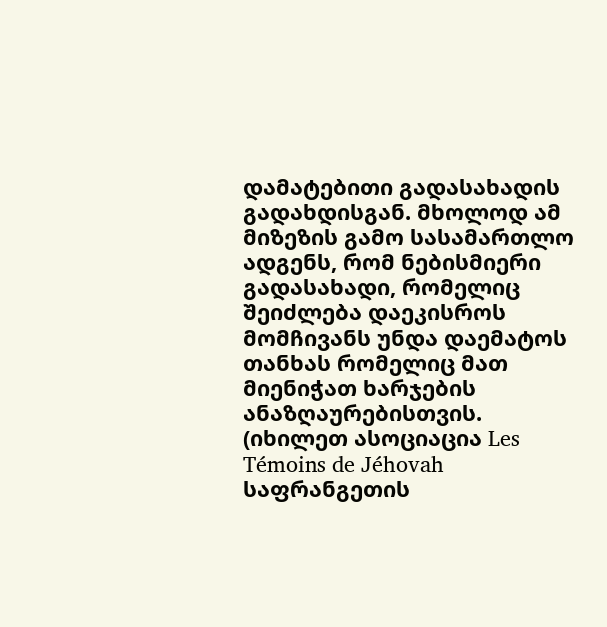დამატებითი გადასახადის გადახდისგან. მხოლოდ ამ მიზეზის გამო სასამართლო ადგენს, რომ ნებისმიერი გადასახადი, რომელიც შეიძლება დაეკისროს მომჩივანს უნდა დაემატოს თანხას რომელიც მათ მიენიჭათ ხარჯების ანაზღაურებისთვის. (იხილეთ ასოციაცია Les Témoins de Jéhovah საფრანგეთის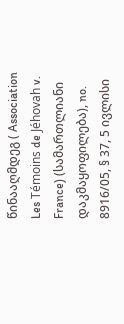წინააღმდეგ ( Association Les Témoins de Jéhovah v. France) (სამართლიანი დაკმაყოფილება), no. 8916/05, § 37, 5 ივლისი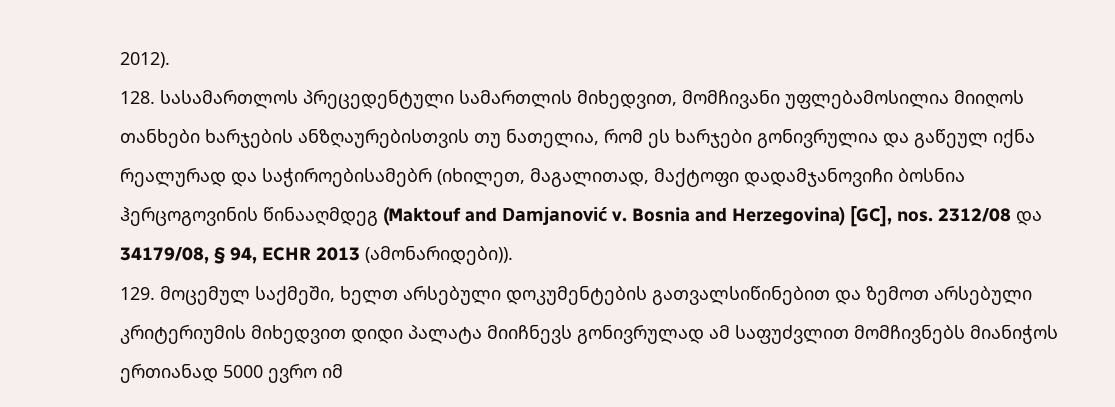2012).
128. სასამართლოს პრეცედენტული სამართლის მიხედვით, მომჩივანი უფლებამოსილია მიიღოს თანხები ხარჯების ანზღაურებისთვის თუ ნათელია, რომ ეს ხარჯები გონივრულია და გაწეულ იქნა რეალურად და საჭიროებისამებრ (იხილეთ, მაგალითად, მაქტოფი დადამჯანოვიჩი ბოსნია ჰერცოგოვინის წინააღმდეგ (Maktouf and Damjanović v. Bosnia and Herzegovina) [GC], nos. 2312/08 და 34179/08, § 94, ECHR 2013 (ამონარიდები)).
129. მოცემულ საქმეში, ხელთ არსებული დოკუმენტების გათვალსიწინებით და ზემოთ არსებული კრიტერიუმის მიხედვით დიდი პალატა მიიჩნევს გონივრულად ამ საფუძვლით მომჩივნებს მიანიჭოს ერთიანად 5000 ევრო იმ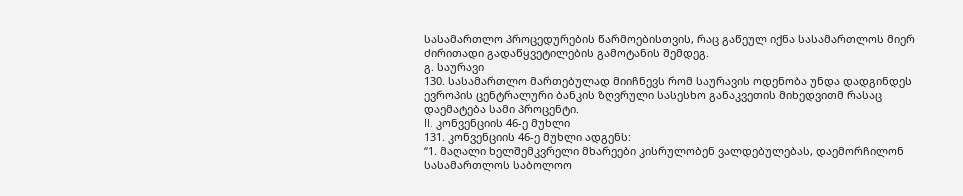სასამართლო პროცედურების წარმოებისთვის, რაც გაწეულ იქნა სასამართლოს მიერ ძირითადი გადაწყვეტილების გამოტანის შემდეგ.
გ. საურავი
130. სასამართლო მართებულად მიიჩნევს რომ საურავის ოდენობა უნდა დადგინდეს ევროპის ცენტრალური ბანკის ზღვრული სასესხო განაკვეთის მიხედვითმ რასაც დაემატება სამი პროცენტი.
II. კონვენციის 46-ე მუხლი
131. კონვენციის 46-ე მუხლი ადგენს:
“1. მაღალი ხელშემკვრელი მხარეები კისრულობენ ვალდებულებას, დაემორჩილონ სასამართლოს საბოლოო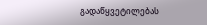გადაწყვეტილებას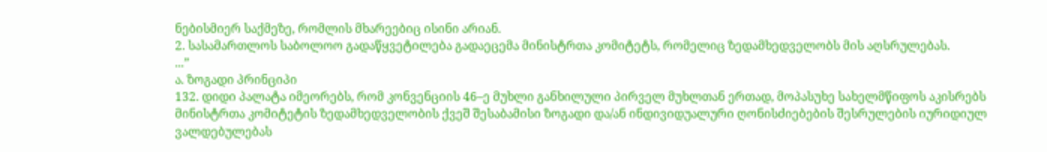ნებისმიერ საქმეზე, რომლის მხარეებიც ისინი არიან.
2. სასამართლოს საბოლოო გადაწყვეტილება გადაეცემა მინისტრთა კომიტეტს, რომელიც ზედამხედველობს მის აღსრულებას.
...”
ა. ზოგადი პრინციპი
132. დიდი პალატა იმეორებს, რომ კონვენციის 46–ე მუხლი განხილული პირველ მუხლთან ერთად, მოპასუხე სახელმწიფოს აკისრებს მინისტრთა კომიტეტის ზედამხედველობის ქვეშ შესაბამისი ზოგადი და/ან ინდივიდუალური ღონისძიებების შესრულების იურიდიულ ვალდებულებას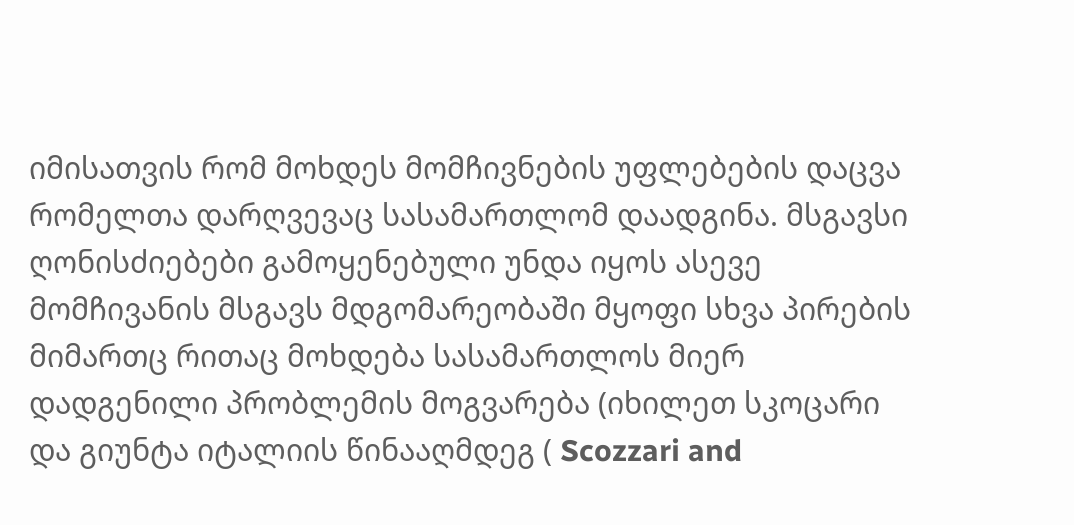იმისათვის რომ მოხდეს მომჩივნების უფლებების დაცვა რომელთა დარღვევაც სასამართლომ დაადგინა. მსგავსი ღონისძიებები გამოყენებული უნდა იყოს ასევე მომჩივანის მსგავს მდგომარეობაში მყოფი სხვა პირების მიმართც რითაც მოხდება სასამართლოს მიერ დადგენილი პრობლემის მოგვარება (იხილეთ სკოცარი და გიუნტა იტალიის წინააღმდეგ ( Scozzari and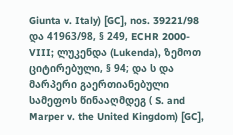Giunta v. Italy) [GC], nos. 39221/98 და 41963/98, § 249, ECHR 2000-VIII; ლუკენდა (Lukenda), ზემოთ ციტირებული, § 94; და ს და მარპერი გაერთიანებული სამეფოს წინააღმდეგ ( S. and Marper v. the United Kingdom) [GC],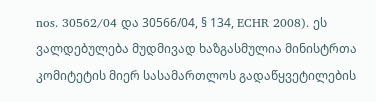nos. 30562/04 და 30566/04, § 134, ECHR 2008). ეს ვალდებულება მუდმივად ხაზგასმულია მინისტრთა კომიტეტის მიერ სასამართლოს გადაწყვეტილების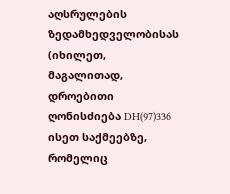აღსრულების ზედამხედველობისას (იხილეთ, მაგალითად, დროებითი ღონისძიება DH(97)336 ისეთ საქმეებზე, რომელიც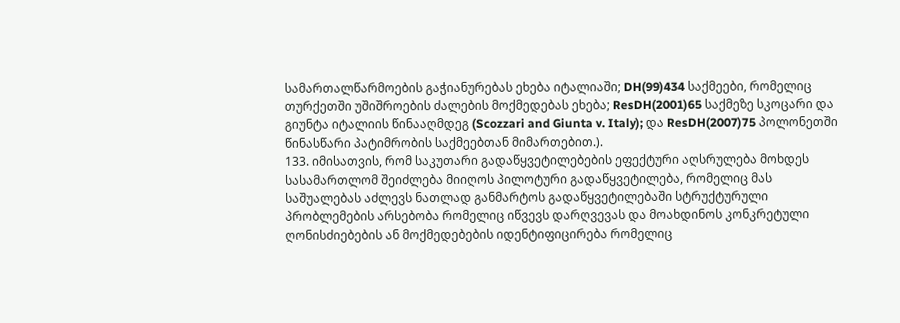სამართალწარმოების გაჭიანურებას ეხება იტალიაში; DH(99)434 საქმეები, რომელიც თურქეთში უშიშროების ძალების მოქმედებას ეხება; ResDH(2001)65 საქმეზე სკოცარი და გიუნტა იტალიის წინააღმდეგ (Scozzari and Giunta v. Italy); და ResDH(2007)75 პოლონეთში წინასწარი პატიმრობის საქმეებთან მიმართებით.).
133. იმისათვის, რომ საკუთარი გადაწყვეტილებების ეფექტური აღსრულება მოხდეს სასამართლომ შეიძლება მიიღოს პილოტური გადაწყვეტილება, რომელიც მას საშუალებას აძლევს ნათლად განმარტოს გადაწყვეტილებაში სტრუქტურული პრობლემების არსებობა რომელიც იწვევს დარღვევას და მოახდინოს კონკრეტული ღონისძიებების ან მოქმედებების იდენტიფიცირება რომელიც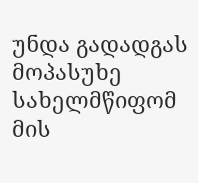უნდა გადადგას მოპასუხე სახელმწიფომ მის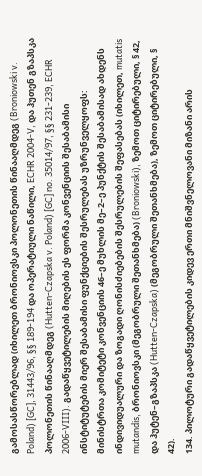გამოსასწორებლად (იხილეთ ბრონიოვსკი პოლონეთის წინააღმდეგ (Broniowski v. Poland) [GC], 31443/96, §§ 189-194 და ოპერატიული ნაწილი, ECHR 2004-V, და ჰუთენ გზაპსკა პოლონეთის წინააღმდეგ (Hutten-Czapska v. Poland) [GC] no. 35014/97, §§ 231-239, ECHR 2006‑VIII). გადაწყვეტილების მიღების ეს ფორმა კონვენციის შესაბამისი ინსტიტუტების მიერ შესაბამისი ფუნქციების შესრულებას უზრუნველყოფს: მინისტრთა კომიტეტი კონვენციის 46–ე მუხლის მე–2–ე პუნქტის შესაბამისად ახდენს ინდივიდუალური და ზოგადი ღონისძიებების შესრულების შეფასებას (იხილეთ, mutatis mutandis, ბრონიოვსკი (მეგობრული შეთანხმება) (Broniowski), ზემოთ ციტირებული, § 42, და ჰუტენ–გზაპსკა (Hutten‑Czapska) (მეგობრული შეთანხმება), ზემოთ ციტირებული, § 42).
134. პილოტური გადაწყვეტილების კიდევ ერთი მნიშვნელოვანი მიზანი არის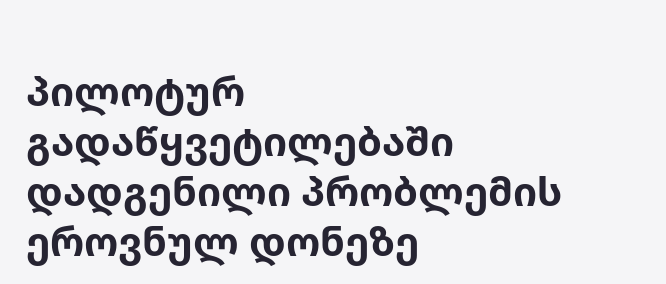პილოტურ გადაწყვეტილებაში დადგენილი პრობლემის ეროვნულ დონეზე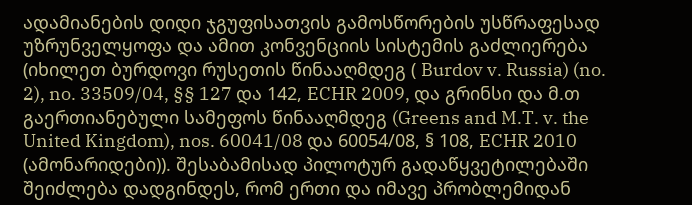ადამიანების დიდი ჯგუფისათვის გამოსწორების უსწრაფესად უზრუნველყოფა და ამით კონვენციის სისტემის გაძლიერება (იხილეთ ბურდოვი რუსეთის წინააღმდეგ ( Burdov v. Russia) (no. 2), no. 33509/04, §§ 127 და 142, ECHR 2009, და გრინსი და მ.თ გაერთიანებული სამეფოს წინააღმდეგ (Greens and M.T. v. the United Kingdom), nos. 60041/08 და 60054/08, § 108, ECHR 2010 (ამონარიდები)). შესაბამისად პილოტურ გადაწყვეტილებაში შეიძლება დადგინდეს, რომ ერთი და იმავე პრობლემიდან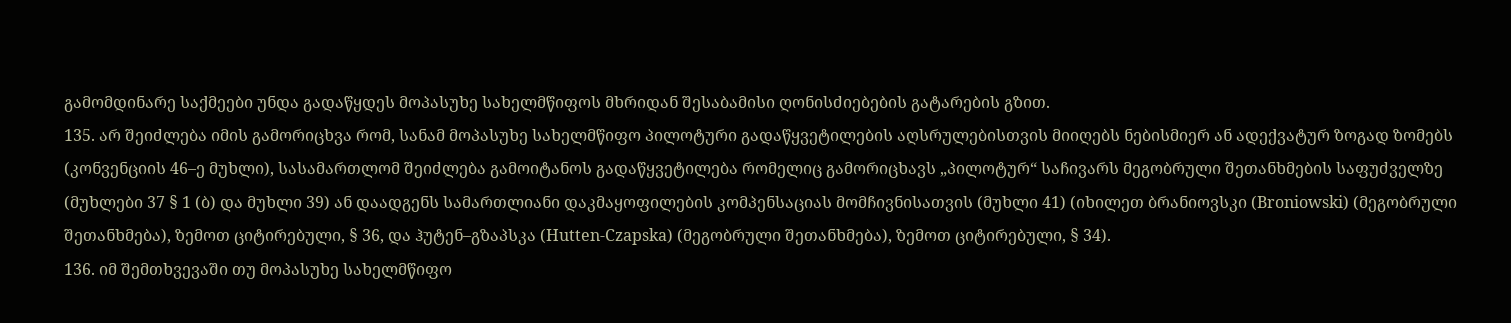გამომდინარე საქმეები უნდა გადაწყდეს მოპასუხე სახელმწიფოს მხრიდან შესაბამისი ღონისძიებების გატარების გზით.
135. არ შეიძლება იმის გამორიცხვა რომ, სანამ მოპასუხე სახელმწიფო პილოტური გადაწყვეტილების აღსრულებისთვის მიიღებს ნებისმიერ ან ადექვატურ ზოგად ზომებს (კონვენციის 46–ე მუხლი), სასამართლომ შეიძლება გამოიტანოს გადაწყვეტილება რომელიც გამორიცხავს „პილოტურ“ საჩივარს მეგობრული შეთანხმების საფუძველზე (მუხლები 37 § 1 (ბ) და მუხლი 39) ან დაადგენს სამართლიანი დაკმაყოფილების კომპენსაციას მომჩივნისათვის (მუხლი 41) (იხილეთ ბრანიოვსკი (Broniowski) (მეგობრული შეთანხმება), ზემოთ ციტირებული, § 36, და ჰუტენ–გზაპსკა (Hutten-Czapska) (მეგობრული შეთანხმება), ზემოთ ციტირებული, § 34).
136. იმ შემთხვევაში თუ მოპასუხე სახელმწიფო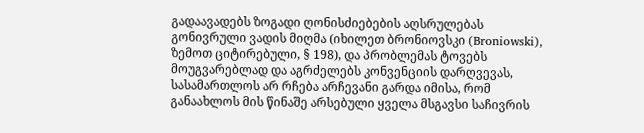გადაავადებს ზოგადი ღონისძიებების აღსრულებას გონივრული ვადის მიღმა (იხილეთ ბრონიოვსკი (Broniowski), ზემოთ ციტირებული, § 198), და პრობლემას ტოვებს მოუგვარებლად და აგრძელებს კონვენციის დარღვევას, სასამართლოს არ რჩება არჩევანი გარდა იმისა, რომ განაახლოს მის წინაშე არსებული ყველა მსგავსი საჩივრის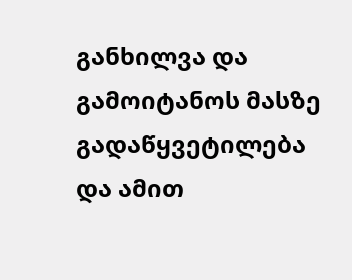განხილვა და გამოიტანოს მასზე გადაწყვეტილება და ამით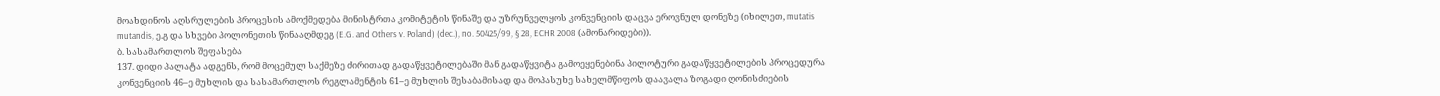მოახდინოს აღსრულების პროცესის ამოქმედება მინისტრთა კომიტეტის წინაშე და უზრუნველყოს კონვენციის დაცვა ეროვნულ დონეზე (იხილეთ, mutatis mutandis, ე.გ და სხვები პოლონეთის წინააღმდეგ (E.G. and Others v. Poland) (dec.), no. 50425/99, § 28, ECHR 2008 (ამონარიდები)).
ბ. სასამართლოს შეფასება
137. დიდი პალატა ადგენს, რომ მოცემულ საქმეზე ძირითად გადაწყვეტილებაში მან გადაწყვიტა გამოეყენებინა პილოტური გადაწყვეტილების პროცედურა კონვენციის 46–ე მუხლის და სასამართლოს რეგლამენტის 61–ე მუხლის შესაბამისად და მოპასუხე სახელმწიფოს დაავალა ზოგადი ღონისძიების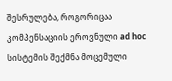შესრულება, როგორიცაა კომპენსაციის ეროვნული ad hoc სისტემის შექმნა მოცემული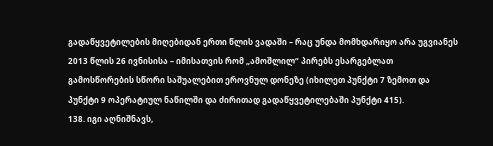გადაწყვეტილების მიღებიდან ერთი წლის ვადაში – რაც უნდა მომხდარიყო არა უგვიანეს 2013 წლის 26 ივნისისა – იმისათვის რომ „ამოშლილ“ პირებს ესარგებლათ გამოსწორების სწორი საშუალებით ეროვნულ დონეზე (იხილეთ პუნქტი 7 ზემოთ და პუნქტი 9 ოპერატიულ ნაწილში და ძირითად გადაწყვეტილებაში პუნქტი 415).
138. იგი აღნიშნავს,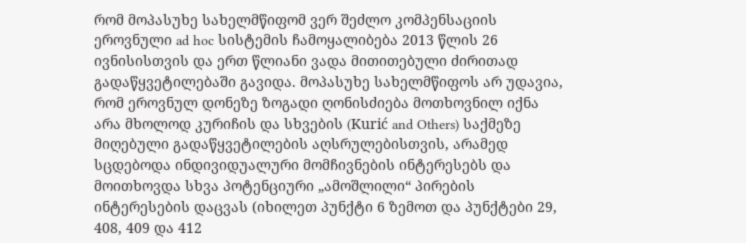რომ მოპასუხე სახელმწიფომ ვერ შეძლო კომპენსაციის ეროვნული ad hoc სისტემის ჩამოყალიბება 2013 წლის 26 ივნისისთვის და ერთ წლიანი ვადა მითითებული ძირითად გადაწყვეტილებაში გავიდა. მოპასუხე სახელმწიფოს არ უდავია, რომ ეროვნულ დონეზე ზოგადი ღონისძიება მოთხოვნილ იქნა არა მხოლოდ კურიჩის და სხვების (Kurić and Others) საქმეზე მიღებული გადაწყვეტილების აღსრულებისთვის, არამედ სცდებოდა ინდივიდუალური მომჩივნების ინტერესებს და მოითხოვდა სხვა პოტენციური „ამოშლილი“ პირების ინტერესების დაცვას (იხილეთ პუნქტი 6 ზემოთ და პუნქტები 29, 408, 409 და 412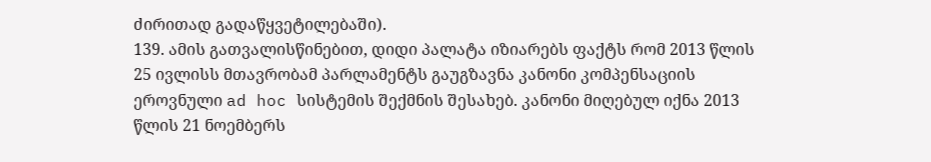ძირითად გადაწყვეტილებაში).
139. ამის გათვალისწინებით, დიდი პალატა იზიარებს ფაქტს რომ 2013 წლის 25 ივლისს მთავრობამ პარლამენტს გაუგზავნა კანონი კომპენსაციის ეროვნული ad hoc სისტემის შექმნის შესახებ. კანონი მიღებულ იქნა 2013 წლის 21 ნოემბერს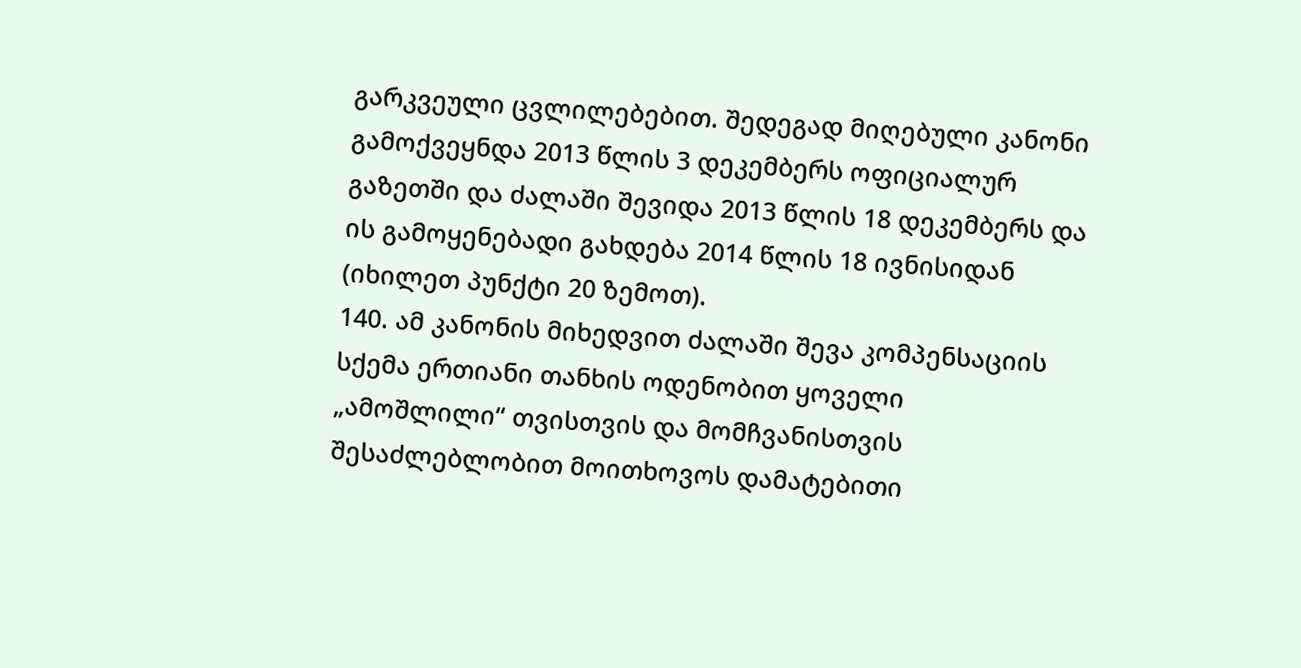გარკვეული ცვლილებებით. შედეგად მიღებული კანონი გამოქვეყნდა 2013 წლის 3 დეკემბერს ოფიციალურ გაზეთში და ძალაში შევიდა 2013 წლის 18 დეკემბერს და ის გამოყენებადი გახდება 2014 წლის 18 ივნისიდან (იხილეთ პუნქტი 20 ზემოთ).
140. ამ კანონის მიხედვით ძალაში შევა კომპენსაციის სქემა ერთიანი თანხის ოდენობით ყოველი „ამოშლილი“ თვისთვის და მომჩვანისთვის შესაძლებლობით მოითხოვოს დამატებითი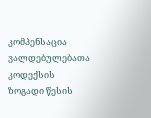კომპენსაცია ვალდებულებათა კოდექსის ზოგადი წესის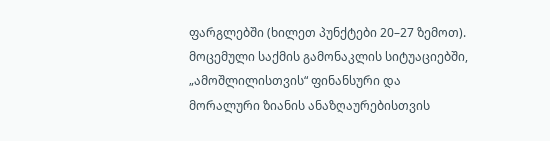ფარგლებში (ხილეთ პუნქტები 20–27 ზემოთ). მოცემული საქმის გამონაკლის სიტუაციებში, „ამოშლილისთვის“ ფინანსური და მორალური ზიანის ანაზღაურებისთვის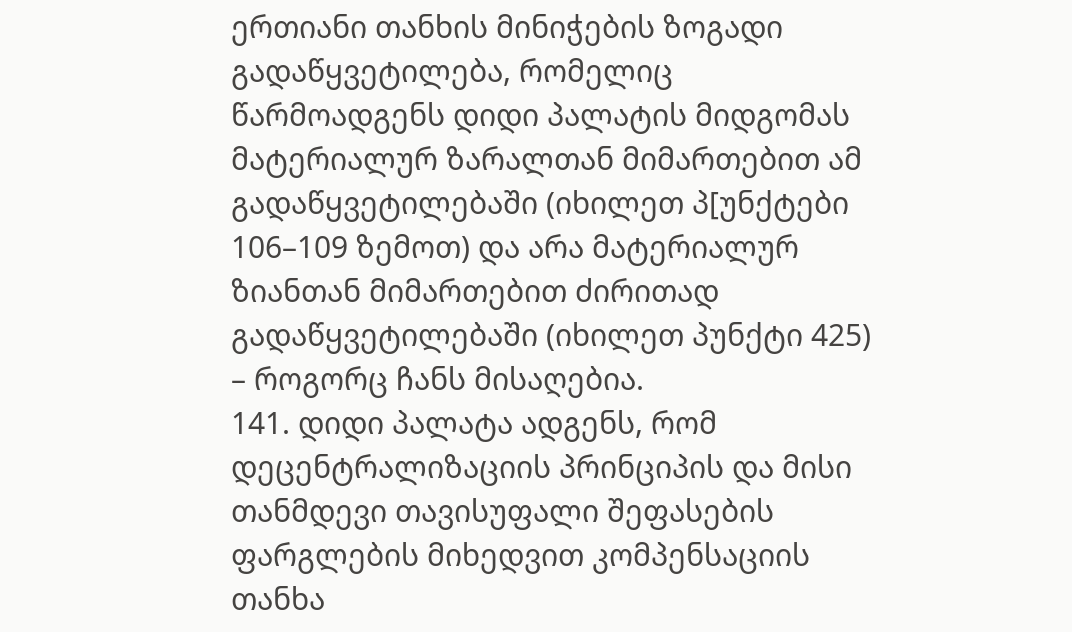ერთიანი თანხის მინიჭების ზოგადი გადაწყვეტილება, რომელიც წარმოადგენს დიდი პალატის მიდგომას მატერიალურ ზარალთან მიმართებით ამ გადაწყვეტილებაში (იხილეთ პ[უნქტები 106–109 ზემოთ) და არა მატერიალურ ზიანთან მიმართებით ძირითად გადაწყვეტილებაში (იხილეთ პუნქტი 425) – როგორც ჩანს მისაღებია.
141. დიდი პალატა ადგენს, რომ დეცენტრალიზაციის პრინციპის და მისი თანმდევი თავისუფალი შეფასების ფარგლების მიხედვით კომპენსაციის თანხა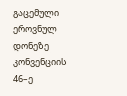გაცემული ეროვნულ დონეზე კონვენციის 46–ე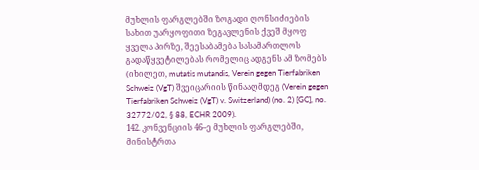მუხლის ფარგლებში ზოგადი ღონსიძიების სახით უარყოფითი ზეგავლენის ქვეშ მყოფ ყველა პირზე, შეესაბამება სასამართლოს გადაწყვეტილებას რომელიც ადგენს ამ ზომებს (იხილეთ, mutatis mutandis, Verein gegen Tierfabriken Schweiz (VgT) შვეიცარიის წინააღმდეგ (Verein gegen Tierfabriken Schweiz (VgT) v. Switzerland) (no. 2) [GC], no. 32772/02, § 88, ECHR 2009).
142. კონვენციის 46–ე მუხლის ფარგლებში, მინისტრთა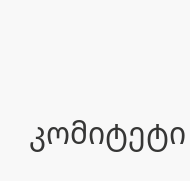კომიტეტი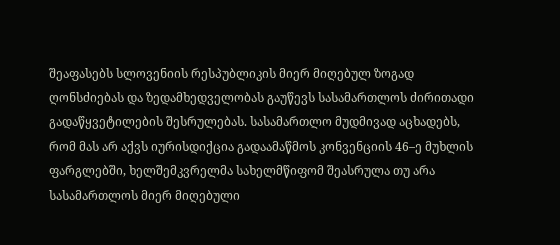შეაფასებს სლოვენიის რესპუბლიკის მიერ მიღებულ ზოგად ღონსძიებას და ზედამხედველობას გაუწევს სასამართლოს ძირითადი გადაწყვეტილების შესრულებას. სასამართლო მუდმივად აცხადებს, რომ მას არ აქვს იურისდიქცია გადაამაწმოს კონვენციის 46–ე მუხლის ფარგლებში, ხელშემკვრელმა სახელმწიფომ შეასრულა თუ არა სასამართლოს მიერ მიღებული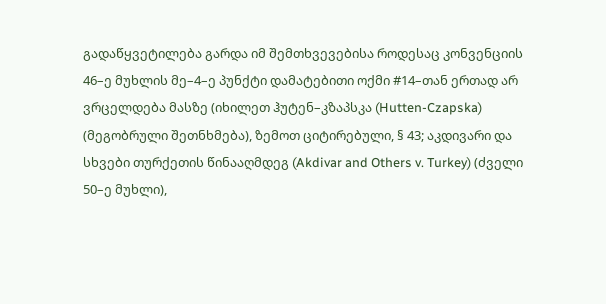გადაწყვეტილება გარდა იმ შემთხვევებისა როდესაც კონვენციის 46–ე მუხლის მე–4–ე პუნქტი დამატებითი ოქმი #14–თან ერთად არ ვრცელდება მასზე (იხილეთ ჰუტენ–კზაპსკა (Hutten-Czapska) (მეგობრული შეთნხმება), ზემოთ ციტირებული, § 43; აკდივარი და სხვები თურქეთის წინააღმდეგ (Akdivar and Others v. Turkey) (ძველი 50–ე მუხლი),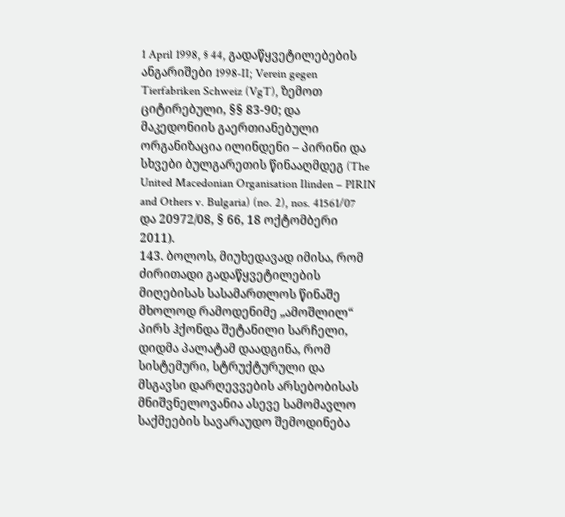1 April 1998, § 44, გადაწყვეტილებების ანგარიშები 1998‑II; Verein gegen Tierfabriken Schweiz (VgT), ზემოთ ციტირებული, §§ 83-90; და მაკედონიის გაერთიანებული ორგანიზაცია ილინდენი – პირინი და სხვები ბულგარეთის წინააღმდეგ (The United Macedonian Organisation Ilinden – PIRIN and Others v. Bulgaria) (no. 2), nos. 41561/07 და 20972/08, § 66, 18 ოქტომბერი 2011).
143. ბოლოს, მიუხედავად იმისა, რომ ძირითადი გადაწყვეტილების მიღებისას სასამართლოს წინაშე მხოლოდ რამოდენიმე „ამოშლილ“ პირს ჰქონდა შეტანილი სარჩელი, დიდმა პალატამ დაადგინა, რომ სისტემური, სტრუქტურული და მსგავსი დარღევვების არსებობისას მნიშვნელოვანია ასევე სამომავლო საქმეების სავარაუდო შემოდინება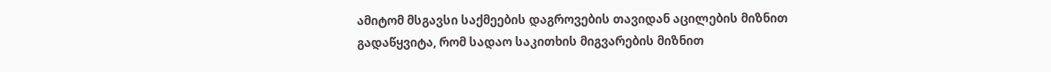ამიტომ მსგავსი საქმეების დაგროვების თავიდან აცილების მიზნით გადაწყვიტა, რომ სადაო საკითხის მიგვარების მიზნით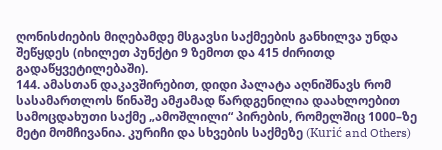ღონისძიების მიღებამდე მსგავსი საქმეების განხილვა უნდა შეწყდეს (იხილეთ პუნქტი 9 ზემოთ და 415 ძირითდ გადაწყვეტილებაში).
144. ამასთან დაკავშირებით, დიდი პალატა აღნიშნავს რომ სასამართლოს წინაშე ამჟამად წარდგენილია დაახლოებით სამოცდახუთი საქმე „ამოშლილი“ პირების, რომელშიც 1000–ზე მეტი მომჩივანია. კურიჩი და სხვების საქმეზე (Kurić and Others)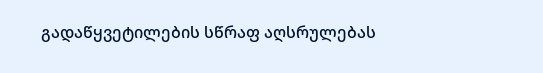გადაწყვეტილების სწრაფ აღსრულებას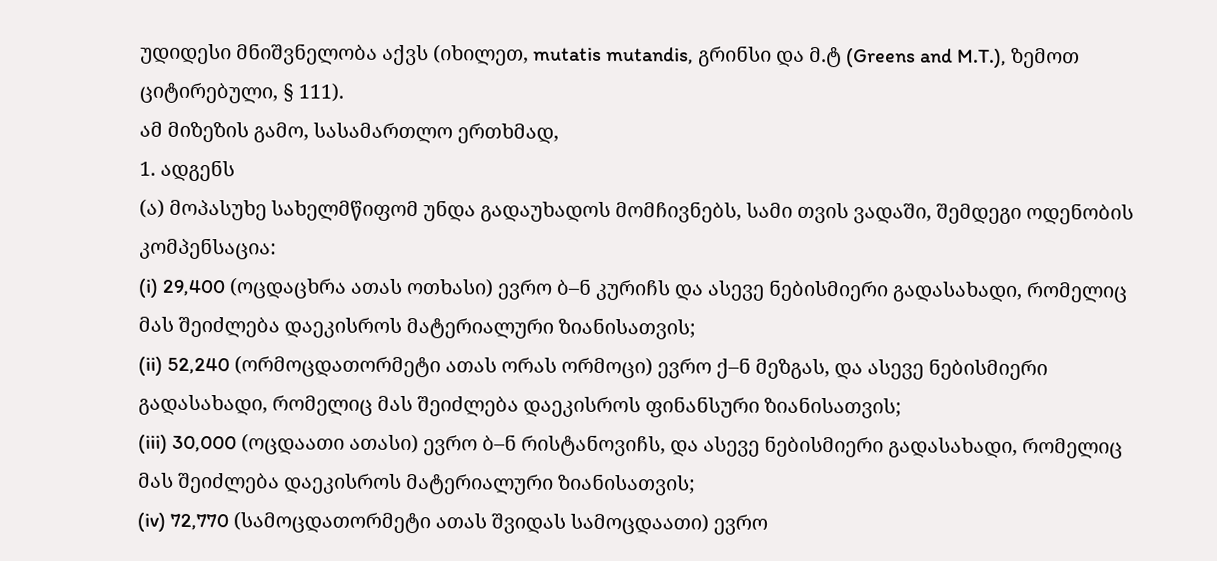უდიდესი მნიშვნელობა აქვს (იხილეთ, mutatis mutandis, გრინსი და მ.ტ (Greens and M.T.), ზემოთ ციტირებული, § 111).
ამ მიზეზის გამო, სასამართლო ერთხმად,
1. ადგენს
(ა) მოპასუხე სახელმწიფომ უნდა გადაუხადოს მომჩივნებს, სამი თვის ვადაში, შემდეგი ოდენობის კომპენსაცია:
(i) 29,400 (ოცდაცხრა ათას ოთხასი) ევრო ბ–ნ კურიჩს და ასევე ნებისმიერი გადასახადი, რომელიც მას შეიძლება დაეკისროს მატერიალური ზიანისათვის;
(ii) 52,240 (ორმოცდათორმეტი ათას ორას ორმოცი) ევრო ქ–ნ მეზგას, და ასევე ნებისმიერი გადასახადი, რომელიც მას შეიძლება დაეკისროს ფინანსური ზიანისათვის;
(iii) 30,000 (ოცდაათი ათასი) ევრო ბ–ნ რისტანოვიჩს, და ასევე ნებისმიერი გადასახადი, რომელიც მას შეიძლება დაეკისროს მატერიალური ზიანისათვის;
(iv) 72,770 (სამოცდათორმეტი ათას შვიდას სამოცდაათი) ევრო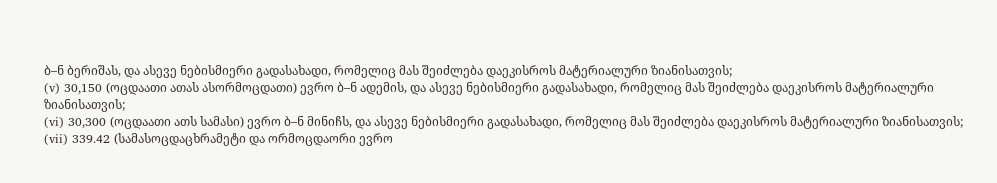ბ–ნ ბერიშას, და ასევე ნებისმიერი გადასახადი, რომელიც მას შეიძლება დაეკისროს მატერიალური ზიანისათვის;
(v) 30,150 (ოცდაათი ათას ასორმოცდათი) ევრო ბ–ნ ადემის, და ასევე ნებისმიერი გადასახადი, რომელიც მას შეიძლება დაეკისროს მატერიალური ზიანისათვის;
(vi) 30,300 (ოცდაათი ათს სამასი) ევრო ბ–ნ მინიჩს, და ასევე ნებისმიერი გადასახადი, რომელიც მას შეიძლება დაეკისროს მატერიალური ზიანისათვის;
(vii) 339.42 (სამასოცდაცხრამეტი და ორმოცდაორი ევრო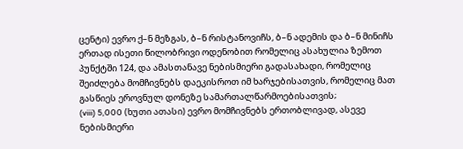ცენტი) ევრო ქ–ნ მეზგას, ბ–ნ რისტანოვიჩს, ბ–ნ ადემის და ბ–ნ მინიჩს ერთად ისეთი წილობრივი ოდენობით რომელიც ასახულია ზემოთ პუნქტში 124, და ამასთანავე ნებისმიერი გადასახადი, რომელიც შეიძლება მომჩივნებს დაეკისროთ იმ ხარჯებისათვის, რომელიც მათ გასწიეს ეროვნულ დონეზე სამართალწარმოებისათვის;
(viii) 5,000 (ხუთი ათასი) ევრო მომჩივნებს ერთობლივად, ასევე ნებისმიერი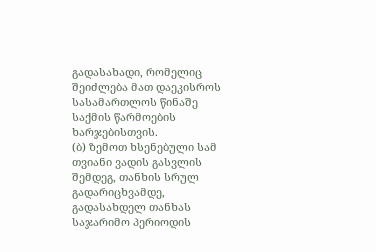გადასახადი, რომელიც შეიძლება მათ დაეკისროს სასამართლოს წინაშე საქმის წარმოების ხარჯებისთვის.
(ბ) ზემოთ ხსენებული სამ თვიანი ვადის გასვლის შემდეგ, თანხის სრულ გადარიცხვამდე, გადასახდელ თანხას საჯარიმო პერიოდის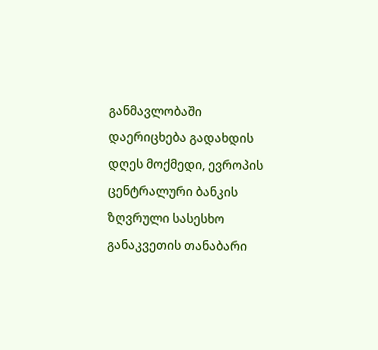განმავლობაში დაერიცხება გადახდის დღეს მოქმედი, ევროპის ცენტრალური ბანკის ზღვრული სასესხო განაკვეთის თანაბარი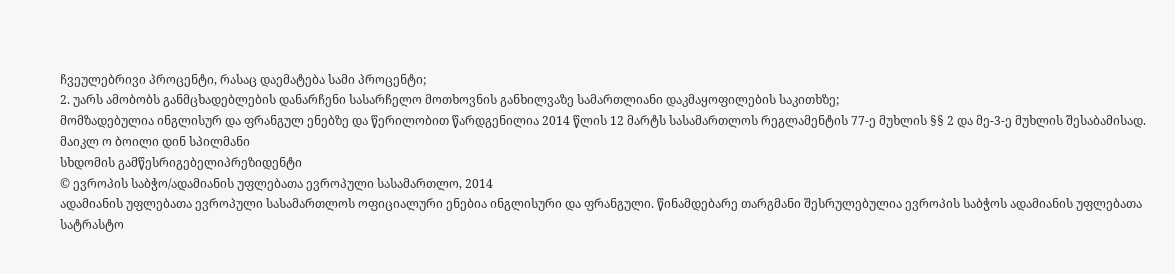ჩვეულებრივი პროცენტი, რასაც დაემატება სამი პროცენტი;
2. უარს ამობობს განმცხადებლების დანარჩენი სასარჩელო მოთხოვნის განხილვაზე სამართლიანი დაკმაყოფილების საკითხზე;
მომზადებულია ინგლისურ და ფრანგულ ენებზე და წერილობით წარდგენილია 2014 წლის 12 მარტს სასამართლოს რეგლამენტის 77-ე მუხლის §§ 2 და მე-3-ე მუხლის შესაბამისად.
მაიკლ ო ბოილი დინ სპილმანი
სხდომის გამწესრიგებელიპრეზიდენტი
© ევროპის საბჭო/ადამიანის უფლებათა ევროპული სასამართლო, 2014
ადამიანის უფლებათა ევროპული სასამართლოს ოფიციალური ენებია ინგლისური და ფრანგული. წინამდებარე თარგმანი შესრულებულია ევროპის საბჭოს ადამიანის უფლებათა სატრასტო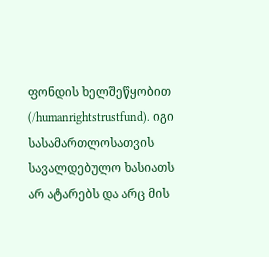ფონდის ხელშეწყობით (/humanrightstrustfund). იგი სასამართლოსათვის სავალდებულო ხასიათს არ ატარებს და არც მის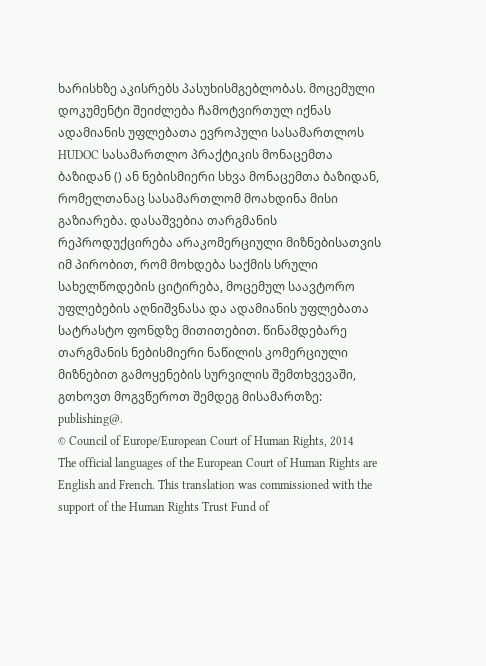ხარისხზე აკისრებს პასუხისმგებლობას. მოცემული დოკუმენტი შეიძლება ჩამოტვირთულ იქნას ადამიანის უფლებათა ევროპული სასამართლოს HUDOC სასამართლო პრაქტიკის მონაცემთა ბაზიდან () ან ნებისმიერი სხვა მონაცემთა ბაზიდან, რომელთანაც სასამართლომ მოახდინა მისი გაზიარება. დასაშვებია თარგმანის რეპროდუქცირება არაკომერციული მიზნებისათვის იმ პირობით, რომ მოხდება საქმის სრული სახელწოდების ციტირება, მოცემულ საავტორო უფლებების აღნიშვნასა და ადამიანის უფლებათა სატრასტო ფონდზე მითითებით. წინამდებარე თარგმანის ნებისმიერი ნაწილის კომერციული მიზნებით გამოყენების სურვილის შემთხვევაში, გთხოვთ მოგვწეროთ შემდეგ მისამართზე: publishing@.
© Council of Europe/European Court of Human Rights, 2014
The official languages of the European Court of Human Rights are English and French. This translation was commissioned with the support of the Human Rights Trust Fund of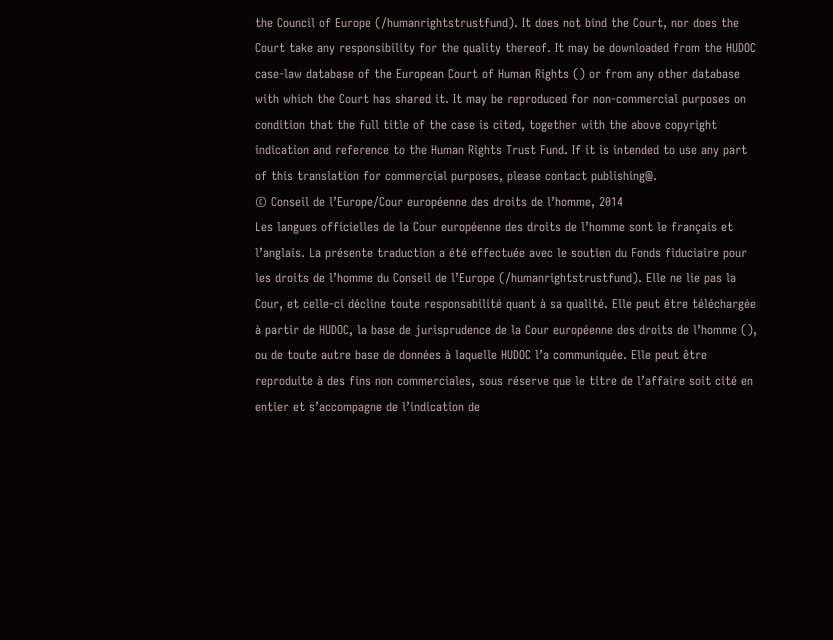the Council of Europe (/humanrightstrustfund). It does not bind the Court, nor does the Court take any responsibility for the quality thereof. It may be downloaded from the HUDOC case-law database of the European Court of Human Rights () or from any other database with which the Court has shared it. It may be reproduced for non-commercial purposes on condition that the full title of the case is cited, together with the above copyright indication and reference to the Human Rights Trust Fund. If it is intended to use any part of this translation for commercial purposes, please contact publishing@.
© Conseil de l’Europe/Cour européenne des droits de l’homme, 2014
Les langues officielles de la Cour européenne des droits de l’homme sont le français et l’anglais. La présente traduction a été effectuée avec le soutien du Fonds fiduciaire pour les droits de l’homme du Conseil de l’Europe (/humanrightstrustfund). Elle ne lie pas la Cour, et celle-ci décline toute responsabilité quant à sa qualité. Elle peut être téléchargée à partir de HUDOC, la base de jurisprudence de la Cour européenne des droits de l’homme (), ou de toute autre base de données à laquelle HUDOC l’a communiquée. Elle peut être reproduite à des fins non commerciales, sous réserve que le titre de l’affaire soit cité en entier et s’accompagne de l’indication de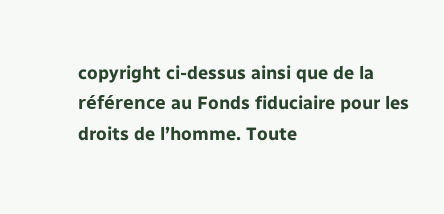copyright ci-dessus ainsi que de la référence au Fonds fiduciaire pour les droits de l’homme. Toute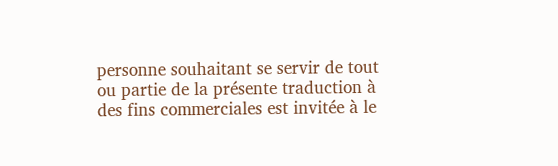personne souhaitant se servir de tout ou partie de la présente traduction à des fins commerciales est invitée à le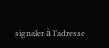signaler à l’adresse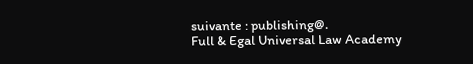suivante : publishing@.
Full & Egal Universal Law Academy